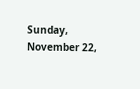Sunday, November 22,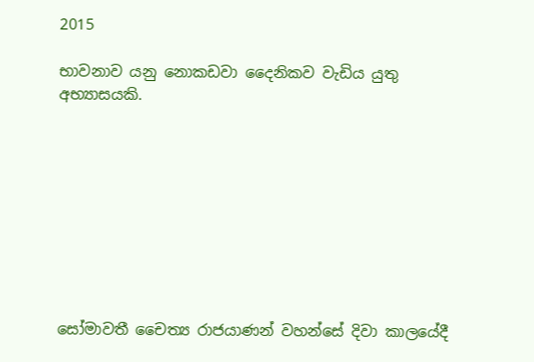2015

භාවනාව යනු නොකඩවා දෛනිකව වැඩිය යුතු අභ්‍යාසයකි.









සෝමාවතී චෛත්‍ය රාජයාණන් වහන්සේ දිවා කාලයේදී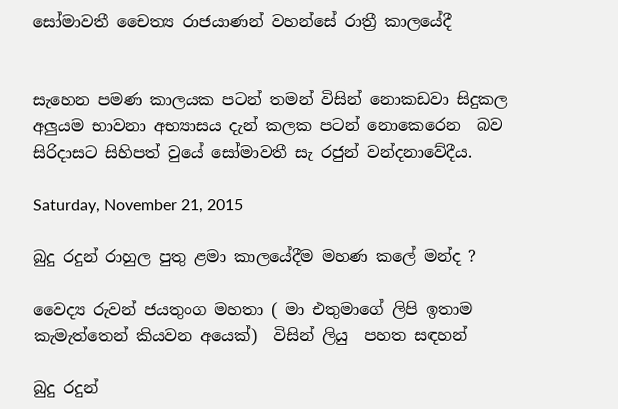සෝමාවතී චෛත්‍ය රාජයාණන් වහන්සේ රාත්‍රී කාලයේදී


සැහෙන පමණ කාලයක පටන් තමන් විසින් නොකඩවා සිදුකල අලුයම භාවනා අභ්‍යාසය දැන් කලක පටන් නොකෙරෙන  බව සිරිදාසට සිහිපත් වුයේ සෝමාවතී සැ රජුන් වන්දනාවේදීය.

Saturday, November 21, 2015

බුදු රදුන් රාහුල පුතු ළමා කාලයේදීම මහණ කලේ මන්ද ?

වෛද්‍ය රුවන් ජයතුංග මහතා ( මා එතුමාගේ ලිපි ඉතාම කැමැත්තෙන් කියවන අයෙක්)  විසින් ලියු  පහත සඳහන්

බුදු රදුන්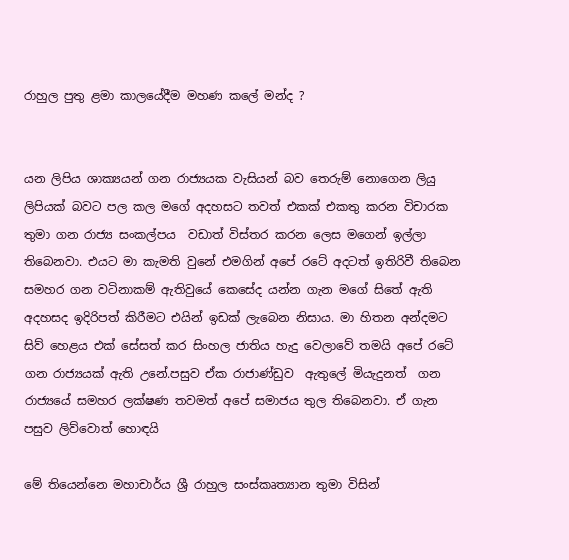රාහුල පුතු ළමා කාලයේදීම මහණ කලේ මන්ද ?


යන ලිපිය ශාක්‍යයන් ගන රාජ්‍යයක වැසියන් බව තෙරුම් නොගෙන ලියු ලිපියක් බවට පල කල මගේ අදහසට තවත් එකක් එකතු කරන විචාරක තුමා ගන රාජ්‍ය සංකල්පය  වඩාත් විස්තර කරන ලෙස මගෙන් ඉල්ලා තිබෙනවා. එයට මා කැමති වුනේ එමගින් අපේ රටේ අදටත් ඉතිරිවී තිබෙන සමහර ගන වටිනාකම් ඇතිවුයේ කෙසේද යන්න ගැන මගේ සිතේ ඇති අදහසද ඉදිරිපත් කිරීමට එයින් ඉඩක් ලැබෙන නිසාය. මා හිතන අන්දමට සිව් හෙළය එක් සේසත් කර සිංහල ජාතිය හැදු වෙලාවේ තමයි අපේ රටේ ගන රාජ්‍යයක් ඇති උනේ.පසුව ඒක රාජාණ්ඩුව  ඇතුලේ මියැදුනත්  ගන රාජ්‍යයේ සමහර ලක්ෂණ තවමත් අපේ සමාජය තුල තිබෙනවා. ඒ ගැන පසුව ලිව්වොත් හොඳයි

මේ තියෙන්නෙ මහාචාර්ය ශ්‍රී රාහුල සංස්කෘත්‍යාන තුමා විසින්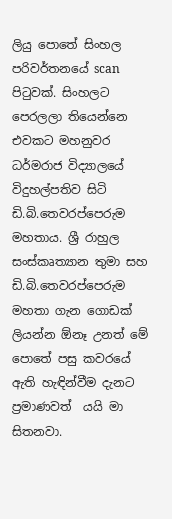ලියු පොතේ සිංහල පරිවර්තනයේ scan පිටුවක්. සිංහලට පෙරලලා තියෙන්නෙ එවකට මහනුවර ධර්මරාජ විද්‍යාලයේ විදුහල්පතිව සිටි ඩි.බි.තෙවරප්පෙරුම මහතාය. ශ්‍රී රාහුල සංස්කෘත්‍යාන තුමා සහ ඩි.බි.තෙවරප්පෙරුම මහතා ගැන ගොඩක් ලියන්න ඕනෑ උනත් මේ පොතේ පසු කවරයේ ඇති හැඳින්වීම දැනට ප්‍රමාණවත්  යයි මා සිතනවා.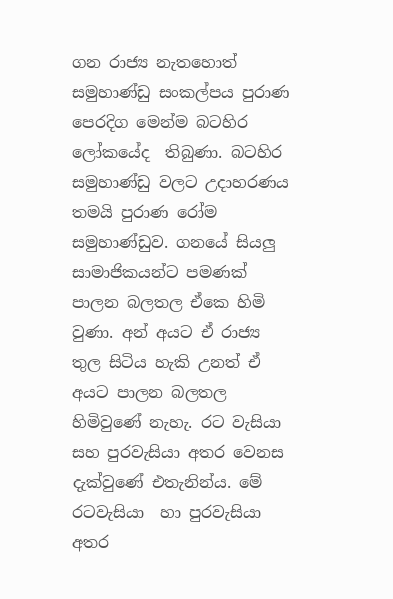ගන රාජ්‍ය නැතහොත් සමුහාණ්ඩු සංකල්පය පුරාණ පෙරදිග මෙන්ම බටහිර ලෝකයේද  තිබුණා. බටහිර සමුහාණ්ඩු වලට උදාහරණය තමයි පුරාණ රෝම සමුහාණ්ඩුව. ගනයේ සියලු සාමාජිකයන්ට පමණක් පාලන බලතල ඒකෙ හිමි වුණා. අන් අයට ඒ රාජ්‍ය තුල සිටිය හැකි උනත් ඒ අයට පාලන බලතල හිමිවුණේ නැහැ. රට වැසියා සහ පුරවැසියා අතර වෙනස දැක්වුණේ එතැනින්ය. මේ රටවැසියා  හා පුරවැසියා අතර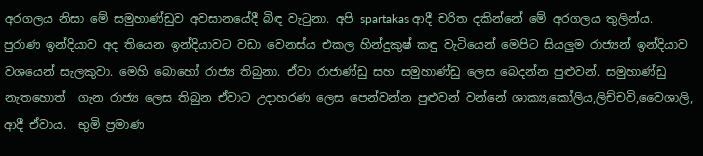අරගලය නිසා මේ සමුහාණ්ඩුව අවසානයේදී බිඳ වැටුනා. අපි spartakas ආදී චරිත දකින්නේ මේ අරගලය තුලින්ය.
පුරාණ ඉන්දියාව අද තියෙන ඉන්දියාවට වඩා වෙනස්ය එකල හින්දුකුෂ් කඳු වැටියෙන් මෙපිට සියලුම රාජ්‍යන් ඉන්දියාව වශයෙන් සැලකුවා. මෙහි බොහෝ රාජ්‍ය තිබුනා. ඒවා රාජාණ්ඩු සහ සමුහාණ්ඩු ලෙස බෙදන්න පුළුවන්. සමුහාණ්ඩු නැතහොත්  ගැන රාජ්‍ය ලෙස තිබුන ඒවාට උදාහරණ ලෙස පෙන්වන්න පුළුවන් වන්නේ ශාක්‍ය,කෝලිය,ලිච්චවි,වෛශාලි, ආදී ඒවාය.  භුමි ප්‍රමාණ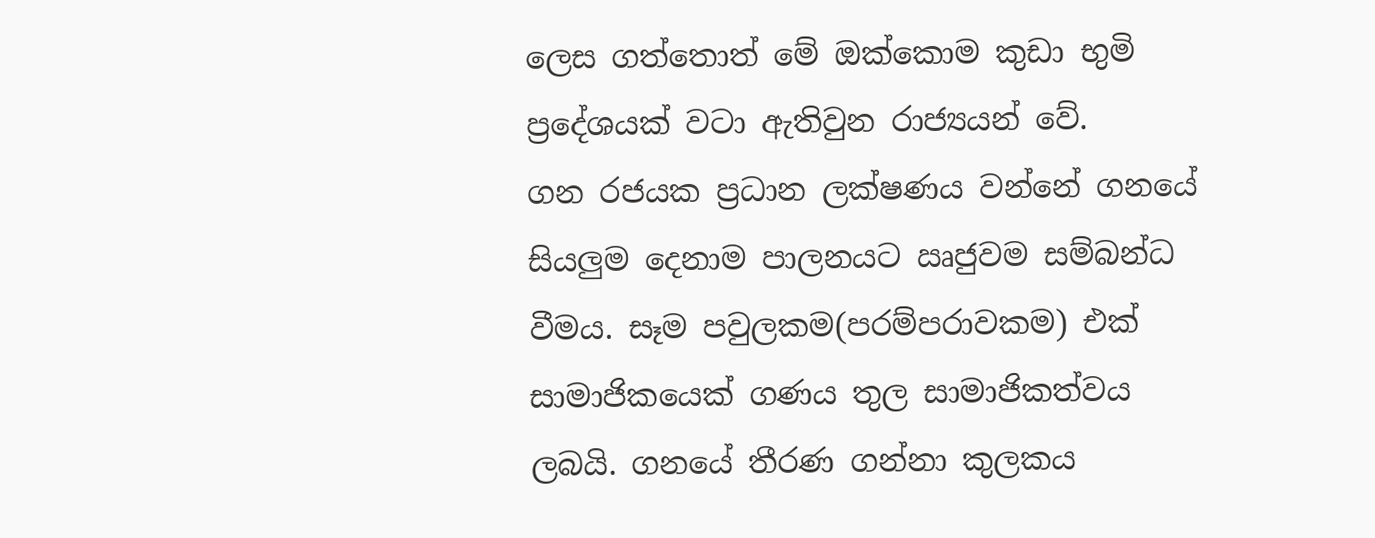ලෙස ගත්තොත් මේ ඔක්කොම කුඩා භුමි ප්‍රදේශයක් වටා ඇතිවුන රාජ්‍යයන් වේ.
ගන රජයක ප්‍රධාන ලක්ෂණය වන්නේ ගනයේ සියලුම දෙනාම පාලනයට ඍජුවම සම්බන්ධ වීමය. සෑම පවුලකම(පරම්පරාවකම) එක් සාමාජිකයෙක් ගණය තුල සාමාජිකත්වය ලබයි. ගනයේ තීරණ ගන්නා කුලකය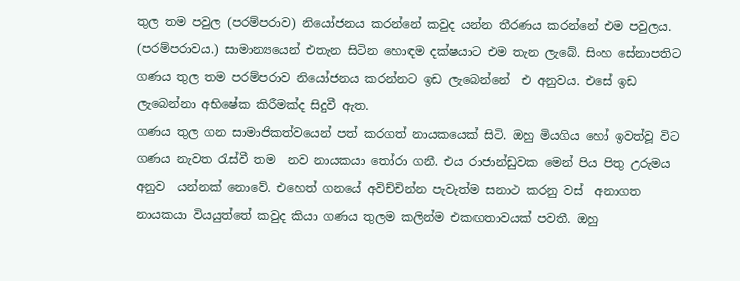තුල තම පවුල (පරම්පරාව) නියෝජනය කරන්නේ කවුද යන්න තීරණය කරන්නේ එම පවුලය. (පරම්පරාවය.) සාමාන්‍යයෙන් එතැන සිටින හොඳම දක්ෂයාට එම තැන ලැබේ. සිංහ සේනාපතිට ගණය තුල තම පරම්පරාව නියෝජනය කරන්නට ඉඩ ලැබෙන්නේ  එ අනුවය. එසේ ඉඩ ලැබෙන්නා අභිෂේක කිරීමක්ද සිදුවී ඇත.
ගණය තුල ගන සාමාජිකත්වයෙන් පත් කරගත් නායකයෙක් සිටි. ඔහු මියගිය හෝ ඉවත්වූ විට ගණය නැවත රැස්වී තම  නව නායකයා තෝරා ගනී. එය රාජාන්ඩුවක මෙන් පිය පිතු උරුමය අනුව  යන්නක් නොවේ. එහෙත් ගනයේ අවිච්චින්න පැවැත්ම සනාථ කරනු වස්  අනාගත නායකයා වියයුත්තේ කවුද කියා ගණය තුලම කලින්ම එකඟතාවයක් පවතී. ඔහු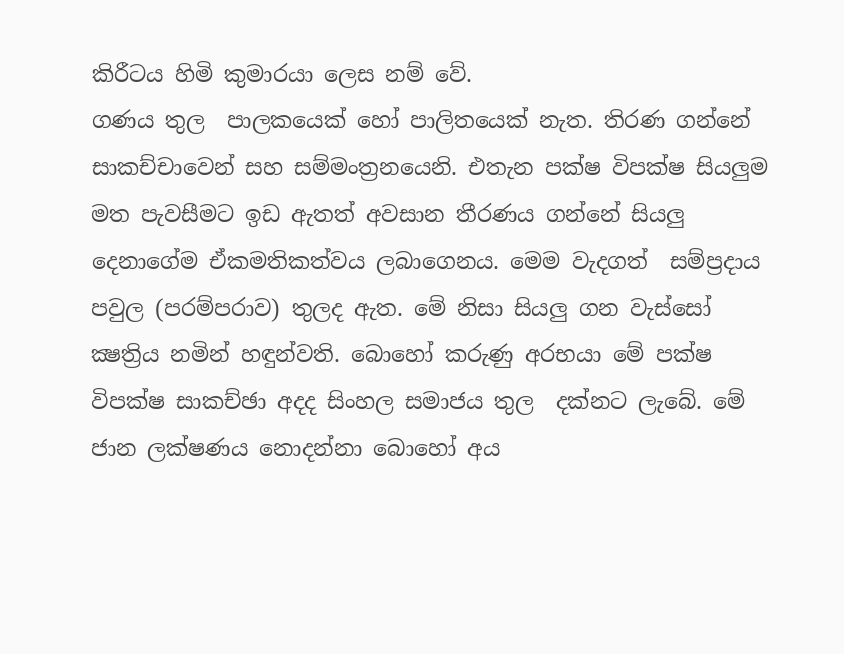කිරීටය හිමි කුමාරයා ලෙස නම් වේ.
ගණය තුල  පාලකයෙක් හෝ පාලිතයෙක් නැත. තිරණ ගන්නේ සාකච්චාවෙන් සහ සම්මංත්‍රනයෙනි. එතැන පක්ෂ විපක්ෂ සියලුම  මත පැවසීමට ඉඩ ඇතත් අවසාන තීරණය ගන්නේ සියලු දෙනාගේම ඒකමතිකත්වය ලබාගෙනය. මෙම වැදගත්  සම්ප්‍රදාය පවුල (පරම්පරාව) තුලද ඇත. මේ නිසා සියලු ගන වැස්සෝ ක්‍ෂත්‍රිය නමින් හඳුන්වති. බොහෝ කරුණු අරභයා මේ පක්ෂ විපක්ෂ සාකච්ඡා අදද සිංහල සමාජය තුල  දක්නට ලැබේ. මේ ජාන ලක්ෂණය නොදන්නා බොහෝ අය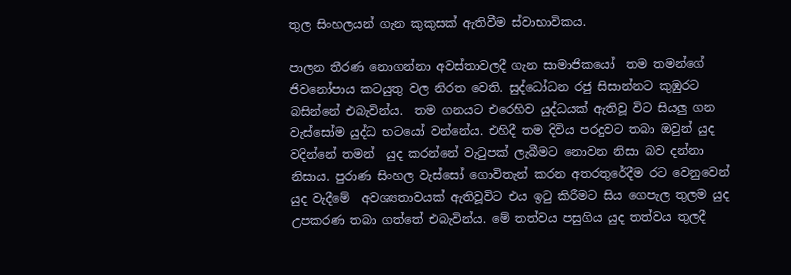තුල සිංහලයන් ගැන කුකුසක් ඇතිවීම ස්වාභාවිකය.

පාලන තීරණ නොගන්නා අවස්තාවලදී ගැන සාමාජිකයෝ  තම තමන්ගේ ජිවනෝපාය කටයුතු වල නිරත වෙති. සුද්ධෝධන රජු සිසාන්නට කුඹුරට බසින්නේ එබැවින්ය.  තම ගනයට එරෙහිව යුද්ධයක් ඇතිවූ විට සියලු ගන වැස්සෝම යුද්ධ භටයෝ වන්නේය. එහිදී තම දිවිය පරදුවට තබා ඔවුන් යුද වදින්නේ තමන්  යුද කරන්නේ වැටුපක් ලැබීමට නොවන නිසා බව දන්නා නිසාය. පුරාණ සිංහල වැස්සෝ ගොවිතැන් කරන අතරතුරේදීම රට වෙනුවෙන් යුද වැදීමේ  අවශ්‍යතාවයක් ඇතිවූවිට එය ඉටු කිරීමට සිය ගෙපැල තුලම යුද උපකරණ තබා ගත්තේ එබැවින්ය. මේ තත්වය පසුගිය යුද තත්වය තුලදී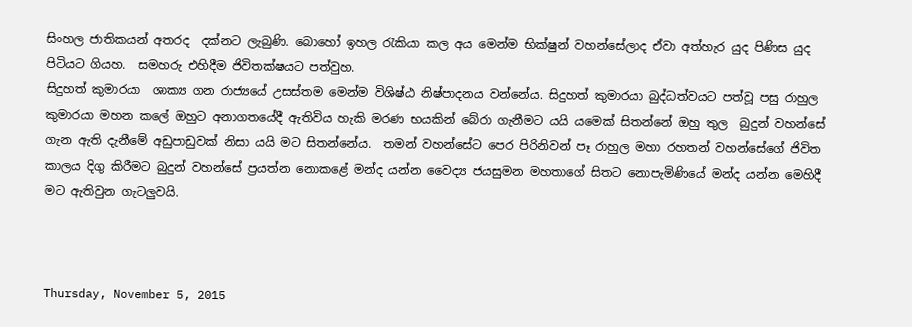සිංහල ජාතිකයන් අතරද  දක්නට ලැබුණි. බොහෝ ඉහල රැකියා කල අය මෙන්ම භික්ෂුන් වහන්සේලාද ඒවා අත්හැර යුද පිණිස යුද පිටියට ගියහ.  සමහරු එහිදීම ජිවිතක්ෂයට පත්වුහ.
සිදුහත් කුමාරයා  ශාක්‍ය ගන රාජ්‍යයේ උසස්තම මෙන්ම විශිෂ්ඨ නිෂ්පාදනය වන්නේය. සිදුහත් කුමාරයා බුද්ධත්වයට පත්වූ පසු රාහුල කුමාරයා මහන කලේ ඔහුට අනාගතයේදී ඇතිවිය හැකි මරණ භයකින් බේරා ගැනීමට යයි යමෙක් සිතන්නේ ඔහු තුල  බුදුන් වහන්සේ  ගැන ඇති දැනීමේ අඩුපාඩුවක් නිසා යයි මට සිතන්නේය.  තමන් වහන්සේට පෙර පිරිනිවන් පෑ රාහුල මහා රහතන් වහන්සේගේ ජිවිත කාලය දිගු කිරීමට බුදුන් වහන්සේ ප්‍රයත්න නොකළේ මන්ද යන්න වෛද්‍ය ජයසුමන මහතාගේ සිතට නොපැමිණියේ මන්ද යන්න මෙහිදී මට ඇතිවුන ගැටලුවයි.



Thursday, November 5, 2015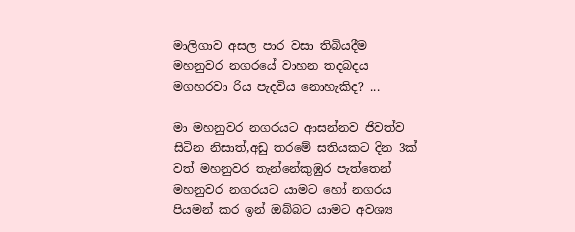මාලිගාව අසල පාර වසා තිබියදීම මහනුවර නගරයේ වාහන තදබදය මගහරවා රිය පැදවිය නොහැකිද? ...

මා මහනුවර නගරයට ආසන්නව ජිවත්ව සිටින නිසාත්,අඩු තරමේ සතියකට දින 3ක් වත් මහනුවර තැන්නේකුඹුර පැත්තෙන් මහනුවර නගරයට යාමට හෝ නගරය පියමන් කර ඉන් ඔබ්බට යාමට අවශ්‍ය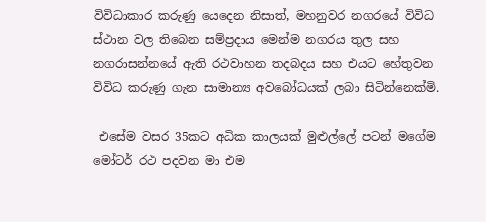විවිධාකාර කරුණු යෙදෙන නිසාත්, මහනුවර නගරයේ විවිධ ස්ථාන වල තිබෙන සම්ප්‍රදාය මෙන්ම නගරය තුල සහ නගරාසන්නයේ ඇති රථවාහන තදබදය සහ එයට හේතුවන විවිධ කරුණු ගැන සාමාන්‍ය අවබෝධයක් ලබා සිටින්නෙක්මි.

 එසේම වසර 35කට අධික කාලයක් මුළුල්ලේ පටන් මගේම මෝටර් රථ පදවන මා එම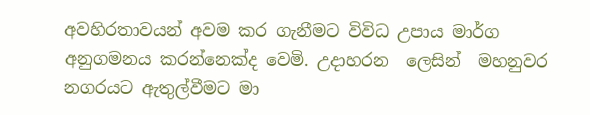අවහිරතාවයන් අවම කර ගැනීමට විවිධ උපාය මාර්ග අනුගමනය කරන්නෙක්ද වෙමි. උදාහරන  ලෙසින්  මහනුවර නගරයට ඇතුල්වීමට මා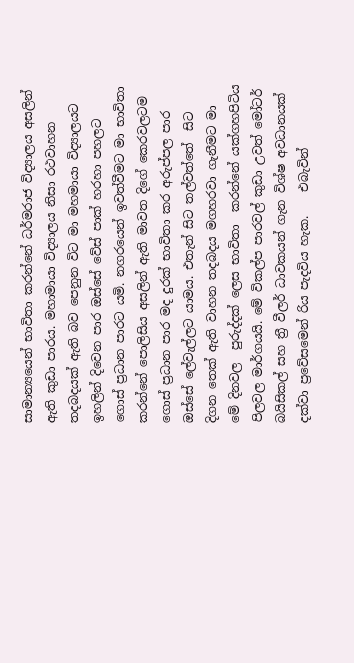සාමාන්‍යයෙන් භාවිතා කරන්නේ ධර්මරාජ විද්‍යාලය අසලින් ඇති කුඩා පාරය. මහාමායා විද්‍යාලය නිසා රථවාහන තදබදයක් ඇති බව පෙනුන විට මා මහමායා විද්‍යාලයට ඉහලින් දිවෙන පාර ඔස්සේ වේස් පාක් හරහා පහලට ගොස් ප්‍රධාන පාරට යමි. නගරයෙන් ඉවත්වීමට මා භාවිතා කරන්නේ පොලිසිය අසලින් ඇති මාවත දිගේ කෙරවලටම ගොස් ප්‍රධාන පාර මද දුරක් භාවිතා කර අරුප්පල පාර ඔස්සේ ලේවැල්ලට යාමය. එතැන් සිට තල්වත්තේ  සිට දිගන තෙක් ඇති වාහන තදබදය මගහරවා ගැනීමට මා මේ දිනවල  පුරුද්දක් ලෙස භාවිතා  කරන්නේ යක්ගහපිටිය පිලවල මාර්ගයයි. මේ විකල්ප පාරවල් කුඩා උවත් මෝටර් බයිසිකල් සහ ත්‍රී වීලර් ධාවකයන් ගැන විශ්ෂ අවධානයක් දක්වා ප්‍රවේසමෙන් රිය පැදවිය හැක.    එබැවින්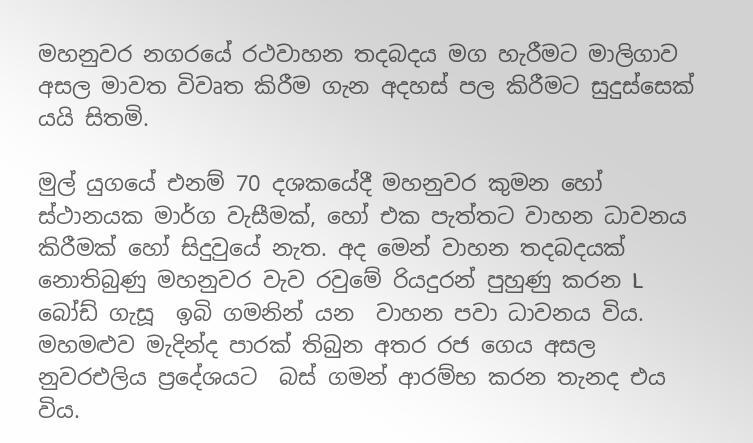මහනුවර නගරයේ රථවාහන තදබදය මග හැරීමට මාලිගාව අසල මාවත විවෘත කිරීම ගැන අදහස් පල කිරීමට සුදුස්සෙක් යයි සිතමි.

මුල් යුගයේ එනම් 70 දශකයේදී මහනුවර කුමන හෝ ස්ථානයක මාර්ග වැසීමක්, හෝ එක පැත්තට වාහන ධාවනය කිරීමක් හෝ සිදුවුයේ නැත. අද මෙන් වාහන තදබදයක් නොතිබුණු මහනුවර වැව රවුමේ රියදුරන් පුහුණු කරන L බෝඩ් ගැසූ  ඉබි ගමනින් යන  වාහන පවා ධාවනය විය.  මහමළුව මැදින්ද පාරක් තිබුන අතර රජ ගෙය අසල නුවරඑලිය ප්‍රදේශයට  බස් ගමන් ආරම්භ කරන තැනද එය විය.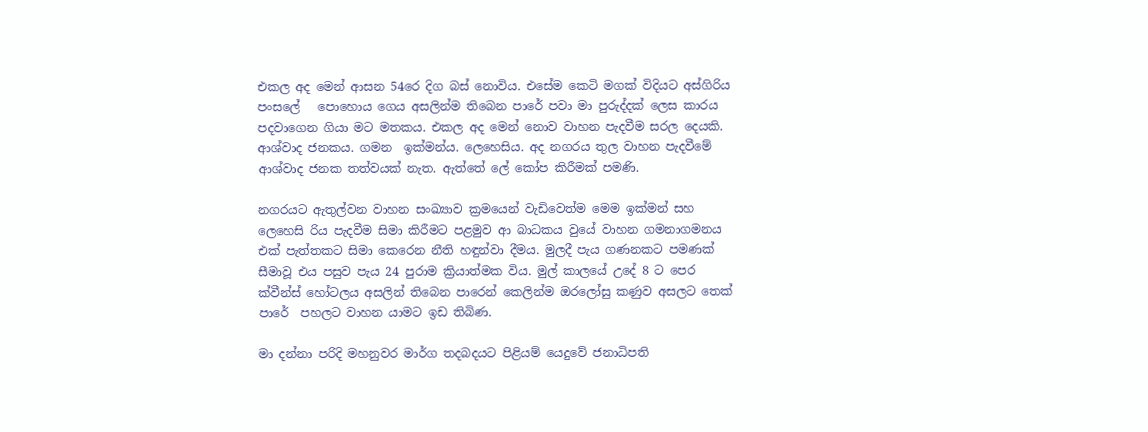එකල අද මෙන් ආසන 54රෙ දිග බස් නොවිය. එසේම කෙටි මගක් විදියට අස්ගිරිය පංසලේ   පොහොය ගෙය අසලින්ම තිබෙන පාරේ පවා මා පුරුද්දක් ලෙස කාරය පදවාගෙන ගියා මට මතකය. එකල අද මෙන් නොව වාහන පැදවීම සරල දෙයකි. ආශ්වාද ජනකය. ගමන  ඉක්මන්ය. ලෙහෙසිය. අද නගරය තුල වාහන පැදවීමේ ආශ්වාද ජනක තත්වයක් නැත. ඇත්තේ ලේ කෝප කිරීමක් පමණි.

නගරයට ඇතුල්වන වාහන සංඛ්‍යාව ක්‍රමයෙන් වැඩිවෙත්ම මෙම ඉක්මන් සහ ලෙහෙසි රිය පැදවීම සිමා කිරීමට පළමුව ආ බාධකය වුයේ වාහන ගමනාගමනය එක් පැත්තකට සිමා කෙරෙන නීති හඳුන්වා දීමය. මුලදී පැය ගණනකට පමණක් සීමාවූ එය පසුව පැය 24 පුරාම ක්‍රියාත්මක විය. මුල් කාලයේ උදේ 8 ට පෙර ක්වීන්ස් හෝටලය අසලින් තිබෙන පාරෙන් කෙලින්ම ඔරලෝසු කණුව අසලට තෙක් පාරේ  පහලට වාහන යාමට ඉඩ තිබිණ.

මා දන්නා පරිදි මහනුවර මාර්ග තදබදයට පිළියම් යෙදුවේ ජනාධිපති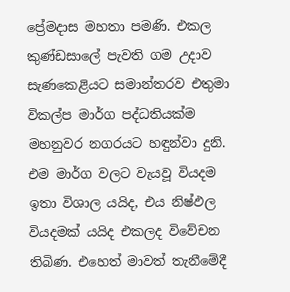ප්‍රේමදාස මහතා පමණි. එකල කුණ්ඩසාලේ පැවති ගම උදාව සැණකෙළියට සමාන්තරව එතුමා විකල්ප මාර්ග පද්ධතියක්ම මහනුවර නගරයට හඳුන්වා දුනි. එම මාර්ග වලට වැයවූ වියදම ඉතා විශාල යයිද, එය නිෂ්ඵල වියදමක් යයිද එකලද විවේචන තිබිණ. එහෙත් මාවත් තැනීමේදී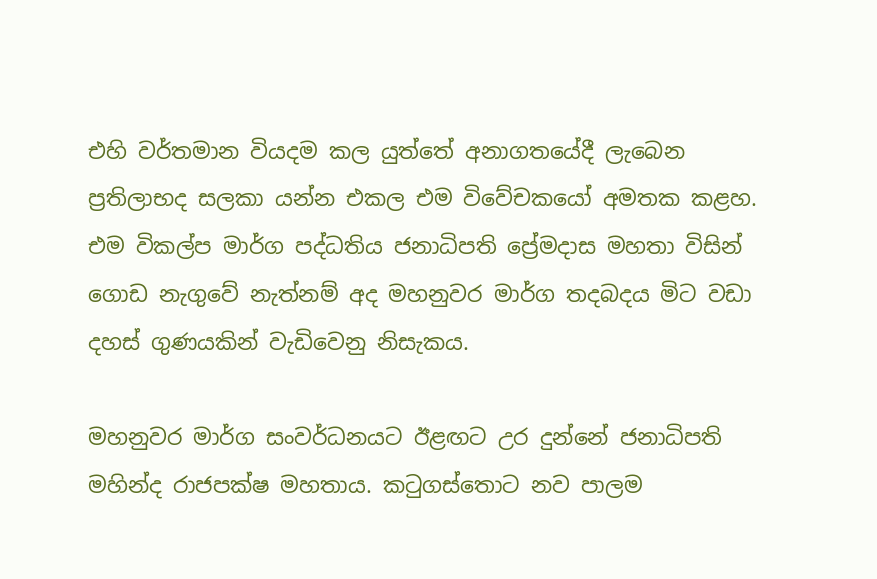එහි වර්තමාන වියදම කල යුත්තේ අනාගතයේදී ලැබෙන ප්‍රතිලාභද සලකා යන්න එකල එම විවේචකයෝ අමතක කළහ. එම විකල්ප මාර්ග පද්ධතිය ජනාධිපති ප්‍රේමදාස මහතා විසින් ගොඩ නැගුවේ නැත්නම් අද මහනුවර මාර්ග තදබදය මිට වඩා දහස් ගුණයකින් වැඩිවෙනු නිසැකය.

මහනුවර මාර්ග සංවර්ධනයට ඊළඟට උර දුන්නේ ජනාධිපති මහින්ද රාජපක්ෂ මහතාය. කටුගස්තොට නව පාලම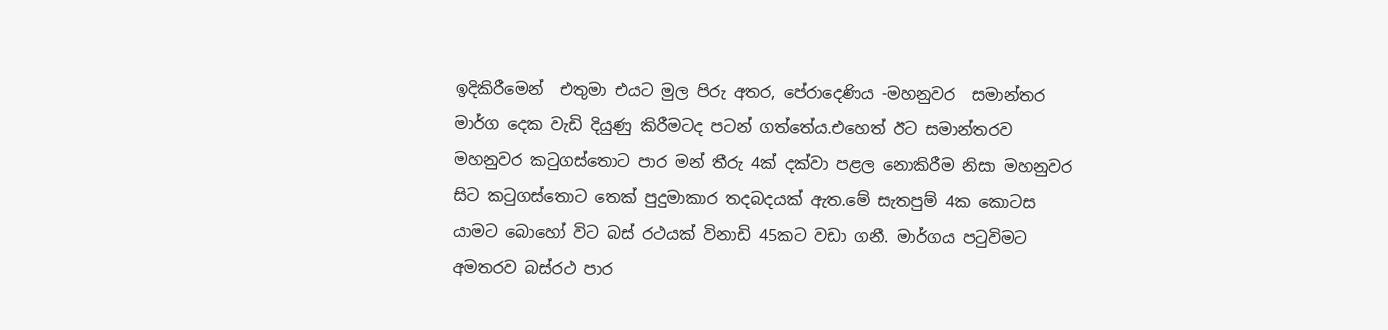ඉදිකිරීමෙන්  එතුමා එයට මුල පිරු අතර, පේරාදෙණිය -මහනුවර  සමාන්තර මාර්ග දෙක වැඩි දියුණු කිරීමටද පටන් ගත්තේය.එහෙත් ඊට සමාන්තරව මහනුවර කටුගස්තොට පාර මන් තීරු 4ක් දක්වා පළල නොකිරීම නිසා මහනුවර සිට කටුගස්තොට තෙක් පුදුමාකාර තදබදයක් ඇත.මේ සැතපුම් 4ක කොටස යාමට බොහෝ විට බස් රථයක් විනාඩි 45කට වඩා ගනී. මාර්ගය පටුවිමට අමතරව බස්රථ පාර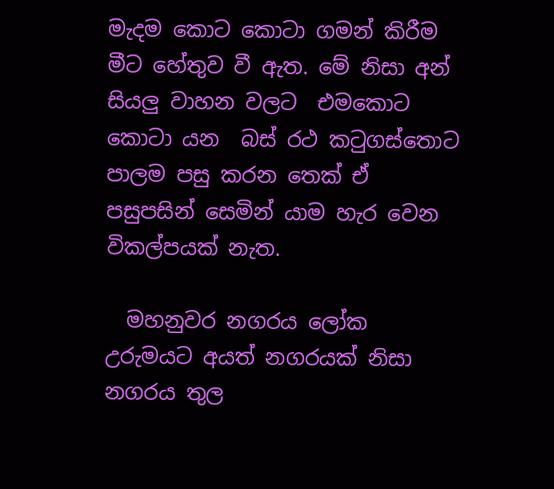මැදම කොට කොටා ගමන් කිරීම මීට හේතුව වී ඇත. මේ නිසා අන් සියලු වාහන වලට  එමකොට කොටා යන  බස් රථ කටුගස්තොට පාලම පසු කරන තෙක් ඒ   පසුපසින් සෙමින් යාම හැර වෙන විකල්පයක් නැත.

  මහනුවර නගරය ලෝක උරුමයට අයත් නගරයක් නිසා නගරය තුල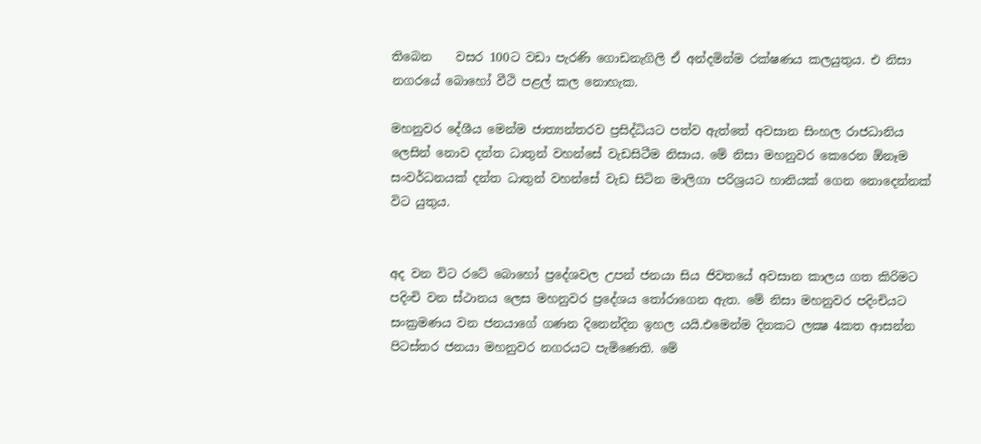තිබෙන    වසර 100ට වඩා පැරණි ගොඩනැගිලි ඒ අන්දමින්ම රක්ෂණය කලයුතුය. එ නිසා  නගරයේ බොහෝ වීථි පළල් කල නොහැක.

මහනුවර දේශීය මෙන්ම ජාත්‍යන්තරව ප්‍රසිද්ධියට පත්ව ඇත්තේ අවසාන සිංහල රාජධානිය ලෙසින් නොව දන්ත ධාතුන් වහන්සේ වැඩසිටීම නිසාය. මේ නිසා මහනුවර කෙරෙන ඕනෑම සංවර්ධනයක් දන්ත ධාතුන් වහන්සේ වැඩ සිටින මාලිගා පරිශ්‍රයට හානියක් ගෙන නොදෙන්නක් විට යුතුය.


අද වන විට රටේ බොහෝ ප්‍රදේශවල උපන් ජනයා සිය ජිවතයේ අවසාන කාලය ගත කිරිමට පදිංචි වන ස්ථානය ලෙස මහනුවර ප්‍රදේශය තෝරාගෙන ඇත. මේ නිසා මහනුවර පදිංචියට සංක්‍රමණය වන ජනයාගේ ගණන දිනෙන්දින ඉහල යයි.එමෙන්ම දිනකට ලක්‍ෂ 4කත ආසන්න පිටස්තර ජනයා මහනුවර නගරයට පැමිණෙති. මේ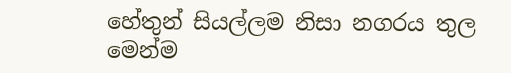හේතුන් සියල්ලම නිසා නගරය තුල මෙන්ම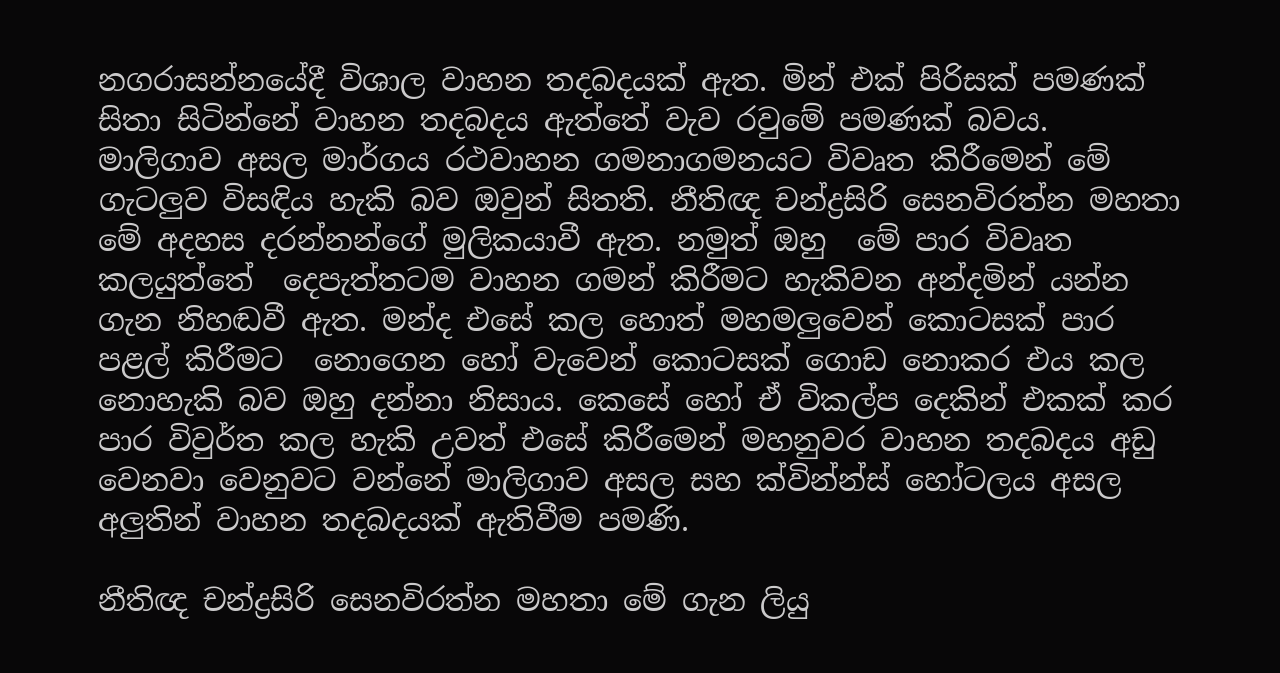නගරාසන්නයේදී විශාල වාහන තදබදයක් ඇත. මින් එක් පිරිසක් පමණක් සිතා සිටින්නේ වාහන තදබදය ඇත්තේ වැව රවුමේ පමණක් බවය. මාලිගාව අසල මාර්ගය රථවාහන ගමනාගමනයට විවෘත කිරීමෙන් මේ ගැටලුව විසඳිය හැකි බව ඔවුන් සිතති. නීතිඥ චන්ද්‍රසිරි සෙනවිරත්න මහතා මේ අදහස දරන්නන්ගේ මුලිකයාවී ඇත. නමුත් ඔහු  මේ පාර විවෘත කලයුත්තේ  දෙපැත්තටම වාහන ගමන් කිරීමට හැකිවන අන්දමින් යන්න ගැන නිහඬවී ඇත. මන්ද එසේ කල හොත් මහමලුවෙන් කොටසක් පාර පළල් කිරීමට  නොගෙන හෝ වැවෙන් කොටසක් ගොඩ නොකර එය කල නොහැකි බව ඔහු දන්නා නිසාය. කෙසේ හෝ ඒ විකල්ප දෙකින් එකක් කර  පාර විවුර්ත කල හැකි උවත් එසේ කිරීමෙන් මහනුවර වාහන තදබදය අඩු වෙනවා වෙනුවට වන්නේ මාලිගාව අසල සහ ක්වින්න්ස් හෝටලය අසල අලුතින් වාහන තදබදයක් ඇතිවීම පමණි.

නීතිඥ චන්ද්‍රසිරි සෙනවිරත්න මහතා මේ ගැන ලියු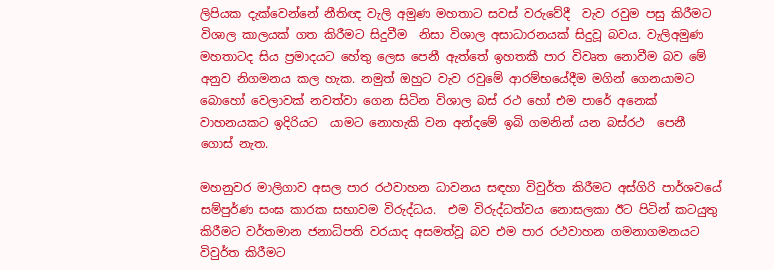ලිපියක දැක්වෙන්නේ නීතිඥ වැලි අමුණ මහතාට සවස් වරුවේදී  වැව රවුම පසු කිරීමට විශාල කාලයක් ගත කිරීමට සිදුවීම  නිසා විශාල අසාධාරනයක් සිදුවූ බවය. වැලිඅමුණ මහතාටද සිය ප්‍රමාදයට හේතු ලෙස පෙනී ඇත්තේ ඉහතකී පාර විවෘත නොවීම බව මේ අනුව නිගමනය කල හැක. නමුත් ඔහුට වැව රවුමේ ආරම්භයේදීම මගින් ගෙනයාමට බොහෝ වෙලාවක් නවත්වා ගෙන සිටින විශාල බස් රථ හෝ එම පාරේ අනෙක් වාහනයකට ඉදිරියට  යාමට නොහැකි වන අන්දමේ ඉබි ගමනින් යන බස්රථ  පෙනී ගොස් නැත.

මහනුවර මාලිගාව අසල පාර රථවාහන ධාවනය සඳහා විවුර්ත කිරීමට අස්ගිරි පාර්ශවයේ සම්පුර්ණ සංඝ කාරක සභාවම විරුද්ධය.  එම විරුද්ධත්වය නොසලකා ඊට පිටින් කටයුතු කිරීමට වර්තමාන ජනාධිපති වරයාද අසමත්වූ බව එම පාර රථවාහන ගමනාගමනයට  විවුර්ත කිරීමට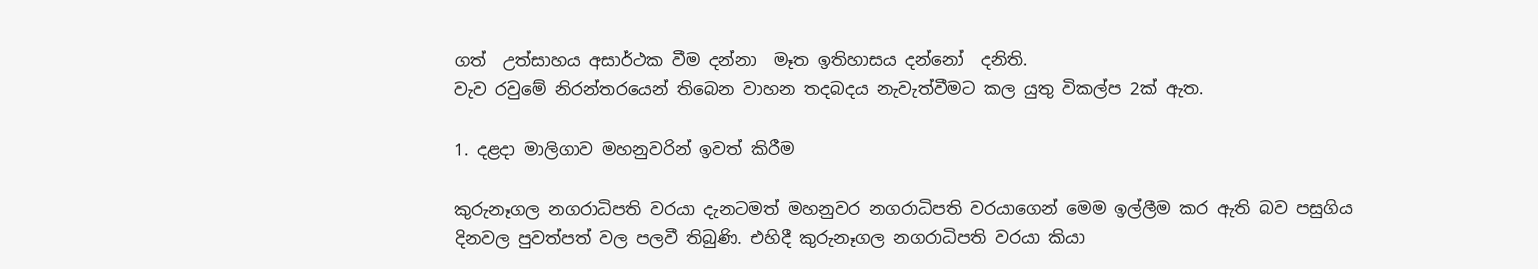ගත්  උත්සාහය අසාර්ථක වීම දන්නා  මෑත ඉතිහාසය දන්නෝ  දනිති.
වැව රවුමේ නිරන්තරයෙන් තිබෙන වාහන තදබදය නැවැත්වීමට කල යුතු විකල්ප 2ක් ඇත.

1. දළදා මාලිගාව මහනුවරින් ඉවත් කිරීම

කුරුනෑගල නගරාධිපති වරයා දැනටමත් මහනුවර නගරාධිපති වරයාගෙන් මෙම ඉල්ලීම කර ඇති බව පසුගිය දිනවල පුවත්පත් වල පලවී තිබුණි. එහිදී කුරුනෑගල නගරාධිපති වරයා කියා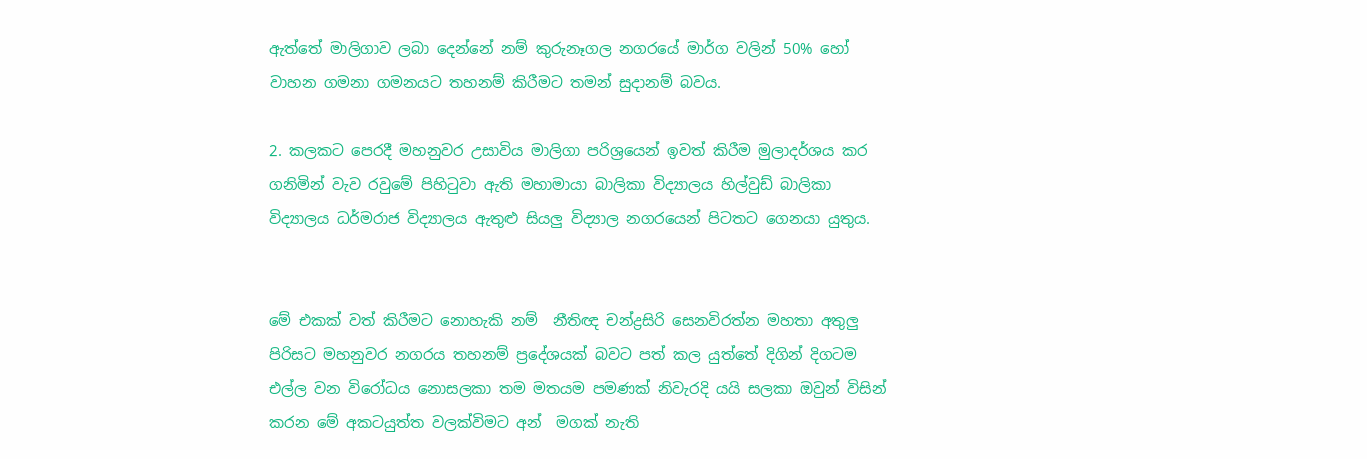ඇත්තේ මාලිගාව ලබා දෙන්නේ නම් කුරුනෑගල නගරයේ මාර්ග වලින් 50% හෝ වාහන ගමනා ගමනයට තහනම් කිරීමට තමන් සුදානම් බවය.

2. කලකට පෙරදී මහනුවර උසාවිය මාලිගා පරිශ්‍රයෙන් ඉවත් කිරීම මුලාදර්ශය කර ගනිමින් වැව රවුමේ පිහිටුවා ඇති මහාමායා බාලිකා විද්‍යාලය හිල්වුඩ් බාලිකා විද්‍යාලය ධර්මරාජ විද්‍යාලය ඇතුළු සියලු විද්‍යාල නගරයෙන් පිටතට ගෙනයා යුතුය.


මේ එකක් වත් කිරීමට නොහැකි නම්  නීතිඥ චන්ද්‍රසිරි සෙනවිරත්න මහතා අතුලු  පිරිසට මහනුවර නගරය තහනම් ප්‍රදේශයක් බවට පත් කල යුත්තේ දිගින් දිගටම එල්ල වන විරෝධය නොසලකා තම මතයම පමණක් නිවැරදි යයි සලකා ඔවුන් විසින් කරන මේ අකටයුත්ත වලක්විමට අන්  මගක් නැති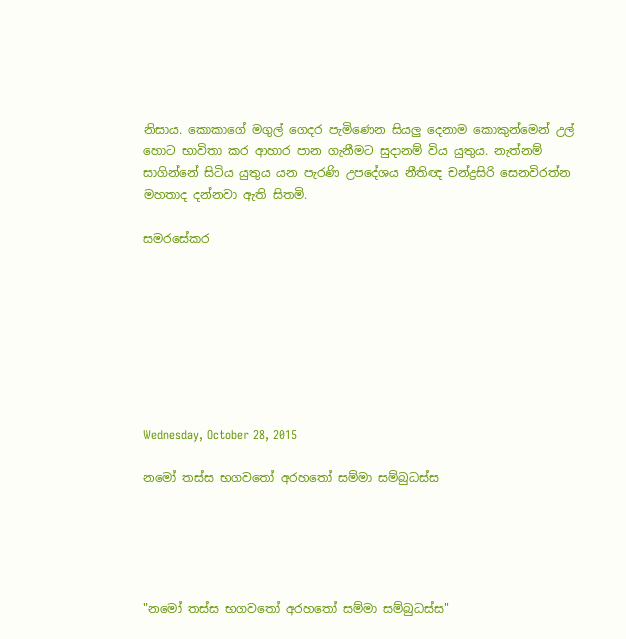නිසාය. කොකාගේ මගුල් ගෙදර පැමිණෙන සියලු දෙනාම කොකුන්මෙන් උල් හොට භාවිතා කර ආහාර පාන ගැනීමට සුදානම් විය යුතුය. නැත්නම් සාගින්නේ සිටිය යුතුය යන පැරණි උපදේශය නීතිඥ චන්ද්‍රසිරි සෙනවිරත්න මහතාද දන්නවා ඇති සිතමි.

සමරසේකර








Wednesday, October 28, 2015

නමෝ තස්ස භගවතෝ අරහතෝ සම්මා සම්බුධස්ස





"නමෝ තස්ස භගවතෝ අරහතෝ සම්මා සම්බුධස්ස"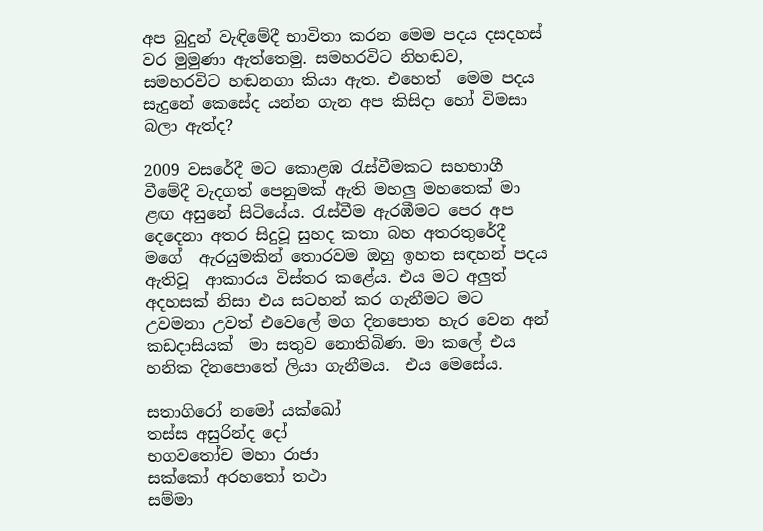අප බුදුන් වැඳිමේදී භාවිතා කරන මෙම පදය දසදහස් වර මුමුණා ඇත්තෙමු. සමහරවිට නිහඬව, සමහරවිට හඬනගා කියා ඇත. එහෙත්  මෙම පදය සැදුනේ කෙසේද යන්න ගැන අප කිසිදා හෝ විමසා බලා ඇත්ද?

2009 වසරේදී මට කොළඹ රැස්වීමකට සහභාගී වීමේදී වැදගත් පෙනුමක් ඇති මහලු මහතෙක් මා ළඟ අසුනේ සිටියේය. රැස්වීම ඇරඹීමට පෙර අප දෙදෙනා අතර සිදුවූ සුහද කතා බහ අතරතුරේදී  මගේ  ඇරයුමකින් තොරවම ඔහු ඉහත සඳහන් පදය ඇතිවූ  ආකාරය විස්තර කළේය. එය මට අලුත් අදහසක් නිසා එය සටහන් කර ගැනීමට මට උවමනා උවත් එවෙලේ මග දිනපොත හැර වෙන අන් කඩදාසියක්  මා සතුව නොතිබිණ. මා කලේ එය හනික දිනපොතේ ලියා ගැනීමය.  එය මෙසේය.

සතාගිරෝ නමෝ යක්ඛෝ
තස්ස අසුරින්ද දෝ
භගවතෝච මහා රාජා
සක්කෝ අරහතෝ තථා
සම්මා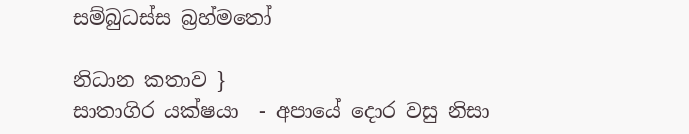සම්බුධස්ස බ්‍රහ්මතෝ

නිධාන කතාව }
සාතාගිර යක්ෂයා  - අපායේ දොර වසු නිසා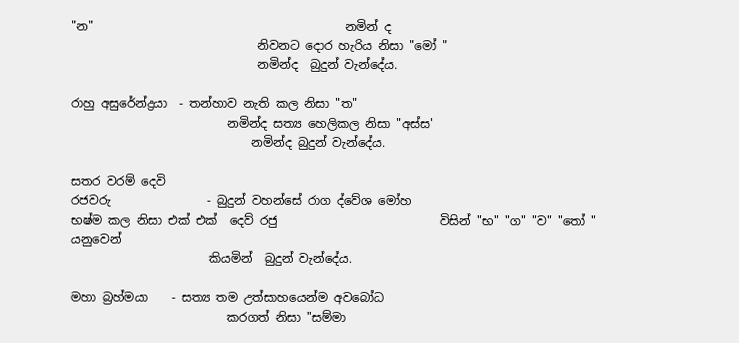"න"                                          නමින් ද
                               නිවනට දොර හැරිය නිසා "මෝ "
                               නමින්ද  බුදුන් වැන්දේය.

රාහු අසුරේන්ද්‍රයා  - තන්හාව නැති කල නිසා "ත"
                          නමින්ද සත්‍ය හෙලිකල නිසා "අස්ස'
                              නමින්ද බුදුන් වැන්දේය.

සතර වරම් දෙවි
රජවරු                - බුදුන් වහන්සේ රාග ද්වේශ මෝහ                              භෂ්ම කල නිසා එක් එක්  දෙව් රජු                           විසින් "භ" "ග" "ව" "තෝ " යනුවෙන්
                       කියමින්  බුදුන් වැන්දේය.

මහා බ්‍රහ්මයා    - සත්‍ය තම උත්සාහයෙන්ම අවබෝධ
                          කරගත් නිසා "සම්මා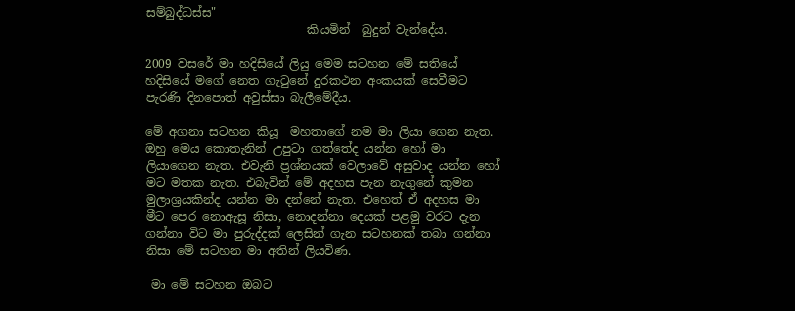සම්බුද්ධස්ස"
                           කියමින්  බුදුන් වැන්දේය.

2009 වසරේ මා හදිසියේ ලියු මෙම සටහන මේ සතියේ හදිසියේ මගේ නෙත ගැටුනේ දුරකථන අංකයක් සෙවීමට පැරණි දිනපොත් අවුස්සා බැලීමේදීය.

මේ අගනා සටහන කියූ  මහතාගේ නම මා ලියා ගෙන නැත. ඔහු මෙය කොතැනින් උපුටා ගත්තේද යන්න හෝ මා ලියාගෙන නැත. එවැනි ප්‍රශ්නයක් වෙලාවේ අසුවාද යන්න හෝ මට මතක නැත. එබැවින් මේ අදහස පැන නැගුනේ කුමන මුලාශ්‍රයකින්ද යන්න මා දන්නේ නැත. එහෙත් ඒ අදහස මා මීට පෙර නොඇසූ නිසා, නොදන්නා දෙයක් පළමු වරට දැන ගන්නා විට මා පුරුද්දක් ලෙසින් ගැන සටහනක් තබා ගන්නා නිසා මේ සටහන මා අතින් ලියවිණ.

 මා මේ සටහන ඔබට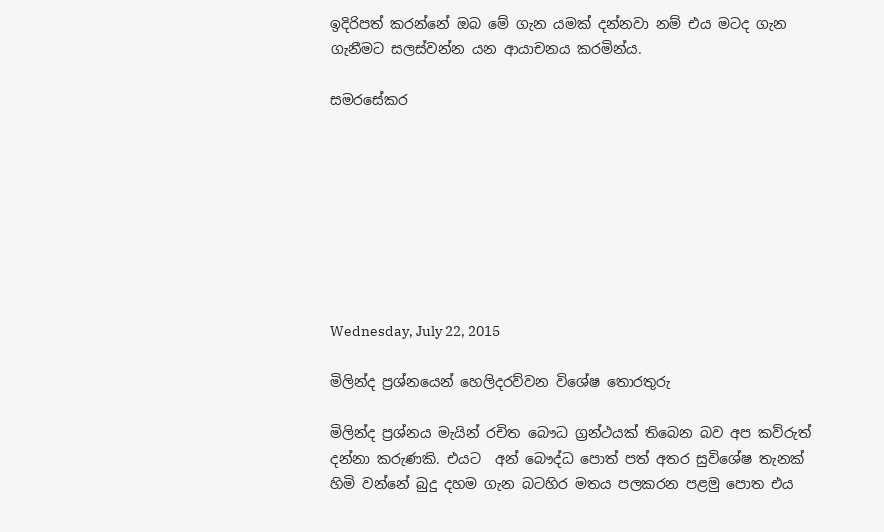ඉදිරිපත් කරන්නේ ඔබ මේ ගැන යමක් දන්නවා නම් එය මටද ගැන ගැනීමට සලස්වන්න යන ආයාචනය කරමින්ය.

සමරසේකර








Wednesday, July 22, 2015

මිලින්ද ප්‍රශ්නයෙන් හෙලිදරව්වන විශේෂ තොරතුරු

මිලින්ද ප්‍රශ්නය මැයින් රචිත බෞධ ග්‍රන්ථයක් තිබෙන බව අප කව්රුත් දන්නා කරුණකි. එයට  අන් බෞද්ධ පොත් පත් අතර සුවිශේෂ තැනක් හිමි වන්නේ බුදු දහම ගැන බටහිර මතය පලකරන පළමු පොත එය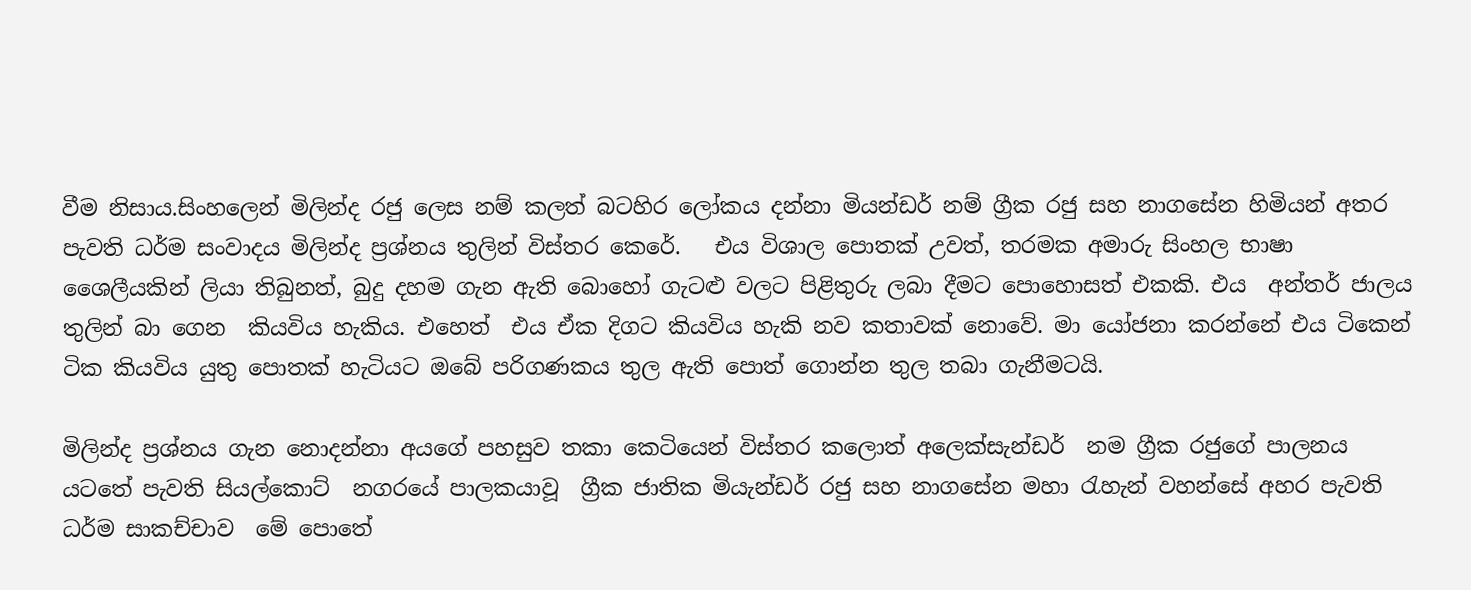වීම නිසාය.සිංහලෙන් මිලින්ද රජු ලෙස නම් කලත් බටහිර ලෝකය දන්නා මියන්ඩර් නම් ග්‍රීක රජු සහ නාගසේන හිමියන් අතර පැවති ධර්ම සංවාදය මිලින්ද ප්‍රශ්නය තුලින් විස්තර කෙරේ.   එය විශාල පොතක් උවත්, තරමක අමාරු සිංහල භාෂා ශෛලීයකින් ලියා තිබුනත්, බුදු දහම ගැන ඇති බොහෝ ගැටළු වලට පිළිතුරු ලබා දීමට පොහොසත් එකකි. එය  අන්තර් ජාලය තුලින් බා ගෙන  කියවිය හැකිය. එහෙත්  එය ඒක දිගට කියවිය හැකි නව කතාවක් නොවේ. මා යෝජනා කරන්නේ එය ටිකෙන් ටික කියවිය යුතු පොතක් හැටියට ඔබේ පරිගණකය තුල ඇති පොත් ගොන්න තුල තබා ගැනීමටයි.

මිලින්ද ප්‍රශ්නය ගැන නොදන්නා අයගේ පහසුව තකා කෙටියෙන් විස්තර කලොත් අලෙක්සැන්ඩර්  නම ග්‍රීක රජුගේ පාලනය යටතේ පැවති සියල්කොට්  නගරයේ පාලකයාවූ  ග්‍රීක ජාතික මියැන්ඩර් රජු සහ නාගසේන මහා රැහැන් වහන්සේ අහර පැවති ධර්ම සාකච්චාව  මේ පොතේ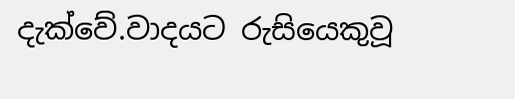දැක්වේ.වාදයට රුසියෙකුවූ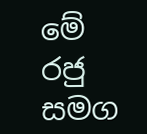මේ රජු සමග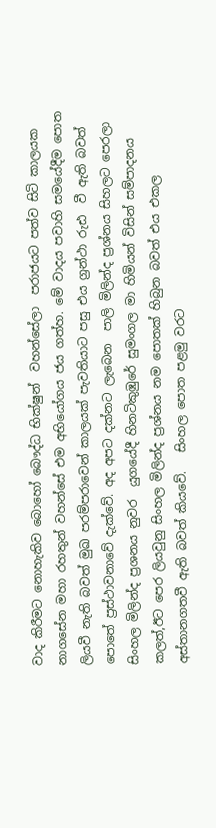වාද කිරීමට නොහැකිව බොහෝ බෞද්ධ භික්ෂුන්  වහන්සේලා  පරාජයට පත්ව සිටි කාලයක නාගසේන මහා රහතුන් වහන්සේ එම අභියෝගය ජය ගත්හ. මේ වාදය පවාහි සමයේදීම පොත ලියවී නැති බවත් මුඛ පරම්පරාවෙන් කාලයක් පැවතියාට පසු එය ග්‍රන්ථා රුඪ  වී ඇති බවත් පොතේ ප්‍රස්ථාවනාවේ දැක්වේ. අද අපට දක්නට ලැබෙන  පාලි මිලින්ද ප්‍රශ්නය සිහලට පෙරලා සිංහල මිලින්ද ප්‍රශනය නුවර  යුගයේදී හිනටිකුඹුරේ සුමංගල මා හිමියන් විසින් සම්පාදනය කලත්,ඊට පෙර ලියවුනු සිංහල මිලින්ද ප්‍රශ්නය නම පොතක් හිබුන බවත් එය එකල අස්තානගතවී ඇති බවත් කියවේ.   සිංහල පොත පළමු වරට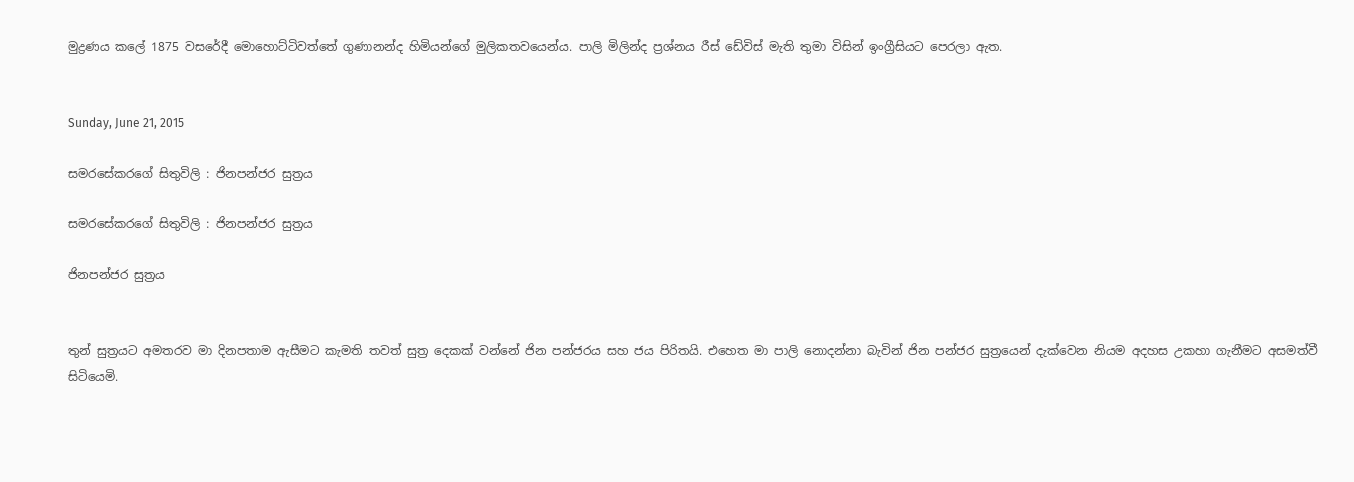මුද්‍රණය කලේ 1875 වසරේදී මොහොට්ටිවත්තේ ගුණානන්ද හිමියන්ගේ මුලිකතවයෙන්ය. පාලි මිලින්ද ප්‍රශ්නය රීස් ඩේවිස් මැති තුමා විසින් ඉංග්‍රීසියට පෙරලා ඇත.


Sunday, June 21, 2015

සමරසේකරගේ සිතුවිලි : ජිනපන්ජර සුත්‍රය

සමරසේකරගේ සිතුවිලි : ජිනපන්ජර සුත්‍රය

ජිනපන්ජර සුත්‍රය


තුන් සුත්‍රයට අමතරව මා දිනපතාම ඇසීමට කැමති තවත් සුත්‍ර දෙකක් වන්නේ ජින පන්ජරය සහ ජය පිරිතයි. එහෙත මා පාලි නොදන්නා බැවින් ජින පන්ජර සුත්‍රයෙන් දැක්වෙන නියම අදහස උකහා ගැනීමට අසමත්වී සිටියෙමි.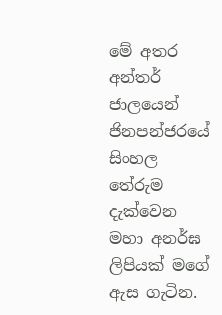මේ අතර අන්තර් ජාලයෙන් ජිනපන්ජරයේ සිංහල තේරුම දැක්වෙන මහා අනර්ඝ ලිපියක් මගේ ඇස ගැටින.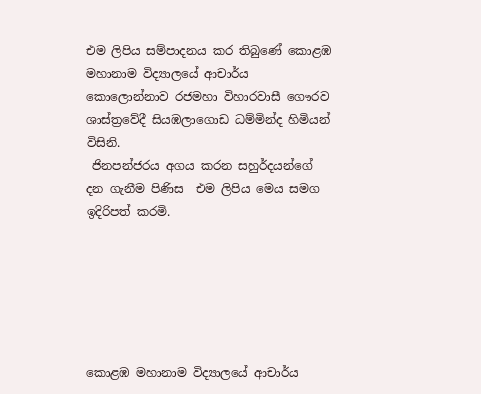එම ලිපිය සම්පාදනය කර තිබුණේ කොළඹ මහානාම විද්‍යාලයේ ආචාර්ය කොලොන්නාව රජමහා විහාරවාසී ගෞරව ශාස්ත්‍රවේදී සියඹලාගොඩ ධම්මින්ද හිමියන් විසිනි.
 ජිනපන්ජරය අගය කරන සහුර්දයන්ගේ දන ගැනීම පිණිස  එම ලිපිය මෙය සමග ඉදිරිපත් කරමි.






කොළඹ මහානාම විද්‍යාලයේ ආචාර්ය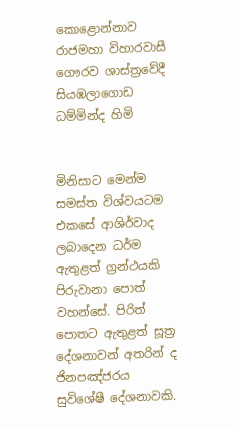කොළොන්නාව
රාජමහා විහාරවාසී
ගෞරව ශාස්ත්‍රවේදී
සියඹලාගොඩ ධම්මින්ද හිමි


මිනිසාට මෙන්ම සමස්ත විශ්වයටම එකසේ ආශිර්වාද ලබාදෙන ධර්ම ඇතුළත් ග්‍රන්ථයකි පිරුවානා පොත් වහන්සේ. පිරිත් පොතට ඇතුළත් සූත්‍ර දේශනාවන් අතරින් ද ජිනපඤ්ජරය සුවිශේෂී දේශනාවකි.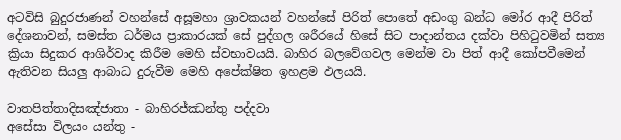අටවිසි බුදුරජාණන් වහන්සේ අසූමහා ශ්‍රාවකයන් වහන්සේ පිරිත් පොතේ අඩංගු ඛන්ධ මෝර ආදී පිරිත් දේශනාවන්, සමස්ත ධර්මය ප්‍රාකාරයක් සේ පුද්ගල ශරීරයේ හිසේ සිට පාදාන්තය දක්වා පිහිටුවමින් සත්‍ය ක්‍රියා සිදුකර ආශිර්වාද කිරීම මෙහි ස්වභාවයයි. බාහිර බලවේගවල මෙන්ම වා පිත් ආදී කෝපවීමෙන් ඇතිවන සියලු ආබාධ දුරුවීම මෙහි අපේක්ෂිත ඉහළම ඵලයයි.

වාතපිත්තාදිසඤ්ජාතා - බාහිරජ්ඣන්තු පද්දවා
අසේසා විලයං යන්තු -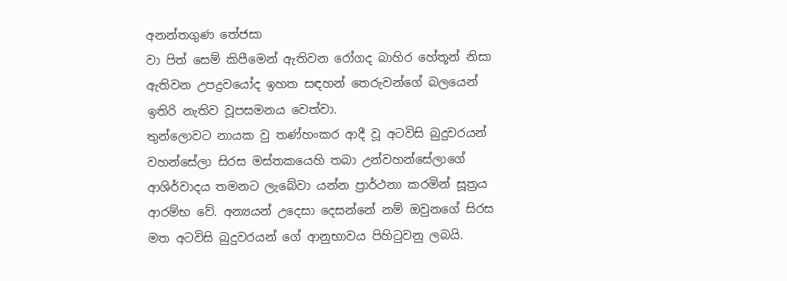අනන්තගුණ තේජසා
වා පිත් සෙම් කිපීමෙන් ඇතිවන රෝගද බාහිර හේතූන් නිසා ඇතිවන උපද්‍රවයෝද ඉහත සඳහන් තෙරුවන්ගේ බලයෙන් ඉතිරි නැතිව වූපසමනය වෙත්වා.
තුන්ලොවට නායක වු තණ්හංකර ආදී වූ අටවිසි බුදුවරයන් වහන්සේලා සිරස මස්තකයෙහි තබා උන්වහන්සේලාගේ ආශිර්වාදය තමනට ලැබේවා යන්න ප්‍රාර්ථනා කරමින් සූත්‍රය ආරම්භ වේ. අන්‍යයන් උදෙසා දෙසන්නේ නම් ඔවුනගේ සිරස මත අටවිසි බුදුවරයන් ගේ ආනුභාවය පිහිටුවනු ලබයි.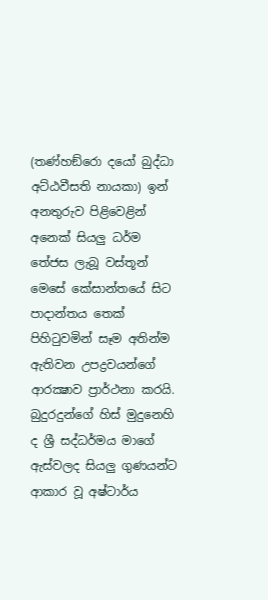(තණ්හඞ්රො දයෝ බුද්ධා අට්ඨවීසති නායකා) ඉන් අනතුරුව පිළිවෙළින් අනෙක් සියලු ධර්ම තේජස ලැබූ වස්තූන් මෙසේ කේසාන්තයේ සිට පාදාන්තය තෙක් පිහිටුවමින් සෑම අතින්ම ඇතිවන උපද්‍රවයන්ගේ ආරක්‍ෂාව ප්‍රාර්ථනා කරයි.
බුදුරදුන්ගේ හිස් මුදුනෙහි ද ශ්‍රී සද්ධර්මය මාගේ ඇස්වලද සියලු ගුණයන්ට ආකාර වූ අෂ්ටාර්ය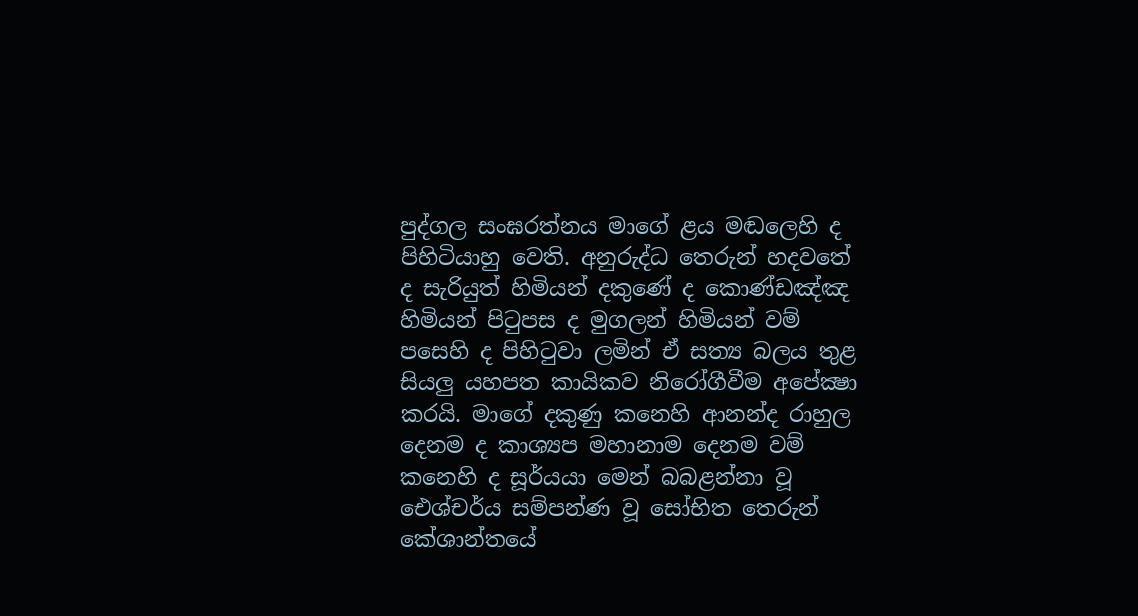පුද්ගල සංඝරත්නය මාගේ ළය මඬලෙහි ද පිහිටියාහු වෙති. අනුරුද්ධ තෙරුන් හදවතේ ද සැරියුත් හිමියන් දකුණේ ද කොණ්ඩඤ්ඤ හිමියන් පිටුපස ද මුගලන් හිමියන් වම් පසෙහි ද පිහිටුවා ලමින් ඒ සත්‍ය බලය තුළ සියලු යහපත කායිකව නිරෝගීවීම අපේක්‍ෂා කරයි. මාගේ දකුණු කනෙහි ආනන්ද රාහුල දෙනම ද කාශ්‍යප මහානාම දෙනම වම් කනෙහි ද සූර්යයා මෙන් බබළන්නා වූ ඓශ්චර්ය සම්පන්ණ වූ සෝභිත තෙරුන් කේශාන්තයේ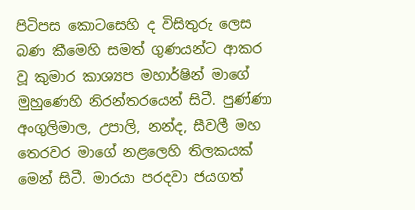පිටිපස කොටසෙහි ද විසිතුරු ලෙස බණ කීමෙහි සමත් ගුණයන්ට ආකර වූ කුමාර කාශ්‍යප මහාර්ෂින් මාගේ මුහුණෙහි නිරන්තරයෙන් සිටී. පුණ්ණා අංගුලිමාල, උපාලි, නන්ද, සීවලී මහ තෙරවර මාගේ නළලෙහි තිලකයක් මෙන් සිටී. මාරයා පරදවා ජයගත්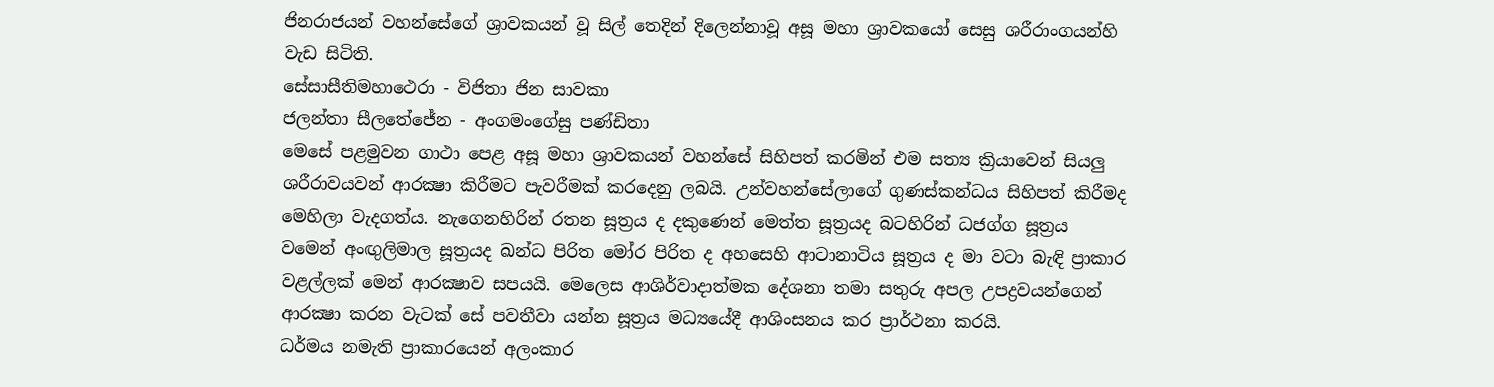ජිනරාජයන් වහන්සේගේ ශ්‍රාවකයන් වූ සිල් තෙදින් දිලෙන්නාවූ අසූ මහා ශ්‍රාවකයෝ සෙසු ශරීරාංගයන්හි වැඩ සිටිති.
සේසාසීතිමහාථෙරා - විජිතා ජින සාවකා
ජලන්තා සීලතේජේන - අංගමංගේසු පණ්ඩිතා
මෙසේ පළමුවන ගාථා පෙළ අසූ මහා ශ්‍රාවකයන් වහන්සේ සිහිපත් කරමින් එම සත්‍ය ක්‍රියාවෙන් සියලු ශරීරාවයවන් ආරක්‍ෂා කිරීමට පැවරීමක් කරදෙනු ලබයි. උන්වහන්සේලාගේ ගුණස්කන්ධය සිහිපත් කිරීමද මෙහිලා වැදගත්ය. නැගෙනහිරින් රතන සූත්‍රය ද දකුණෙන් මෙත්ත සූත්‍රයද බටහිරින් ධජග්ග සූත්‍රය වමෙන් අංඟුලිමාල සූත්‍රයද ඛන්ධ පිරිත මෝර පිරිත ද අහසෙහි ආටානාටිය සූත්‍රය ද මා වටා බැඳි ප්‍රාකාර වළල්ලක් මෙන් ආරක්‍ෂාව සපයයි. මෙලෙස ආශිර්වාදාත්මක දේශනා තමා සතුරු අපල උපද්‍රවයන්ගෙන් ආරක්‍ෂා කරන වැටක් සේ පවතීවා යන්න සූත්‍රය මධ්‍යයේදී ආශිංසනය කර ප්‍රාර්ථනා කරයි.
ධර්මය නමැති ප්‍රාකාරයෙන් අලංකාර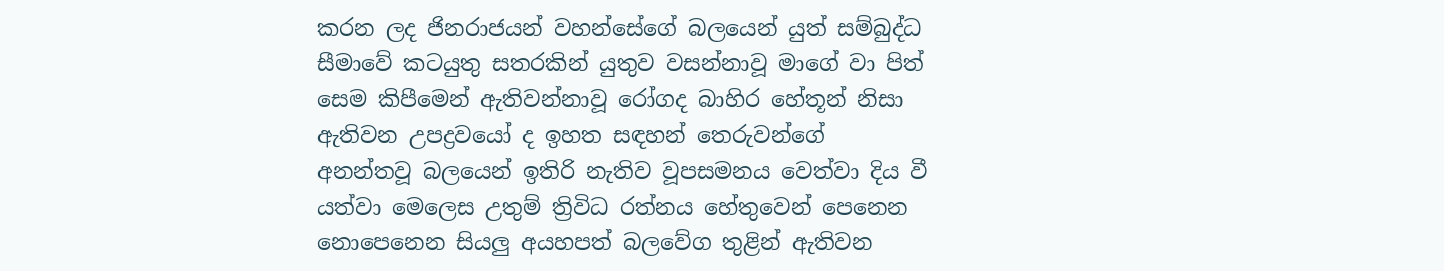කරන ලද ජිනරාජයන් වහන්සේගේ බලයෙන් යුත් සම්බුද්ධ සීමාවේ කටයුතු සතරකින් යුතුව වසන්නාවූ මාගේ වා පිත් සෙම කිපීමෙන් ඇතිවන්නාවූ රෝගද බාහිර හේතූන් නිසා ඇතිවන උපද්‍රවයෝ ද ඉහත සඳහන් තෙරුවන්ගේ අනන්තවූ බලයෙන් ඉතිරි නැතිව වූපසමනය වෙත්වා දිය වී යත්වා මෙලෙස උතුම් ත්‍රිවිධ රත්නය හේතුවෙන් පෙනෙන නොපෙනෙන සියලු අයහපත් බලවේග තුළින් ඇතිවන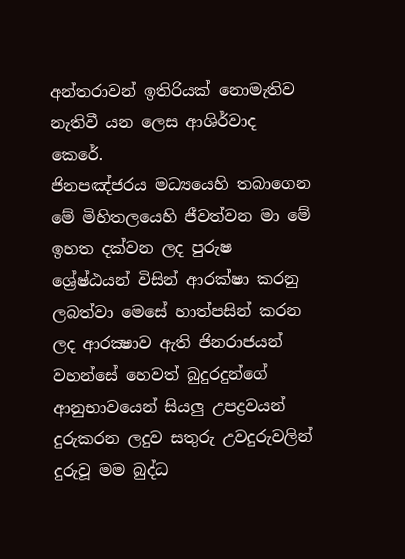අන්තරාවන් ඉතිරියක් නොමැතිව නැතිවී යන ලෙස ආශිර්වාද කෙරේ.
ජිනපඤ්ජරය මධ්‍යයෙහි තබාගෙන මේ මිහිතලයෙහි ජීවත්වන මා මේ ඉහත දක්වන ලද පුරුෂ ශ්‍රේෂ්ඨයන් විසින් ආරක්ෂා කරනු ලබත්වා මෙසේ හාත්පසින් කරන ලද ආරක්‍ෂාව ඇති ජිනරාජයන් වහන්සේ හෙවත් බුදුරදුන්ගේ ආනුභාවයෙන් සියලු උපද්‍රවයන් දුරුකරන ලදුව සතුරු උවදුරුවලින් දුරුවූ මම බුද්ධ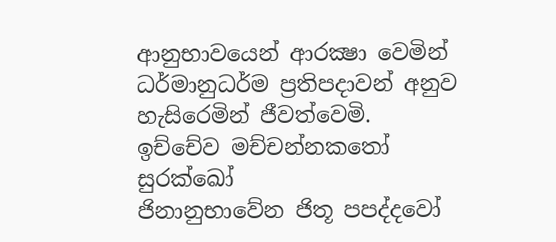ආනුභාවයෙන් ආරක්‍ෂා වෙමින් ධර්මානුධර්ම ප්‍රතිපදාවන් අනුව හැසිරෙමින් ජීවත්වෙමි.
ඉච්චේව මච්චන්නකතෝ සුරක්ඛෝ
ජිනානුභාවේන ජිතූ පපද්දවෝ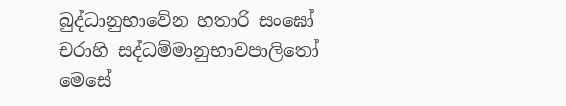බුද්ධානුභාවේන හතාරි සංඝෝ
චරාහි සද්ධම්මානුභාවපාලිතෝ
මෙසේ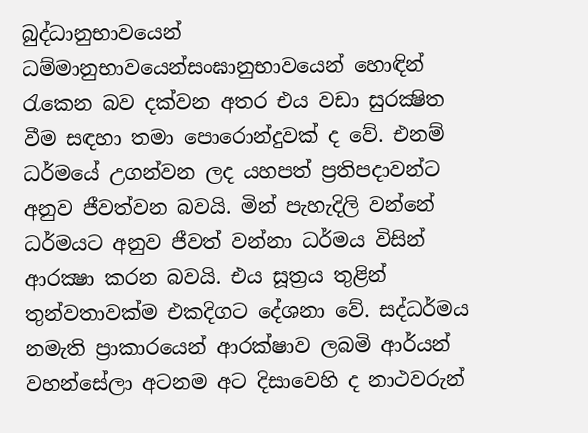බුද්ධානුභාවයෙන් ධම්මානුභාවයෙන්සංඝානුභාවයෙන් හොඳින් රැකෙන බව දක්වන අතර එය වඩා සුරක්‍ෂිත වීම සඳහා තමා පොරොන්දුවක් ද වේ. එනම් ධර්මයේ උගන්වන ලද යහපත් ප්‍රතිපදාවන්ට අනුව ජීවත්වන බවයි. මින් පැහැදිලි වන්නේ ධර්මයට අනුව ජීවත් වන්නා ධර්මය විසින් ආරක්‍ෂා කරන බවයි. එය සූත්‍රය තුළින් තුන්වතාවක්ම එකදිගට දේශනා වේ. සද්ධර්මය නමැති ප්‍රාකාරයෙන් ආරක්ෂාව ලබමි ආර්යන් වහන්සේලා අටනම අට දිසාවෙහි ද නාථවරුන්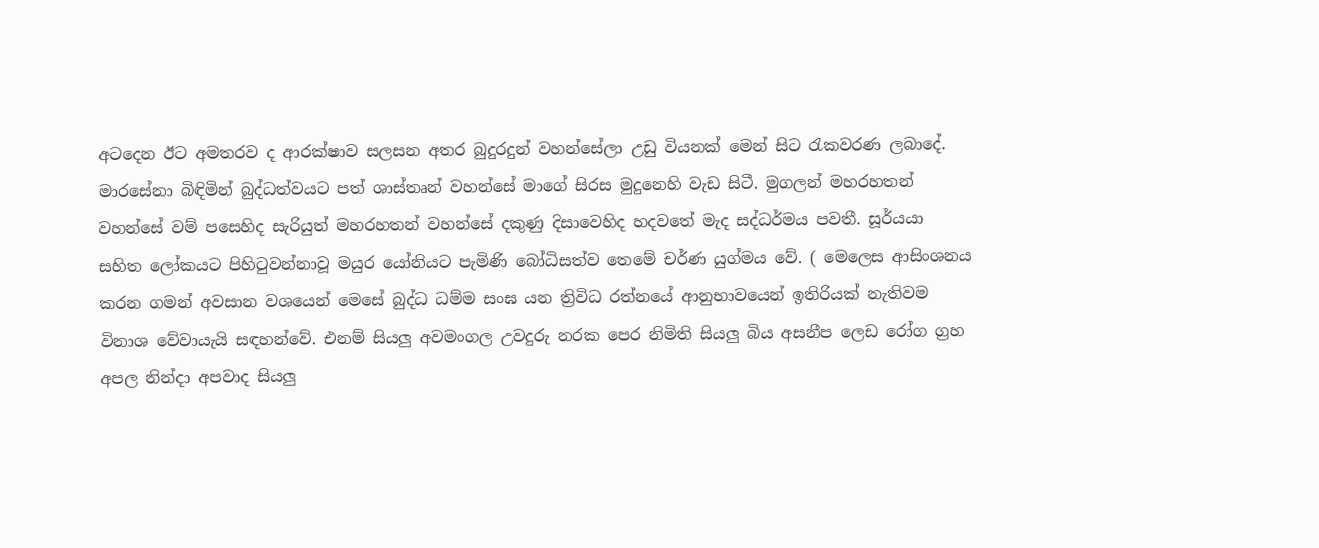අටදෙන ඊට අමතරව ද ආරක්ෂාව සලසන අතර බුදුරදුන් වහන්සේලා උඩු වියනක් මෙන් සිට රැකවරණ ලබාදේ. මාරසේනා බිඳිමින් බුද්ධත්වයට පත් ශාස්තෘන් වහන්සේ මාගේ සිරස මුදුනෙහි වැඩ සිටී. මුගලන් මහරහතන් වහන්සේ වම් පසෙහිද සැරියුත් මහරහතන් වහන්සේ දකුණු දිසාවෙහිද හදවතේ මැද සද්ධර්මය පවතී. සූර්යයා සහිත ලෝකයට පිහිටුවන්නාවූ මයුර යෝනියට පැමිණි බෝධිසත්ව තෙමේ චර්ණ යුග්මය වේ. ( මෙලෙස ආසිංශනය කරන ගමන් අවසාන වශයෙන් මෙසේ බුද්ධ ධම්ම සංඝ යන ත්‍රිවිධ රත්නයේ ආනුභාවයෙන් ඉතිරියක් නැතිවම විනාශ වේවායැයි සඳහන්වේ. එනම් සියලු අවමංගල උවදුරු නරක පෙර නිමිති සියලු බිය අසනීප ලෙඩ රෝග ග්‍රහ අපල නින්දා අපවාද සියලු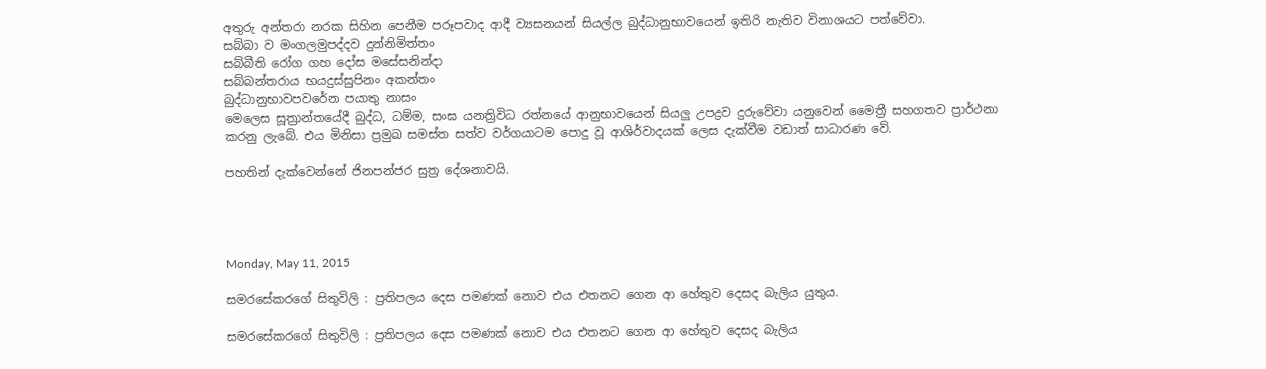අතුරු අන්තරා නරක සිහින පෙනීම පරූපවාද ආදී ව්‍යසනයන් සියල්ල බුද්ධානුභාවයෙන් ඉතිරි නැතිව විනාශයට පත්වේවා.
සබ්බා ව මංගලමුපද්දව දුන්නිමිත්තං
සබ්බීති රෝග ගහ දෝස මසේසනින්දා
සබ්බන්තරාය භයදුස්සුපිනං අකන්තං
බුද්ධානුභාවපවරේන පයාතු නාසං
මෙලෙස සූත්‍රාන්තයේදී බුද්ධ, ධම්ම, සංඝ යනත්‍රිවිධ රත්නයේ ආනුභාවයෙන් සියලු උපද්‍රව දුරුවේවා යනුවෙන් මෛත්‍රී සහගතව ප්‍රාර්ථනා කරනු ලැබේ. එය මිනිසා ප්‍රමුඛ සමස්ත සත්ව වර්ගයාටම පොදු වූ ආශිර්වාදයක් ලෙස දැක්වීම වඩාත් සාධාරණ වේ.

පහතින් දැක්වෙන්නේ ජිනපන්ජර සුත්‍ර දේශනාවයි.




Monday, May 11, 2015

සමරසේකරගේ සිතුවිලි : ප්‍රතිපලය දෙස පමණක් නොව එය එතනට ගෙන ආ හේතුව දෙසද බැලිය යුතුය.

සමරසේකරගේ සිතුවිලි : ප්‍රතිපලය දෙස පමණක් නොව එය එතනට ගෙන ආ හේතුව දෙසද බැලිය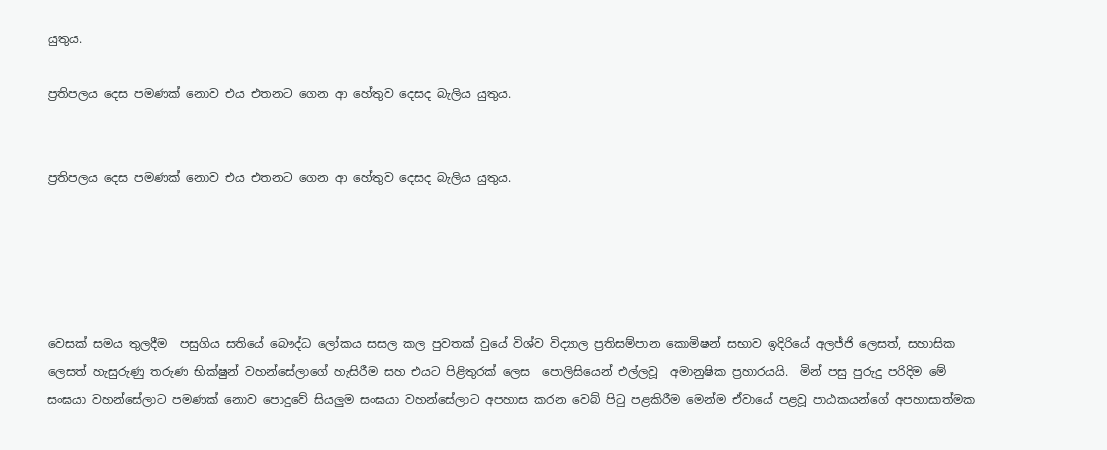යුතුය.

ප්‍රතිපලය දෙස පමණක් නොව එය එතනට ගෙන ආ හේතුව දෙසද බැලිය යුතුය.


ප්‍රතිපලය දෙස පමණක් නොව එය එතනට ගෙන ආ හේතුව දෙසද බැලිය යුතුය.





වෙසක් සමය තුලදීම  පසුගිය සතියේ බෞද්ධ ලෝකය සසල කල පුවතක් වුයේ විශ්ව විද්‍යාල ප්‍රතිසම්පාන කොමිෂන් සභාව ඉදිරියේ අලජ්ජි ලෙසත්, සහාසික ලෙසත් හැසුරුණු තරුණ භික්ෂුන් වහන්සේලාගේ හැසිරීම සහ එයට පිළිතුරක් ලෙස  පොලිසියෙන් එල්ලවූ  අමානුෂික ප්‍රහාරයයි.  මින් පසු පුරුදු පරිදිම මේ සංඝයා වහන්සේලාට පමණක් නොව පොදුවේ සියලුම සංඝයා වහන්සේලාට අපහාස කරන වෙබ් පිටු පළකිරීම මෙන්ම ඒවායේ පළවූ පාඨකයන්ගේ අපහාසාත්මක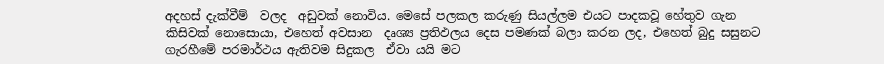අදහස් දැක්වීම්  වලද  අඩුවක් නොවිය. මෙසේ පලකල කරුණු සියල්ලම එයට පාදකවූ හේතුව ගැන කිසිවක් නොසොයා, එහෙත් අවසාන  දෘශ්‍ය ප්‍රතිඵලය දෙස පමණක් බලා කරන ලද, එහෙත් බුදු සසුනට ගැරහීමේ පරමාර්ථය ඇතිවම සිදුකල  ඒවා යයි මට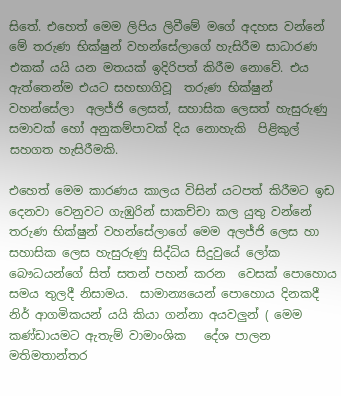සිතේ. එහෙත් මෙම ලිපිය ලිවීමේ මගේ අදහස වන්නේ  මේ තරුණ භික්ෂුන් වහන්සේලාගේ හැසිරීම සාධාරණ එකක් යයි යන මතයක් ඉදිරිපත් කිරීම නොවේ. එය ඇත්තෙන්ම එයට සහභාගිවූ  තරුණ භික්ෂුන් වහන්සේලා  අලජ්ජි ලෙසත්, සහාසික ලෙසත් හැසුරුණු සමාවක් හෝ අනුකම්පාවක් දිය නොහැකි  පිළිකුල් සහගත හැසිරීමකි.

එහෙත් මෙම කාරණය කාලය විසින් යටපත් කිරීමට ඉඩ දෙනවා වෙනුවට ගැඹුරින් සාකච්චා කල යුතු වන්නේ තරුණ භික්ෂුන් වහන්සේලාගේ මෙම අලජ්ජි ලෙස හා  සහාසික ලෙස හැසුරුණු සිද්ධිය සිදුවුයේ ලෝක බෞධයන්ගේ සිත් සතන් පහන් කරන  වෙසක් පොහොය සමය තුලදී නිසාමය.  සාමාන්‍යයෙන් පොහොය දිනකදී නිර් ආගමිකයන් යයි කියා ගන්නා අයවලුන් ( මෙම කණ්ඩායමට ඇතැම් වාමාංශික   දේශ පාලන මතිමතාන්තර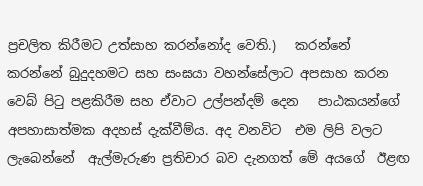ප්‍රචලිත කිරීමට උත්සාහ කරන්නෝද වෙති.)   කරන්නේ කරන්නේ බුදුදහමට සහ සංඝයා වහන්සේලාට අපසාහ කරන   වෙබ් පිටු පළකිරීම සහ ඒවාට උල්පන්දම් දෙන   පාඨකයන්ගේ අපහාසාත්මක අදහස් දැක්වීම්ය. අද වනවිට  එම ලිපි වලට ලැබෙන්නේ  ඇල්මැරුණ ප්‍රතිචාර බව දැනගත් මේ අයගේ  ඊළඟ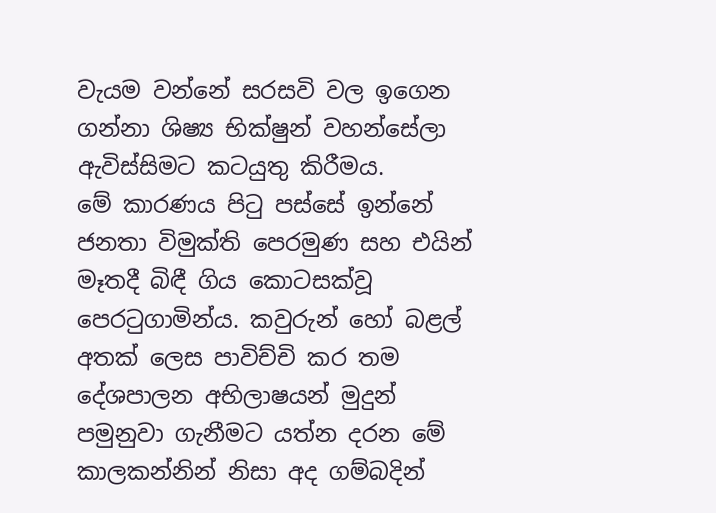වැයම වන්නේ සරසවි වල ඉගෙන ගන්නා ශිෂ්‍ය භික්ෂුන් වහන්සේලා ඇවිස්සිමට කටයුතු කිරීමය.
මේ කාරණය පිටු පස්සේ ඉන්නේ ජනතා විමුක්ති පෙරමුණ සහ එයින් මෑතදී බිඳී ගිය කොටසක්වූ පෙරටුගාමින්ය. කවුරුන් හෝ බළල් අතක් ලෙස පාවිච්චි කර තම දේශපාලන අභිලාෂයන් මුදුන් පමුනුවා ගැනීමට යත්න දරන මේ කාලකන්නින් නිසා අද ගම්බදින්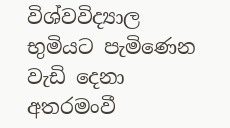විශ්වවිද්‍යාල භුමියට පැමිණෙන වැඩි දෙනා අතරමංවී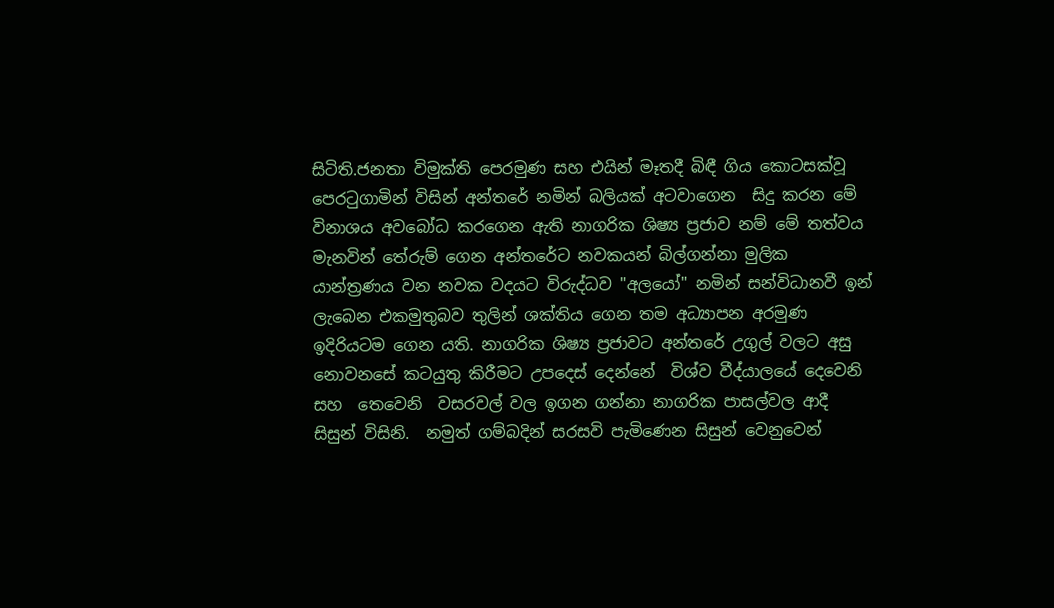සිටිති.ජනතා විමුක්ති පෙරමුණ සහ එයින් මෑතදී බිඳී ගිය කොටසක්වූ පෙරටුගාමින් විසින් අන්තරේ නමින් බලියක් අටවාගෙන  සිදු කරන මේ විනාශය අවබෝධ කරගෙන ඇති නාගරික ශිෂ්‍ය ප්‍රජාව නම් මේ තත්වය මැනවින් තේරුම් ගෙන අන්තරේට නවකයන් බිල්ගන්නා මුලික යාන්ත්‍රණය වන නවක වදයට විරුද්ධව "අලයෝ" නමින් සන්විධානවී ඉන් ලැබෙන එකමුතුබව තුලින් ශක්තිය ගෙන තම අධ්‍යාපන අරමුණ ඉදිරියටම ගෙන යති. නාගරික ශිෂ්‍ය ප්‍රජාවට අන්තරේ උගුල් වලට අසු නොවනසේ කටයුතු කිරීමට උපදෙස් දෙන්නේ  විශ්ව වීද්යාලයේ දෙවෙනි සහ  තෙවෙනි  වසරවල් වල ඉගන ගන්නා නාගරික පාසල්වල ආදී  සිසුන් විසිනි.  නමුත් ගම්බදින් සරසවි පැමිණෙන සිසුන් වෙනුවෙන්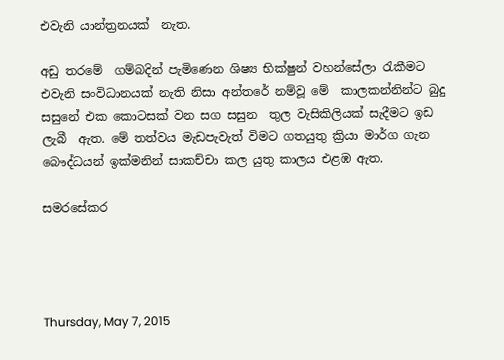එවැනි යාන්ත්‍රනයක්  නැත.

අඩු තරමේ  ගම්බදින් පැමිණෙන ශිෂ්‍ය භික්ෂුන් වහන්සේලා රැකීමට එවැනි සංවිධානයක් නැති නිසා අන්තරේ නම්වූ මේ  කාලකන්නින්ට බුදු සසුනේ එක කොටසක් වන සග සසුන  තුල වැසිකිලියක් සැදීමට ඉඩ  ලැබී  ඇත. මේ තත්වය මැඩපැවැත් විමට ගතයුතු ක්‍රියා මාර්ග ගැන බෞද්ධයන් ඉක්මනින් සාකච්චා කල යුතු කාලය එළඹ ඇත.

සමරසේකර




Thursday, May 7, 2015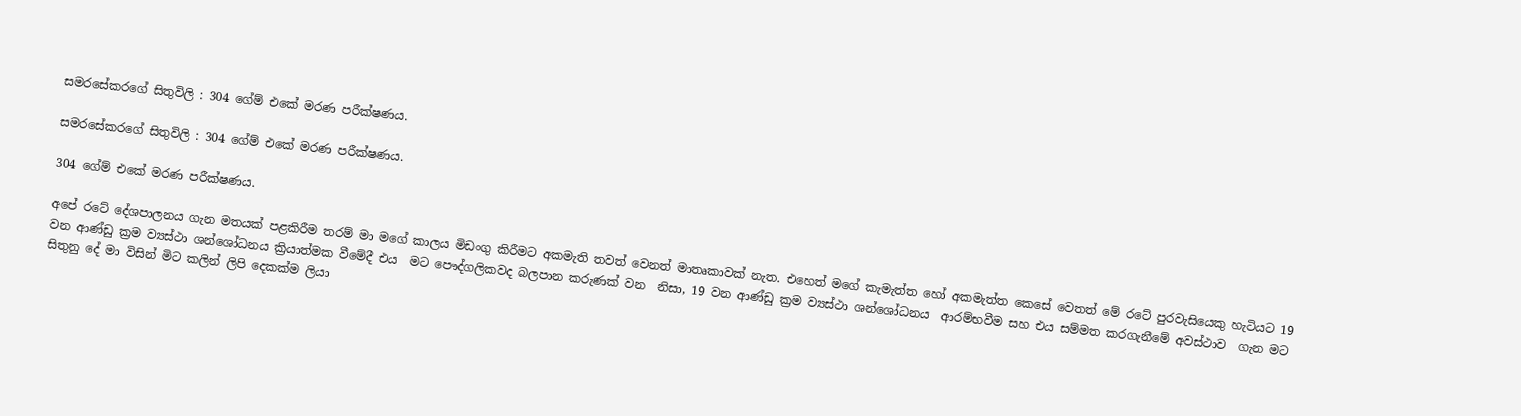සමරසේකරගේ සිතුවිලි : 304 ගේම් එකේ මරණ පරීක්ෂණය.

සමරසේකරගේ සිතුවිලි : 304 ගේම් එකේ මරණ පරීක්ෂණය.

304 ගේම් එකේ මරණ පරීක්ෂණය.

අපේ රටේ දේශපාලනය ගැන මතයක් පළකිරීම තරම් මා මගේ කාලය මිඩංගු කිරීමට අකමැති තවත් වෙනත් මාතෘකාවක් නැත. එහෙත් මගේ කැමැත්ත හෝ අකමැත්ත කෙසේ වෙතත් මේ රටේ පුරවැසියෙකු හැටියට 19 වන ආණ්ඩු ක්‍රම ව්‍යස්ථා ශන්ශෝධනය ක්‍රියාත්මක වීමේදී එය  මට පෞද්ගලිකවද බලපාන කරුණක් වන  නිසා, 19 වන ආණ්ඩු ක්‍රම ව්‍යස්ථා ශන්ශෝධනය  ආරම්භවීම සහ එය සම්මත කරගැනීමේ අවස්ථාව  ගැන මට සිතුනු දේ මා විසින් මිට කලින් ලිපි දෙකක්ම ලියා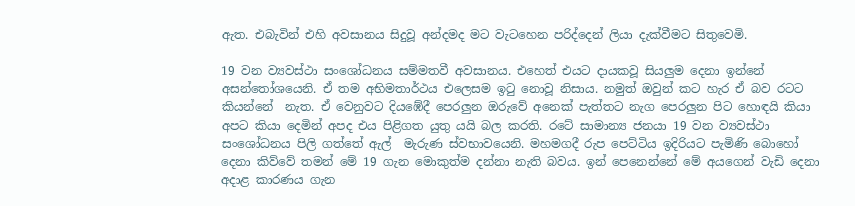ඇත. එබැවින් එහි අවසානය සිදුවූ අන්දමද මට වැටහෙන පරිද්දෙන් ලියා දැක්වීමට සිතුවෙමි.

19 වන ව්‍යවස්ථා සංශෝධනය සම්මතවී අවසානය. එහෙත් එයට දායකවූ සියලුම දෙනා ඉන්නේ අසන්තෝශයෙනි. ඒ තම අභිමතාර්ථය එලෙසම ඉටු නොවූ නිසාය. නමුත් ඔවුන් කට හැර ඒ බව රටට කියන්නේ  නැත. ඒ වෙනුවට දියඹේදී පෙරලුන ඔරුවේ අනෙක් පැත්තට නැග පෙරලුන පිට හොඳයි කියා අපට කියා දෙමින් අපද එය පිළිගත යුතු යයි බල කරති. රටේ සාමාන්‍ය ජනයා 19 වන ව්‍යවස්ථා සංශෝධනය පිලි ගත්තේ ඇල්  මැරුණ ස්වභාවයෙනි. මහමගදී රුප පෙට්ටිය ඉදිරියට පැමිණි බොහෝ දෙනා කිව්වේ තමන් මේ 19 ගැන මොකුත්ම දන්නා නැති බවය. ඉන් පෙනෙන්නේ මේ අයගෙන් වැඩි දෙනා අදාළ කාරණය ගැන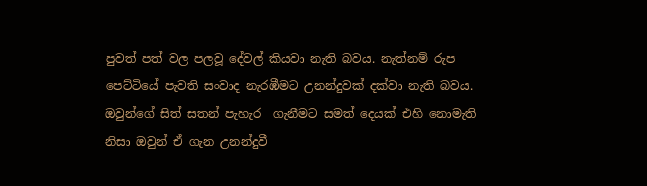පුවත් පත් වල පලවූ දේවල් කියවා නැති බවය. නැත්නම් රුප පෙට්ටියේ පැවති සංවාද නැරඹීමට උනන්දුවක් දක්වා නැති බවය.  ඔවුන්ගේ සිත් සතන් පැහැර  ගැනීමට සමත් දෙයක් එහි නොමැති නිසා ඔවුන් ඒ ගැන උනන්දුවී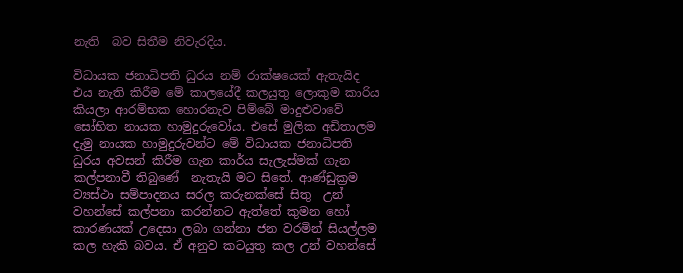නැති  බව සිතීම නිවැරදිය.

විධායක ජනාධිපති ධුරය නම් රාක්ෂයෙක් ඇතැයිද එය නැති කිරීම මේ කාලයේදී කලයුතු ලොකුම කාරිය කියලා ආරම්භක හොරනැව පිම්බේ මාදුළුවාවේ සෝභිත නායක හාමුදුරුවෝය. එසේ මුලික අඩිතාලම දැමු නායක හාමුදුරුවන්ට මේ විධායක ජනාධිපති ධුරය අවසන් කිරීම ගැන කාර්ය සැලැස්මක් ගැන කල්පනාවී තිබුණේ  නැතැයි මට සිතේ. ආණ්ඩුක්‍රම ව්‍යස්ථා සම්පාදනය සරල කරුනක්සේ සිතු  උන් වහන්සේ කල්පනා කරන්නට ඇත්තේ කුමන හෝ කාරණයක් උදෙසා ලබා ගන්නා ජන වරමින් සියල්ලම කල හැකි බවය. ඒ අනුව කටයුතු කල උන් වහන්සේ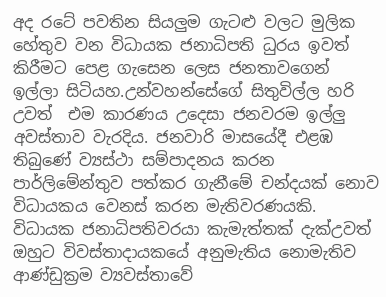අද රටේ පවතින සියලුම ගැටළු වලට මුලික හේතුව වන විධායක ජනාධිපති ධුරය ඉවත් කිරීමට පෙළ ගැසෙන ලෙස ජනතාවගෙන් ඉල්ලා සිටියහ.උන්වහන්සේගේ සිතුවිල්ල හරි උවත්  එම කාරණය උදෙසා ජනවරම ඉල්ලු අවස්තාව වැරදිය. ජනවාරි මාසයේදී එළඹ තිබුණේ ව්‍යස්ථා සම්පාදනය කරන පාර්ලිමේන්තුව පත්කර ගැනීමේ චන්දයක් නොව විධායකය වෙනස් කරන මැතිවරණයකි. විධායක ජනාධිපතිවරයා කැමැත්තක් දැක්උවත් ඔහුට විවස්තාදායකයේ අනුමැතිය නොමැතිව ආණ්ඩුක්‍රම ව්‍යවස්තාවේ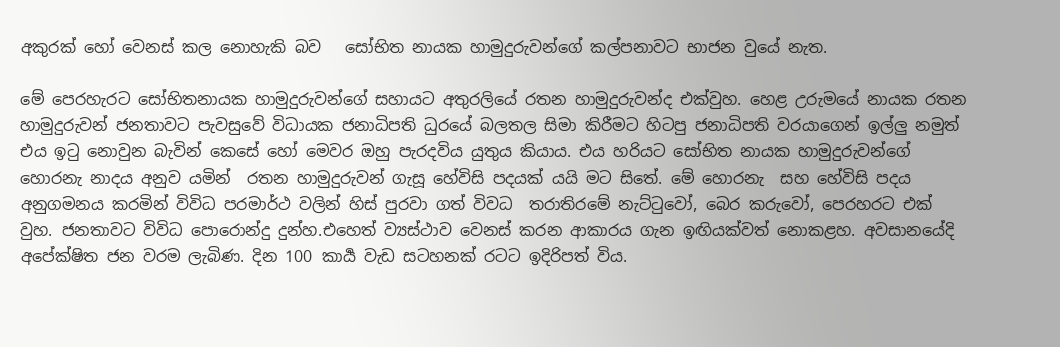අකුරක් හෝ වෙනස් කල නොහැකි බව   සෝභිත නායක හාමුදුරුවන්ගේ කල්පනාවට භාජන වුයේ නැත.

මේ පෙරහැරට සෝභිතනායක හාමුදුරුවන්ගේ සහායට අතුරලියේ රතන හාමුදුරුවන්ද එක්වුහ. හෙළ උරුමයේ නායක රතන හාමුදුරුවන් ජනතාවට පැවසුවේ විධායක ජනාධිපති ධුරයේ බලතල සිමා කිරීමට හිටපු ජනාධිපති වරයාගෙන් ඉල්ලු නමුත් එය ඉටු නොවුන බැවින් කෙසේ හෝ මෙවර ඔහු පැරදවිය යුතුය කියාය. එය හරියට සෝභිත නායක හාමුදුරුවන්ගේ හොරනැ නාදය අනුව යමින්  රතන හාමුදුරුවන් ගැසූ හේවිසි පදයක් යයි මට සිතේ. මේ හොරනැ  සහ හේවිසි පදය අනුගමනය කරමින් විවිධ පරමාර්ථ වලින් හිස් පුරවා ගත් විවධ  තරාතිරමේ නැට්ටුවෝ, බෙර කරුවෝ, පෙරහරට එක්  වුහ. ජනතාවට විවිධ පොරොන්දු දුන්හ.එහෙත් ව්‍යස්ථාව වෙනස් කරන ආකාරය ගැන ඉඟියක්වත් නොකළහ. අවසානයේදි අපේක්ෂිත ජන වරම ලැබිණ. දින 100 කාර්‍ය වැඩ සටහනක් රටට ඉදිරිපත් විය.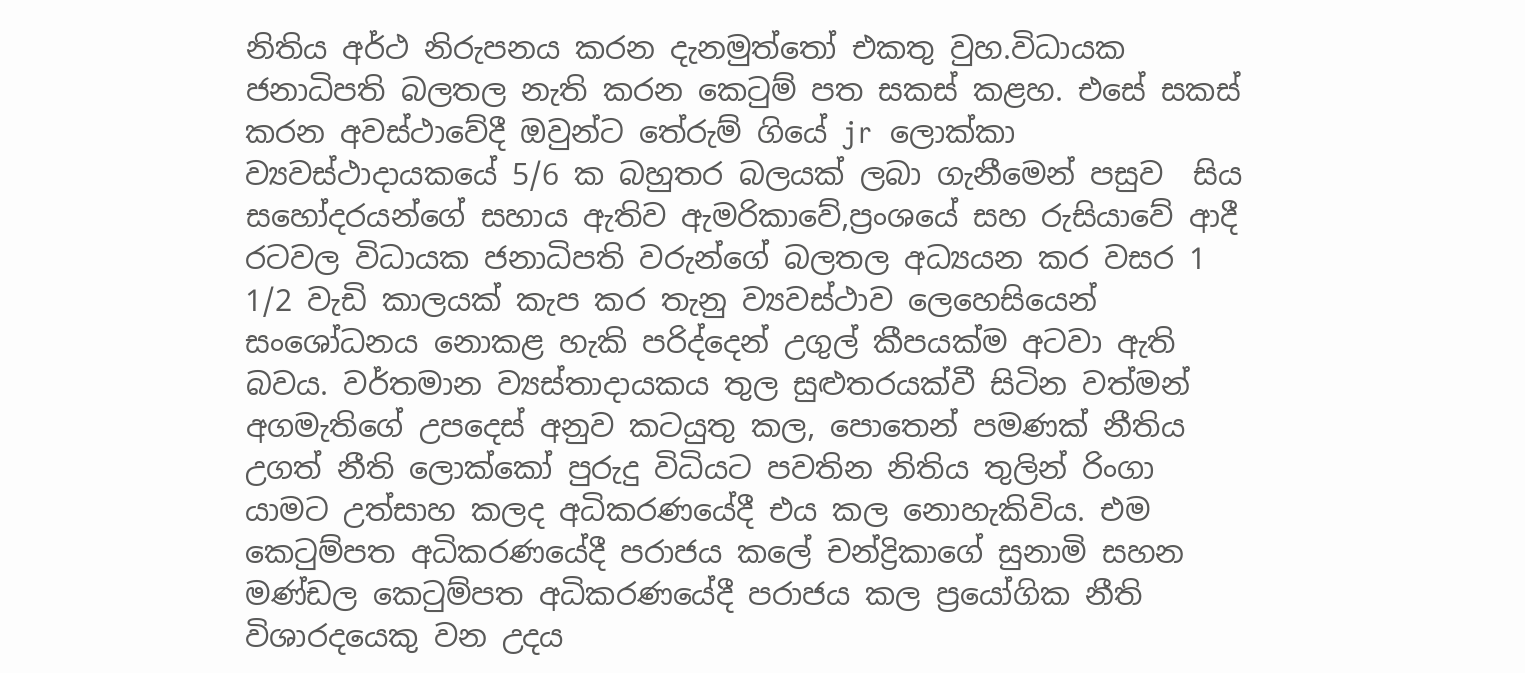නිතිය අර්ථ නිරුපනය කරන දැනමුත්තෝ එකතු වුහ.විධායක ජනාධිපති බලතල නැති කරන කෙටුම් පත සකස් කළහ. එසේ සකස් කරන අවස්ථාවේදී ඔවුන්ට තේරුම් ගියේ jr  ලොක්කා ව්‍යවස්ථාදායකයේ 5/6 ක බහුතර බලයක් ලබා ගැනීමෙන් පසුව  සිය සහෝදරයන්ගේ සහාය ඇතිව ඇමරිකාවේ,ප්‍රංශයේ සහ රුසියාවේ ආදී රටවල විධායක ජනාධිපති වරුන්ගේ බලතල අධ්‍යයන කර වසර 1 1/2 වැඩි කාලයක් කැප කර තැනු ව්‍යවස්ථාව ලෙහෙසියෙන්  සංශෝධනය නොකළ හැකි පරිද්දෙන් උගුල් කීපයක්ම අටවා ඇති බවය. වර්තමාන ව්‍යස්තාදායකය තුල සුළුතරයක්වී සිටින වත්මන් අගමැතිගේ උපදෙස් අනුව කටයුතු කල, පොතෙන් පමණක් නීතිය උගත් නීති ලොක්කෝ පුරුදු විධියට පවතින නිතිය තුලින් රිංගා යාමට උත්සාහ කලද අධිකරණයේදී එය කල නොහැකිවිය. එම කෙටුම්පත අධිකරණයේදී පරාජය කලේ චන්ද්‍රිකාගේ සුනාමි සහන මණ්ඩල කෙටුම්පත අධිකරණයේදී පරාජය කල ප්‍රයෝගික නීති විශාරදයෙකු වන උදය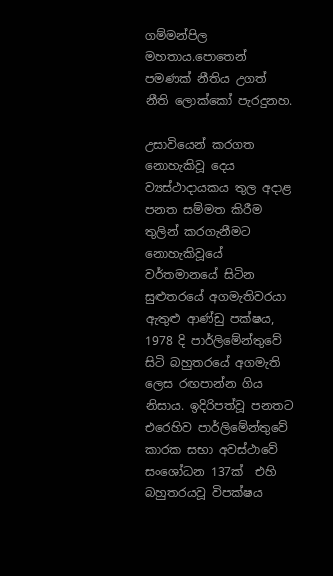ගම්මන්පිල මහතාය.පොතෙන් පමණක් නීතිය උගත් නීති ලොක්කෝ පැරදුනහ.

උසාවියෙන් කරගත නොහැකිවූ දෙය ව්‍යස්ථාදායකය තුල අදාළ පනත සම්මත කිරීම තුලින් කරගැනීමට නොහැකිවූයේ  වර්තමානයේ සිටින සුළුතරයේ අගමැතිවරයා ඇතුළු ආණ්ඩු පක්ෂය,  1978 දි පාර්ලිමේන්තුවේ සිටි බහුතරයේ අගමැති ලෙස රඟපාන්න ගිය නිසාය. ඉදිරිපත්වූ පනතට එරෙහිව පාර්ලිමේන්තුවේ කාරක සභා අවස්ථාවේ සංශෝධන 137ක්  එහි බහුතරයවූ විපක්ෂය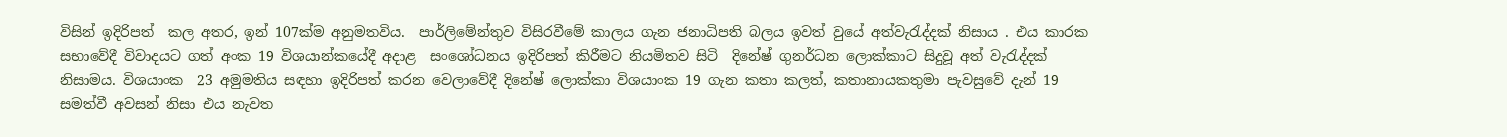විසින් ඉදිරිපත්  කල අතර, ඉන් 107ක්ම අනුමතවිය.  පාර්ලිමේන්තුව විසිරවීමේ කාලය ගැන ජනාධිපති බලය ඉවත් වුයේ අත්වැරැද්දක් නිසාය . එය කාරක සභාවේදී විවාදයට ගත් අංක 19 විශයාන්කයේදී අදාළ  සංශෝධනය ඉදිරිපත් කිරීමට නියමිතව සිටි  දිනේෂ් ගුනර්ධන ලොක්කාට සිදුවූ අත් වැරැද්දක් නිසාමය. විශයාංක  23 අමුමතිය සඳහා ඉදිරිපත් කරන වෙලාවේදී දිනේෂ් ලොක්කා විශයාංක 19 ගැන කතා කලත්, කතානායකතුමා පැවසුවේ දැන් 19 සමත්වී අවසන් නිසා එය නැවත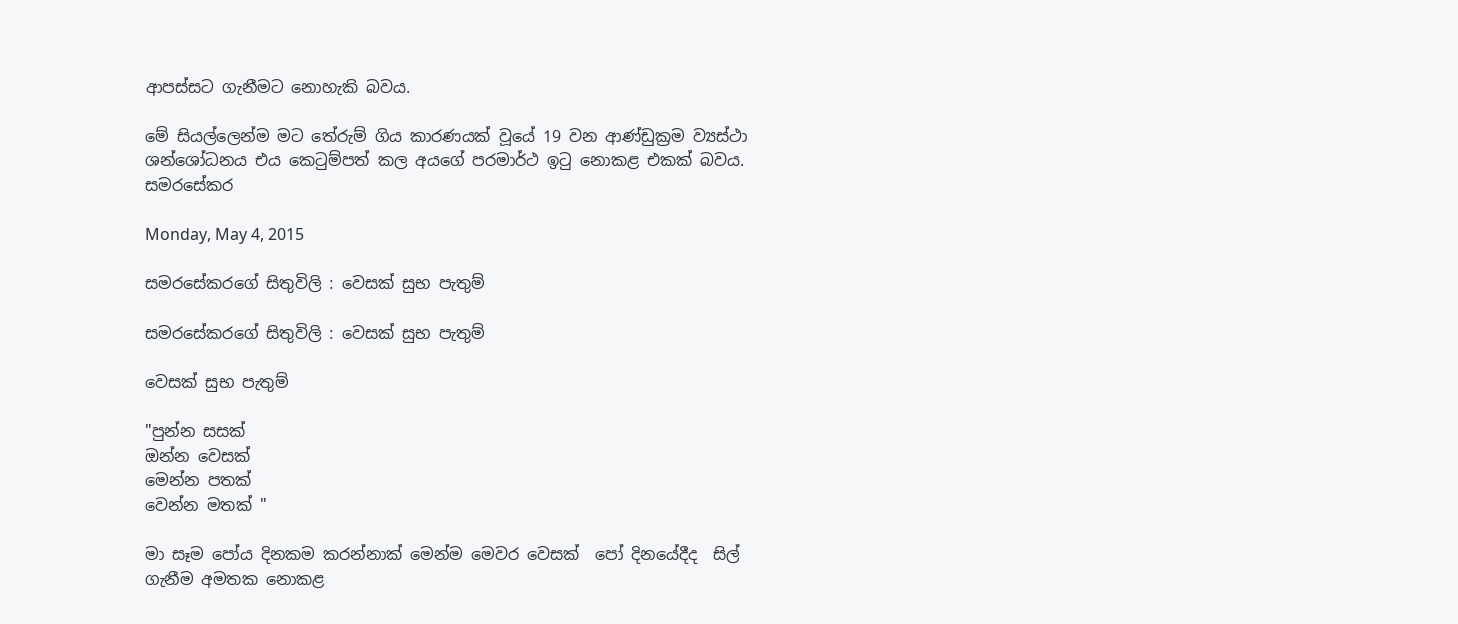ආපස්සට ගැනීමට නොහැකි බවය.

මේ සියල්ලෙන්ම මට තේරුම් ගිය කාරණයක් වූයේ 19 වන ආණ්ඩුක්‍රම ව්‍යස්ථා ශන්ශෝධනය එය කෙටුම්පත් කල අයගේ පරමාර්ථ ඉටු නොකළ එකක් බවය.
සමරසේකර

Monday, May 4, 2015

සමරසේකරගේ සිතුවිලි : වෙසක් සුභ පැතුම්

සමරසේකරගේ සිතුවිලි : වෙසක් සුභ පැතුම්

වෙසක් සුභ පැතුම්

"පුන්න සසක්
ඔන්න වෙසක්
මෙන්න පතක්
වෙන්න මතක් "

මා සෑම පෝය දිනකම කරන්නාක් මෙන්ම මෙවර වෙසක්  පෝ දිනයේදීද  සිල් ගැනීම අමතක නොකළ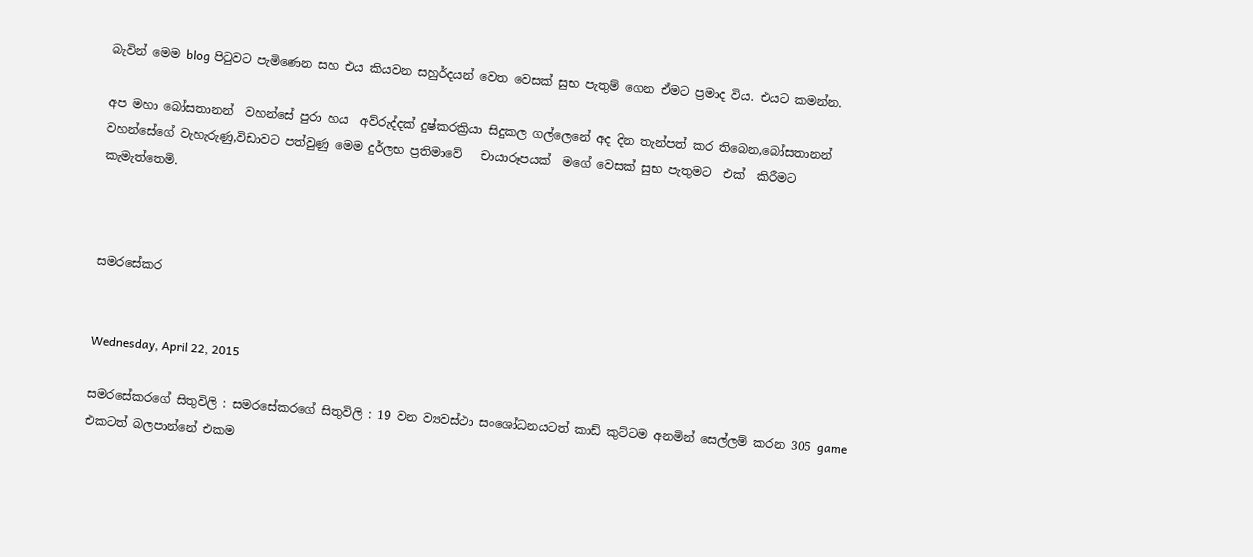බැවින් මෙම blog පිටුවට පැමිණෙන සහ එය කියවන සහුර්දයන් වෙත වෙසක් සුභ පැතුම් ගෙන ඒමට ප්‍රමාද විය. එයට කමන්න.

අප මහා බෝසතානන්  වහන්සේ පුරා හය  අව්රුද්දක් දුෂ්කරක්‍රියා සිදුකල ගල්ලෙනේ අද දින තැන්පත් කර තිබෙන,බෝසතානන් වහන්සේගේ වැහැරුණු,විඩාවට පත්වුණු මෙම දුර්ලභ ප්‍රතිමාවේ   චායාරූපයක්  මගේ වෙසක් සුභ පැතුමට  එක්  කිරීමට කැමැත්තෙමි.



සමරසේකර


Wednesday, April 22, 2015

සමරසේකරගේ සිතුවිලි : සමරසේකරගේ සිතුවිලි : 19 වන ව්‍යවස්ථා සංශෝධනයටත් කාඩ් කුට්ටම අනමින් සෙල්ලම් කරන 305 game එකටත් බලපාන්නේ එකම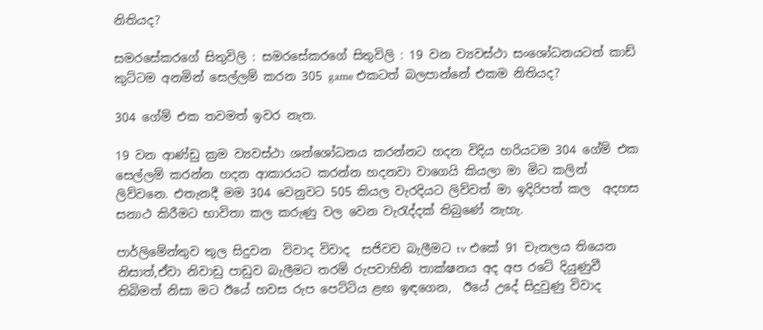නිතියද?

සමරසේකරගේ සිතුවිලි : සමරසේකරගේ සිතුවිලි : 19 වන ව්‍යවස්ථා සංශෝධනයටත් කාඩ් කුට්ටම අනමින් සෙල්ලම් කරන 305 game එකටත් බලපාන්නේ එකම නිතියද?

304 ගේම් එක තවමත් ඉවර නැත.

19 වන ආණ්ඩු ක්‍රම ව්‍යවස්ථා ශන්ශෝධනය කරන්නට හදන විදිය හරියටම 304 ගේම් එක සෙල්ලම් කරන්න හදන ආකාරයට කරන්න හදනවා වාගෙයි කියලා මා මිට කලින් ලිව්වනෙ. එතැනදී මම 304 වෙනුවට 505 කියල වැරදියට ලිව්වත් මා ඉදිරිපත් කල  අදහස සනාථ කිරීමට භාවිතා කල කරුණු වල වෙන වැරැද්දක් තිබුණේ නැහැ.

පාර්ලිමේන්තුව තුල සිදුවන  විවාද විවාද  සජිවව බැලීමට tv එකේ 91 චැනලය තියෙන නිසාත්,ඒවා නිවාඩු පාඩුව බැලීමට තරම් රුපවාහිනි තාක්ෂනය අද අප රටේ දියුණුවී තිබිමත් නිසා මට ඊයේ හවස රුප පෙට්ටිය ළඟ ඉඳගෙන,  ඊයේ උදේ සිදුවුණු විවාද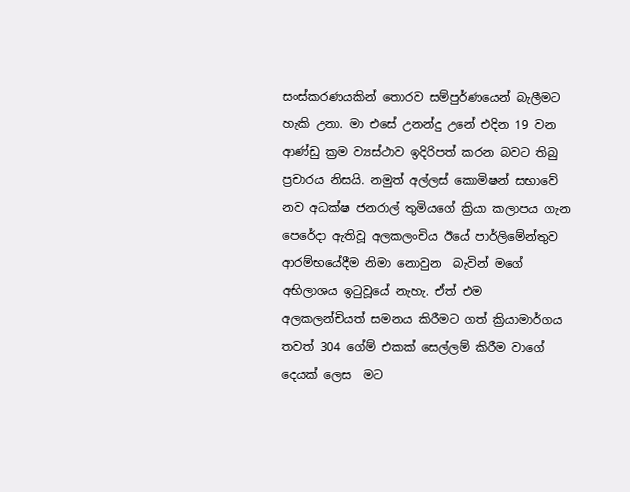සංස්කරණයකින් තොරව සම්පුර්ණයෙන් බැලීමට හැකි උනා. මා එසේ උනන්දු උනේ එදින 19 වන ආණ්ඩු ක්‍රම ව්‍යස්ථාව ඉදිරිපත් කරන බවට තිබු ප්‍රචාරය නිසයි. නමුත් අල්ලස් කොමිෂන් සභාවේ නව අධක්ෂ ජනරාල් තුමියගේ ක්‍රියා කලාපය ගැන පෙරේදා ඇතිවූ අලකලංචිය ඊයේ පාර්ලිමේන්තුව ආරම්භයේදීම නිමා නොවුන  බැවින් මගේ අභිලාශය ඉටුවූයේ නැහැ. ඒත් එම අලකලන්චියත් සමනය කිරීමට ගත් ක්‍රියාමාර්ගය තවත් 304 ගේම් එකක් සෙල්ලම් කිරීම වාගේ දෙයක් ලෙස  මට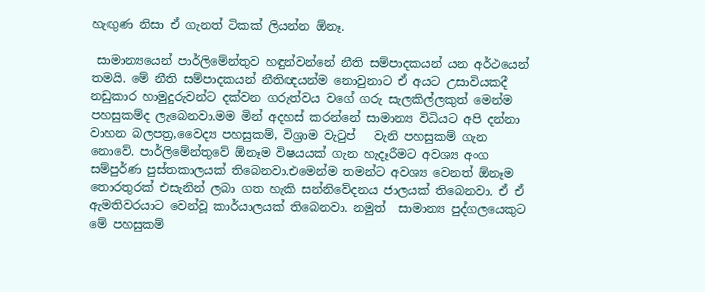හැඟුණ නිසා ඒ ගැනත් ටිකක් ලියන්න ඕනෑ.

 සාමාන්‍යයෙන් පාර්ලිමේන්තුව හඳුන්වන්නේ නීති සම්පාදකයන් යන අර්ථයෙන් තමයි. මේ නීති සම්පාදකයන් නීතිඥයන්ම නොවුනාට ඒ අයට උසාවියකදී නඩුකාර හාමුදුරුවන්ට දක්වන ගරුත්වය වගේ ගරු සැලකිල්ලකුත් මෙන්ම පහසුකම්ද ලැබෙනවා.මම මින් අදහස් කරන්නේ සාමාන්‍ය විධියට අපි දන්නා වාහන බලපත්‍ර,වෛද්‍ය පහසුකම්, විශ්‍රාම වැටුප්   වැනි පහසුකම් ගැන නොවේ. පාර්ලිමේන්තුවේ ඕනෑම විෂයයක් ගැන හැදෑරීමට අවශ්‍ය අංග සම්පුර්ණ පුස්තකාලයක් තිබෙනවා.එමෙන්ම තමන්ට අවශ්‍ය වෙනත් ඕනෑම තොරතුරක් එසැනින් ලබා ගත හැකි සන්නිවේදනය ජාලයක් තිබෙනවා. ඒ ඒ ඇමතිවරයාට වෙන්වූ කාර්යාලයක් තිබෙනවා. නමුත්  සාමාන්‍ය පුද්ගලයෙකුට මේ පහසුකම්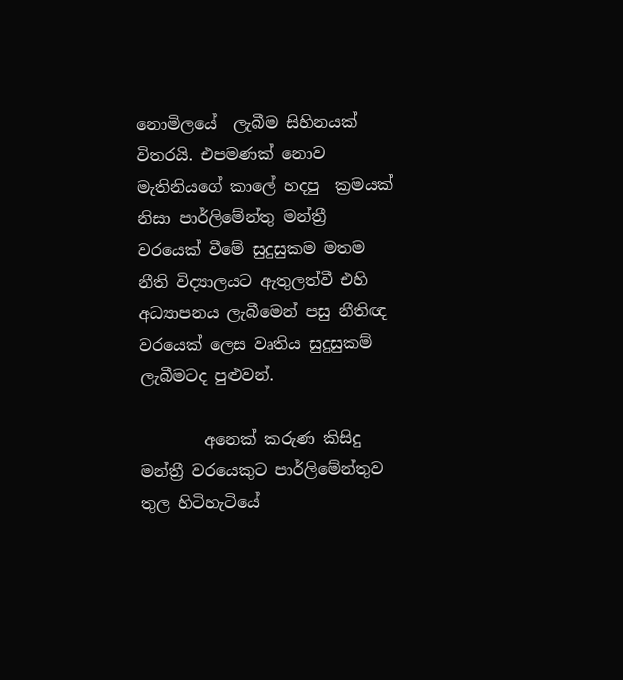නොමිලයේ  ලැබීම සිහිනයක් විතරයි. එපමණක් නොව මැතිනියගේ කාලේ හදපු  ක්‍රමයක් නිසා පාර්ලිමේන්තු මන්ත්‍රී වරයෙක් වීමේ සුදුසුකම මතම නීති විද්‍යාලයට ඇතුලත්වී එහි අධ්‍යාපනය ලැබීමෙන් පසු නීතිඥ වරයෙක් ලෙස වෘතිය සුදුසුකම් ලැබීමටද පුළුවන්.

        අනෙක් කරුණ කිසිදු මන්ත්‍රී වරයෙකුට පාර්ලිමේන්තුව තුල හිටිහැටියේ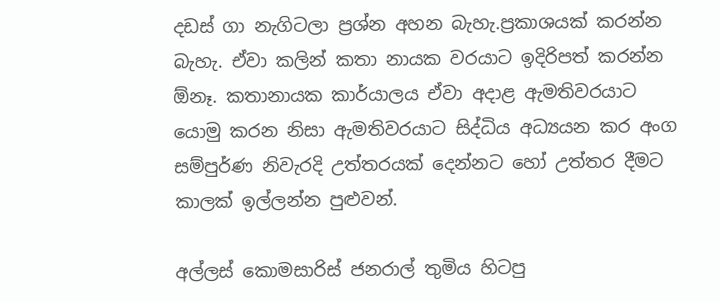දඩස් ගා නැගිටලා ප්‍රශ්න අහන බැහැ.ප්‍රකාශයක් කරන්න බැහැ. ඒවා කලින් කතා නායක වරයාට ඉදිරිපත් කරන්න ඕනෑ. කතානායක කාර්යාලය ඒවා අදාළ ඇමතිවරයාට යොමු කරන නිසා ඇමතිවරයාට සිද්ධිය අධ්‍යයන කර අංග සම්පුර්ණ නිවැරදි උත්තරයක් දෙන්නට හෝ උත්තර දීමට කාලක් ඉල්ලන්න පුළුවන්.

අල්ලස් කොමසාරිස් ජනරාල් තුමිය හිටපු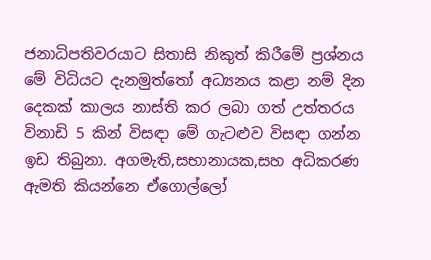ජනාධිපතිවරයාට සිතාසි නිකුත් කිරීමේ ප්‍රශ්නය මේ විධියට දැනමුත්තෝ අධ්‍යනය කළා නම් දින දෙකක් කාලය නාස්ති කර ලබා ගත් උත්තරය   විනාඩි 5 කින් විසඳා මේ ගැටළුව විසඳා ගන්න ඉඩ තිබුනා. අගමැති,සභානායක,සහ අධිකරණ ඇමති කියන්නෙ ඒගොල්ලෝ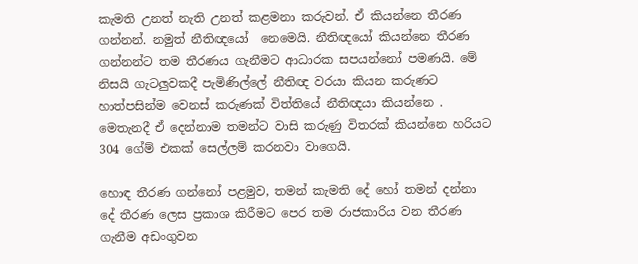කැමති උනත් නැති උනත් කළමනා කරුවන්. ඒ කියන්නෙ තීරණ  ගන්නන්. නමුත් නීතිඥයෝ  නෙමෙයි. නීතිඥයෝ කියන්නෙ තීරණ ගන්නන්ට තම තීරණය ගැනීමට ආධාරක සපයන්නෝ පමණයි. මේ නිසයි ගැටලුවකදී පැමිණිල්ලේ නීතිඥ වරයා කියන කරුණට හාත්පසින්ම වෙනස් කරුණක් විත්තියේ නීතිඥයා කියන්නෙ . මෙතැනදී ඒ දෙන්නාම තමන්ට වාසි කරුණු විතරක් කියන්නෙ හරියට 304 ගේම් එකක් සෙල්ලම් කරනවා වාගෙයි.

හොඳ තීරණ ගන්නෝ පළමුව, තමන් කැමති දේ හෝ තමන් දන්නා දේ තීරණ ලෙස ප්‍රකාශ කිරීමට පෙර තම රාජකාරිය වන තීරණ ගැනීම අඩංගුවන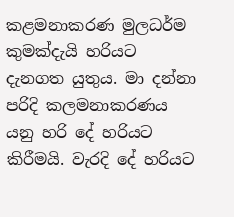කළමනාකරණ මුලධර්ම කුමක්දැයි හරියට දැනගත යුතුය. මා දන්නා පරිදි කලමනාකරණය යනු හරි දේ හරියට කිරීමයි. වැරදි දේ හරියට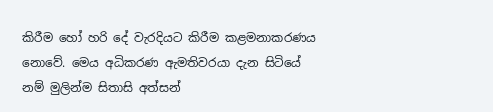කිරීම හෝ හරි දේ වැරදියට කිරීම කළමනාකරණය නොවේ. මෙය අධිකරණ ඇමතිවරයා දැන සිටියේ නම් මුලින්ම සිතාසි අත්සන්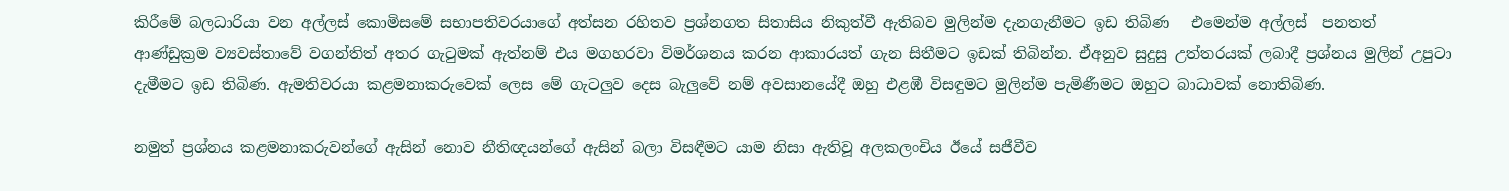කිරීමේ බලධාරියා වන අල්ලස් කොමිසමේ සභාපතිවරයාගේ අත්සන රහිතව ප්‍රශ්නගත සිතාසිය නිකුත්වී ඇතිබව මුලින්ම දැනගැනීමට ඉඩ තිබිණ   එමෙන්ම අල්ලස්  පනතත් ආණ්ඩුක්‍රම ව්‍යවස්තාවේ වගන්තිත් අතර ගැටුමක් ඇත්නම් එය මගහරවා විමර්ශනය කරන ආකාරයත් ගැන සිතීමට ඉඩක් තිබින්න. ඒඅනුව සුදුසු උත්තරයක් ලබාදී ප්‍රශ්නය මුලින් උපුටා දැමීමට ඉඩ තිබිණ. ඇමතිවරයා කළමනාකරුවෙක් ලෙස මේ ගැටලුව දෙස බැලුවේ නම් අවසානයේදී ඔහු එළඹී විසඳුමට මුලින්ම පැමිණීමට ඔහුට බාධාවක් නොතිබිණ.

නමුත් ප්‍රශ්නය කළමනාකරුවන්ගේ ඇසින් නොව නීතිඥයන්ගේ ඇසින් බලා විසඳීමට යාම නිසා ඇතිවූ අලකලංචිය ඊයේ සජීවීව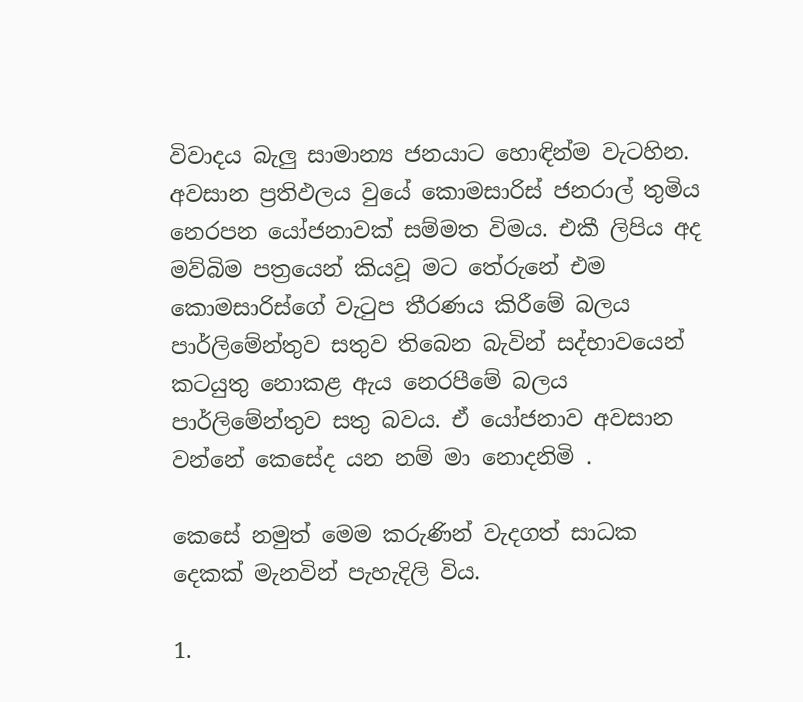විවාදය බැලු සාමාන්‍ය ජනයාට හොඳින්ම වැටහින. අවසාන ප්‍රතිඵලය වුයේ කොමසාරිස් ජනරාල් තුමිය නෙරපන යෝජනාවක් සම්මත විමය. එකී ලිපිය අද මව්බිම පත්‍රයෙන් කියවූ මට තේරුනේ එම කොමසාරිස්ගේ වැටුප තීරණය කිරීමේ බලය පාර්ලිමේන්තුව සතුව තිබෙන බැවින් සද්භාවයෙන් කටයුතු නොකළ ඇය නෙරපීමේ බලය පාර්ලිමේන්තුව සතු බවය. ඒ යෝජනාව අවසාන වන්නේ කෙසේද යන නම් මා නොදනිමි .

කෙසේ නමුත් මෙම කරුණින් වැදගත් සාධක දෙකක් මැනවින් පැහැදිලි විය.

1.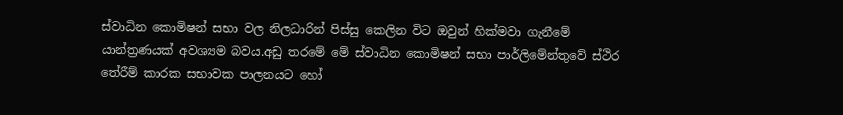ස්වාධින කොමිෂන් සභා වල නිලධාරින් පිස්සු කෙලින විට ඔවුන් හික්මවා ගැනීමේ යාන්ත්‍රණයක් අවශ්‍යම බවය.අඩු තරමේ මේ ස්වාධින කොමිෂන් සභා පාර්ලිමේන්තුවේ ස්ථිර තේරීම් කාරක සභාවක පාලනයට හෝ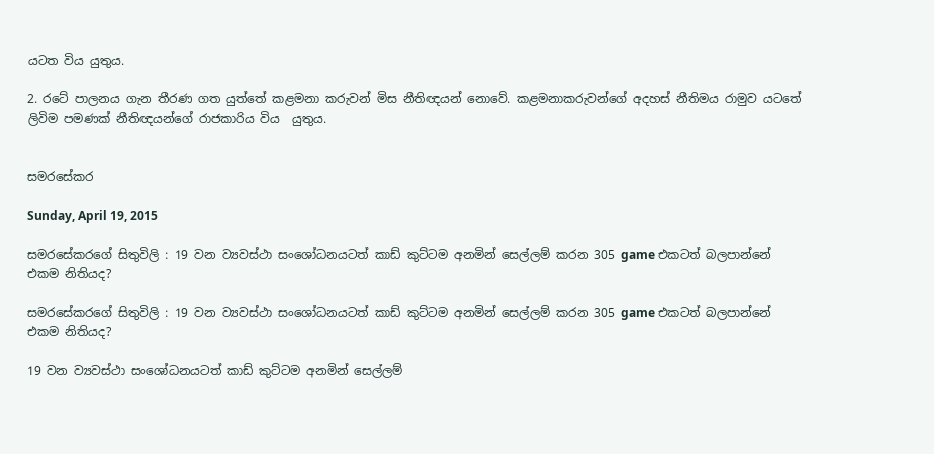යටත විය යුතුය.

2. රටේ පාලනය ගැන තීරණ ගත යුත්තේ කළමනා කරුවන් මිස නීතිඥයන් නොවේ. කළමනාකරුවන්ගේ අදහස් නීතිමය රාමුව යටතේ ලිවිම පමණක් නීතිඥයන්ගේ රාජකාරිය විය  යුතුය.


සමරසේකර

Sunday, April 19, 2015

සමරසේකරගේ සිතුවිලි : 19 වන ව්‍යවස්ථා සංශෝධනයටත් කාඩ් කුට්ටම අනමින් සෙල්ලම් කරන 305 game එකටත් බලපාන්නේ එකම නිතියද?

සමරසේකරගේ සිතුවිලි : 19 වන ව්‍යවස්ථා සංශෝධනයටත් කාඩ් කුට්ටම අනමින් සෙල්ලම් කරන 305 game එකටත් බලපාන්නේ එකම නිතියද?

19 වන ව්‍යවස්ථා සංශෝධනයටත් කාඩ් කුට්ටම අනමින් සෙල්ලම්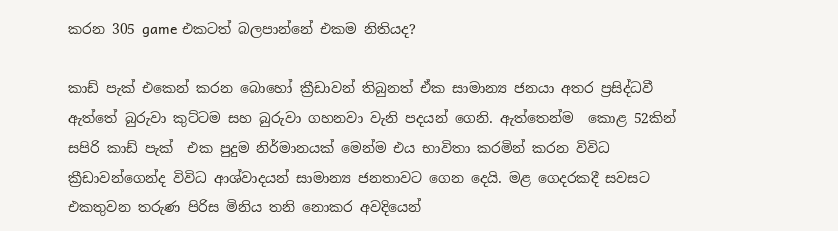කරන 305 game එකටත් බලපාන්නේ එකම නිතියද?

කාඩ් පැක් එකෙන් කරන බොහෝ ක්‍රීඩාවන් තිබුනත් ඒක සාමාන්‍ය ජනයා අතර ප්‍රසිද්ධවී ඇත්තේ බුරුවා කුට්ටම සහ බුරුවා ගහනවා වැනි පදයන් ගෙනි. ඇත්තෙන්ම  කොළ 52කින් සපිරි කාඩ් පැක්  එක පුදුම නිර්මානයක් මෙන්ම එය භාවිතා කරමින් කරන විවිධ ක්‍රීඩාවන්ගෙන්ද විවිධ ආශ්වාදයන් සාමාන්‍ය ජනතාවට ගෙන දෙයි. මළ ගෙදරකදී සවසට එකතුවන තරුණ පිරිස මිනිය තනි නොකර අවදියෙන්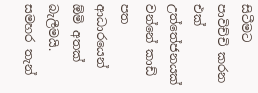සිටීමට පාවිච්චි කරන එක් උත්තේජනයක් වන්නේ කාඩ් පත ආධාරයෙන් ඕමි අතක් බැලීමයි. සමහර තැන්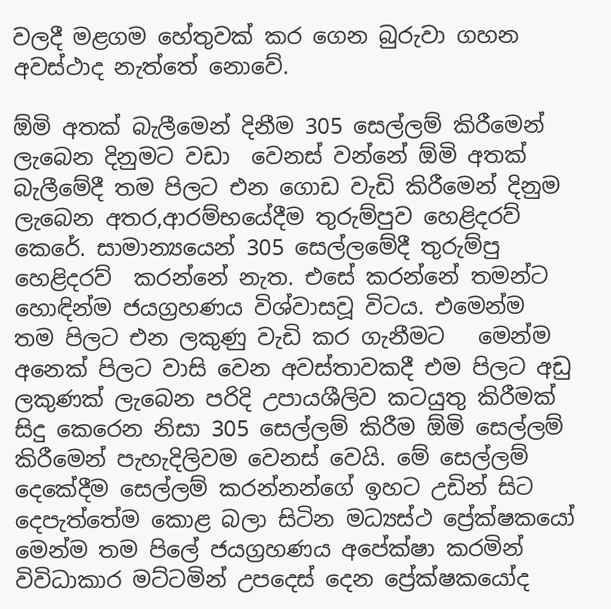වලදී මළගම හේතුවක් කර ගෙන බුරුවා ගහන අවස්ථාද නැත්තේ නොවේ.

ඕමි අතක් බැලීමෙන් දිනීම 305 සෙල්ලම් කිරීමෙන් ලැබෙන දිනුමට වඩා  වෙනස් වන්නේ ඕමි අතක් බැලීමේදී තම පිලට එන ගොඩ වැඩි කිරීමෙන් දිනුම ලැබෙන අතර,ආරම්භයේදීම තුරුම්පුව හෙළිදරව් කෙරේ. සාමාන්‍යයෙන් 305 සෙල්ලමේදී තුරුම්පු හෙළිදරව්  කරන්නේ නැත. එසේ කරන්නේ තමන්ට හොඳින්ම ජයග්‍රහණය විශ්වාසවූ විටය. එමෙන්ම  තම පිලට එන ලකුණු වැඩි කර ගැනීමට   මෙන්ම අනෙක් පිලට වාසි වෙන අවස්තාවකදී එම පිලට අඩු ලකුණක් ලැබෙන පරිදි උපායශීලිව කටයුතු කිරීමක් සිදු කෙරෙන නිසා 305 සෙල්ලම් කිරීම ඕමි සෙල්ලම් කිරීමෙන් පැහැදිලිවම වෙනස් වෙයි. මේ සෙල්ලම් දෙකේදීම සෙල්ලම් කරන්නන්ගේ ඉහට උඩින් සිට දෙපැත්තේම කොළ බලා සිටින මධ්‍යස්ථ ප්‍රේක්ෂකයෝ මෙන්ම තම පිලේ ජයග්‍රහණය අපේක්ෂා කරමින් විවිධාකාර මට්ටමින් උපදෙස් දෙන ප්‍රේක්ෂකයෝද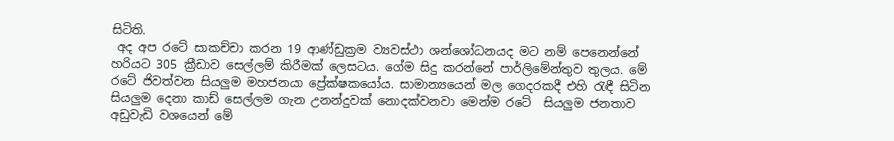සිටිති.
 අද අප රටේ සාකච්චා කරන 19 ආණ්ඩුක්‍රම ව්‍යවස්ථා ශන්ශෝධනයද මට නම් පෙනෙන්නේ හරියට 305 ක්‍රීඩාව සෙල්ලම් කිරීමක් ලෙසටය. ගේම සිදු කරන්නේ පාර්ලිමේන්තුව තුලය. මේ  රටේ ජිවත්වන සියලුම මහජනයා ප්‍රේක්ෂකයෝය. සාමාන්‍යයෙන් මල ගෙදරකදී එහි රැඳී සිටින සියලුම දෙනා කාඩ් සෙල්ලම ගැන උනන්දුවක් නොදක්වනවා මෙන්ම රටේ  සියලුම ජනතාව  අඩුවැඩි වශයෙන් මේ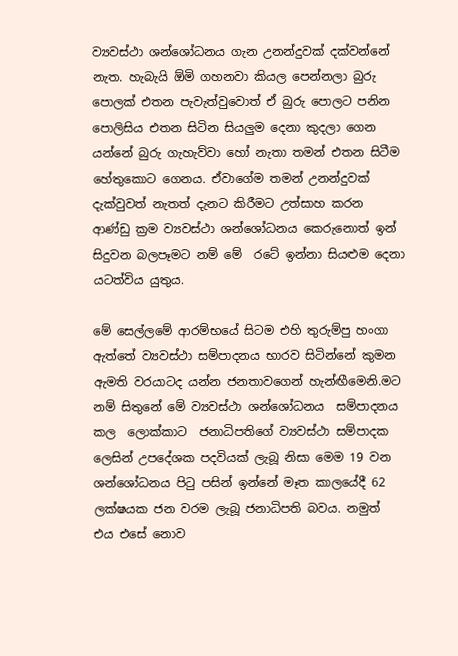ව්‍යවස්ථා ශන්ශෝධනය ගැන උනන්දුවක් දක්වන්නේ නැත. හැබැයි ඕමි ගහනවා කියල පෙන්නලා බුරු පොලක් එතන පැවැත්වුවොත් ඒ බුරු පොලට පනින පොලිසිය එතන සිටින සියලුම දෙනා කුදලා ගෙන යන්නේ බුරු ගැහැව්වා හෝ නැතා තමන් එතන සිටීම හේතුකොට ගෙනය. ඒවාගේම තමන් උනන්දුවක් දැක්වුවත් නැතත් දැනට කිරීමට උත්සාහ කරන  ආණ්ඩු ක්‍රම ව්‍යවස්ථා ශන්ශෝධනය කෙරුනොත් ඉන් සිදුවන බලපෑමට නම් මේ  රටේ ඉන්නා සියළුම දෙනා යටත්විය යුතුය.

මේ සෙල්ලමේ ආරම්භයේ සිටම එහි තුරුම්පු හංගා ඇත්තේ ව්‍යවස්ථා සම්පාදනය භාරව සිටින්නේ කුමන ඇමති වරයාටද යන්න ජනතාවගෙන් හැන්ඟීමෙනි.මට නම් සිතුනේ මේ ව්‍යවස්ථා ශන්ශෝධනය  සම්පාදනය කල  ලොක්කාට  ජනාධිපතිගේ ව්‍යවස්ථා සම්පාදක ලෙසින් උපදේශක පදවියක් ලැබූ නිසා මෙම 19 වන    ශන්ශෝධනය පිටු පසින් ඉන්නේ මෑත කාලයේදී 62 ලක්ෂයක ජන වරම ලැබූ ජනාධිපති බවය. නමුත්   එය එසේ නොව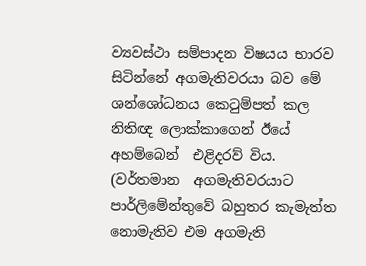ව්‍යවස්ථා සම්පාදන විෂයය භාරව සිටින්නේ අගමැතිවරයා බව මේ ශන්ශෝධනය කෙටුම්පත් කල නිතිඥ ලොක්කාගෙන් ඊයේ අහම්බෙන්  එළිදරව් විය. (වර්තමාන  අගමැතිවරයාට පාර්ලිමේන්තුවේ බහුතර කැමැත්ත නොමැතිව එම අගමැති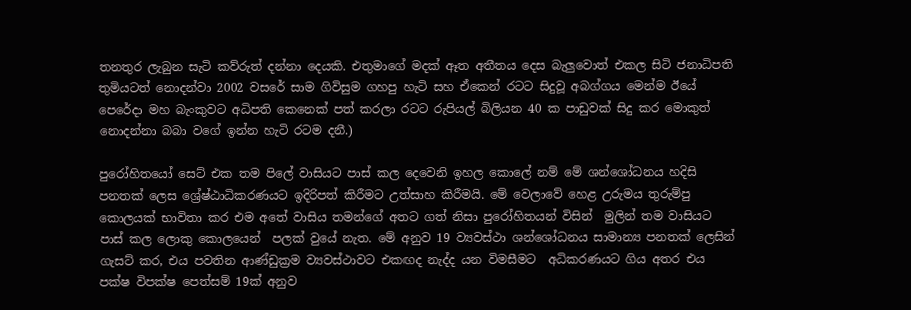තනතුර ලැබුන සැටි කව්රුත් දන්නා දෙයකි. එතුමාගේ මදක් ඈත අතීතය දෙස බැලුවොත් එකල සිටි ජනාධිපති තුමියටත් නොදන්වා 2002 වසරේ සාම ගිවිසුම ගහපු හැටි සහ ඒකෙන් රටට සිදුවූ අබග්ගය මෙන්ම ඊයේ පෙරේදා මහ බැංකුවට අධිපති කෙනෙක් පත් කරලා රටට රුපියල් බිලියන 40 ක පාඩුවක් සිදු කර මොකුත් නොදන්නා බබා වගේ ඉන්න හැටි රටම දනී.)

පුරෝහිතයෝ සෙට් එක තම පිලේ වාසියට පාස් කල දෙවෙනි ඉහල කොලේ නම් මේ ශන්ශෝධනය හදිසි පනතක් ලෙස ශ්‍රේෂ්ඨාධිකරණයට ඉදිරිපත් කිරීමට උත්සාහ කිරීමයි. මේ වෙලාවේ හෙළ උරුමය තුරුම්පු කොලයක් භාවිතා කර එම අතේ වාසිය තමන්ගේ අතට ගත් නිසා පුරෝහිතයන් විසින්  මුලින් තම වාසියට පාස් කල ලොකු කොලයෙන්  පලක් වුයේ නැත. මේ අනුව 19 ව්‍යවස්ථා ශන්ශෝධනය සාමාන්‍ය පනතක් ලෙසින් ගැසට් කර, එය පවතින ආණ්ඩුක්‍රම ව්‍යවස්ථාවට එකඟද නැද්ද යන විමසීමට  අධිකරණයට ගිය අතර එය පක්ෂ විපක්ෂ පෙත්සම් 19ක් අනුව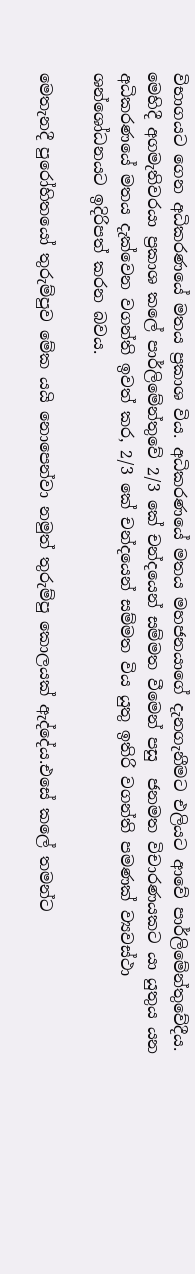විභාගයට ගෙන අධිකරණයේ මතය ප්‍රකාශ විය. අධිකරණයේ මතය මහජනයාගේ දැනගැනීමට එලියට ආවේ පාර්ලිමේන්තුවේදීය. මෙහිදී අගමැතිවරයා ප්‍රකාශ කලේ පාර්ලිමේන්තුවේ 2/3 කේ චන්දයෙන් සම්මත වීමෙන් පසු  ජනමත විචාරණයකට යා යුතුය යන අධිකරණයේ මතය දැක්වෙන වගන්ති ඉවත් කර, 2/3 කේ චන්දයෙන් සම්මත විය යුතු ඉතිරි වගන්ති පමණක් ව්‍යවස්ථා ශන්ශෝධනයට ඉදිරිපත් කරන බවය.

මෙතැනදී පුරෝහිතයෝ තුරුම්පුව මේක යයි නොපෙන්වා නමුත් තුරුම්පු කොලයක් ඇද්දේය.එසේ කලේ තමන්ට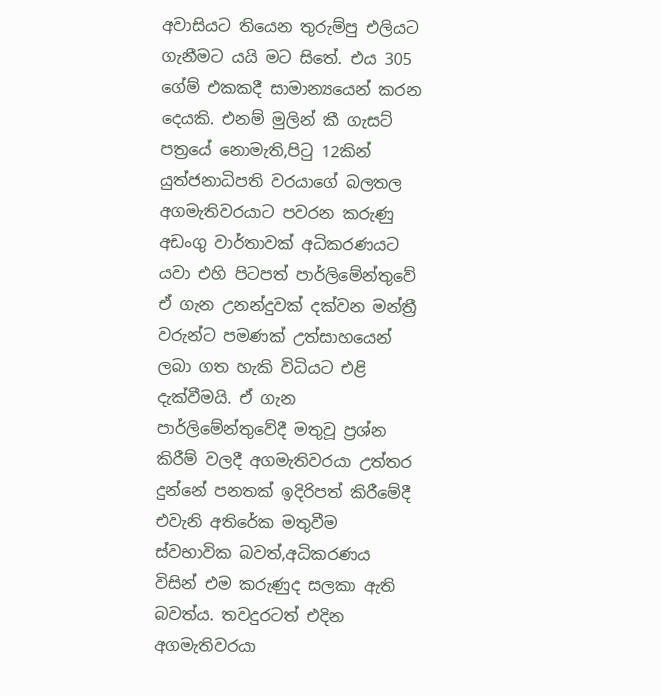අවාසියට තියෙන තුරුම්පු එලියට ගැනීමට යයි මට සිතේ. එය 305 ගේම් එකකදී සාමාන්‍යයෙන් කරන දෙයකි. එනම් මුලින් කී ගැසට් පත්‍රයේ නොමැති,පිටු 12කින් යුත්ජනාධිපති වරයාගේ බලතල අගමැතිවරයාට පවරන කරුණු අඩංගු වාර්තාවක් අධිකරණයට යවා එහි පිටපත් පාර්ලිමේන්තුවේ ඒ ගැන උනන්දුවක් දක්වන මන්ත්‍රී වරුන්ට පමණක් උත්සාහයෙන් ලබා ගත හැකි විධියට එළි දැක්වීමයි. ඒ ගැන පාර්ලිමේන්තුවේදී මතුවූ ප්‍රශ්න කිරීම් වලදී අගමැතිවරයා උත්තර දුන්නේ පනතක් ඉදිරිපත් කිරීමේදී එවැනි අතිරේක මතුවීම ස්වභාවික බවත්,අධිකරණය විසින් එම කරුණුද සලකා ඇති බවත්ය. තවදුරටත් එදින අගමැතිවරයා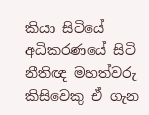කියා සිටියේ අධිකරණයේ සිටි නීතිඥ මහත්වරු කිසිවෙකු ඒ ගැන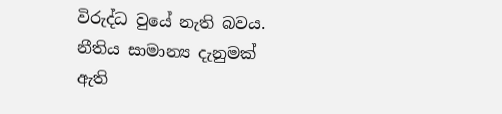විරුද්ධ වුයේ නැති බවය. නීතිය සාමාන්‍ය දැනුමක් ඇති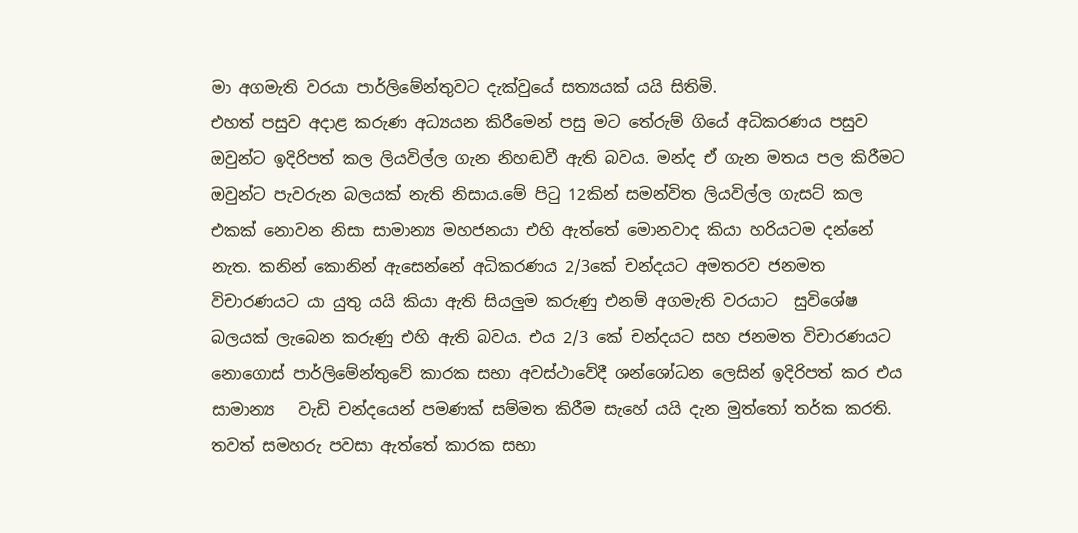මා අගමැති වරයා පාර්ලිමේන්තුවට දැක්වුයේ සත්‍යයක් යයි සිතිමි.
එහත් පසුව අදාළ කරුණ අධ්‍යයන කිරීමෙන් පසු මට තේරුම් ගියේ අධිකරණය පසුව ඔවුන්ට ඉදිරිපත් කල ලියවිල්ල ගැන නිහඬවී ඇති බවය. මන්ද ඒ ගැන මතය පල කිරීමට ඔවුන්ට පැවරුන බලයක් නැති නිසාය.මේ පිටු 12කින් සමන්විත ලියවිල්ල ගැසට් කල එකක් නොවන නිසා සාමාන්‍ය මහජනයා එහි ඇත්තේ මොනවාද කියා හරියටම දන්නේ නැත. කනින් කොනින් ඇසෙන්නේ අධිකරණය 2/3කේ චන්දයට අමතරව ජනමත විචාරණයට යා යුතු යයි කියා ඇති සියලුම කරුණු එනම් අගමැති වරයාට  සුවිශේෂ  බලයක් ලැබෙන කරුණු එහි ඇති බවය. එය 2/3 කේ චන්දයට සහ ජනමත විචාරණයට නොගොස් පාර්ලිමේන්තුවේ කාරක සභා අවස්ථාවේදී ශන්ශෝධන ලෙසින් ඉදිරිපත් කර එය සාමාන්‍ය   වැඩි චන්දයෙන් පමණක් සම්මත කිරීම සැහේ යයි දැන මුත්තෝ තර්ක කරති. තවත් සමහරු පවසා ඇත්තේ කාරක සභා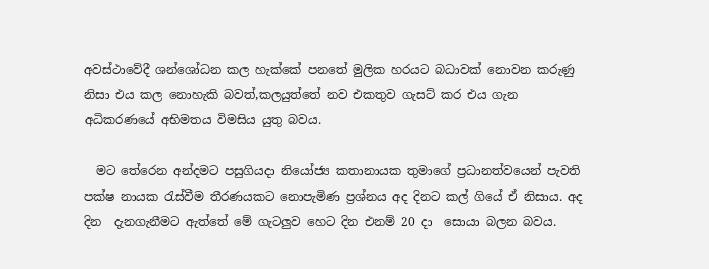අවස්ථාවේදී ශන්ශෝධන කල හැක්කේ පනතේ මුලික හරයට බධාවක් නොවන කරුණු නිසා එය කල නොහැකි බවත්,කලයුත්තේ නව එකතුව ගැසට් කර එය ගැන අධිකරණයේ අභිමතය විමසිය යුතු බවය.

  මට තේරෙන අන්දමට පසුගියදා නියෝජ්‍ය කතානායක තුමාගේ ප්‍රධානත්වයෙන් පැවති පක්ෂ නායක රැස්වීම තීරණයකට නොපැමිණ ප්‍රශ්නය අද දිනට කල් ගියේ ඒ නිසාය. අද දින  දැනගැනීමට ඇත්තේ මේ ගැටලුව හෙට දින එනම් 20 දා  සොයා බලන බවය.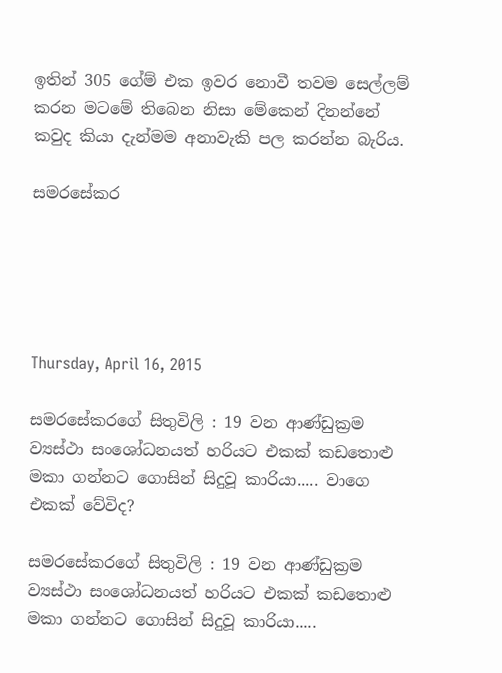ඉතින් 305 ගේම් එක ඉවර නොවී තවම සෙල්ලම් කරන මටමේ තිබෙන නිසා මේකෙන් දිනන්නේ කවුද කියා දැන්මම අනාවැකි පල කරන්න බැරිය.

සමරසේකර





Thursday, April 16, 2015

සමරසේකරගේ සිතුවිලි : 19 වන ආණ්ඩුක්‍රම ව්‍යස්ථා සංශෝධනයත් හරියට එකක් කඩතොළු මකා ගන්නට ගොසින් සිදුවූ කාරියා..... වාගෙ එකක් වේවිද?

සමරසේකරගේ සිතුවිලි : 19 වන ආණ්ඩුක්‍රම ව්‍යස්ථා සංශෝධනයත් හරියට එකක් කඩතොළු මකා ගන්නට ගොසින් සිදුවූ කාරියා.....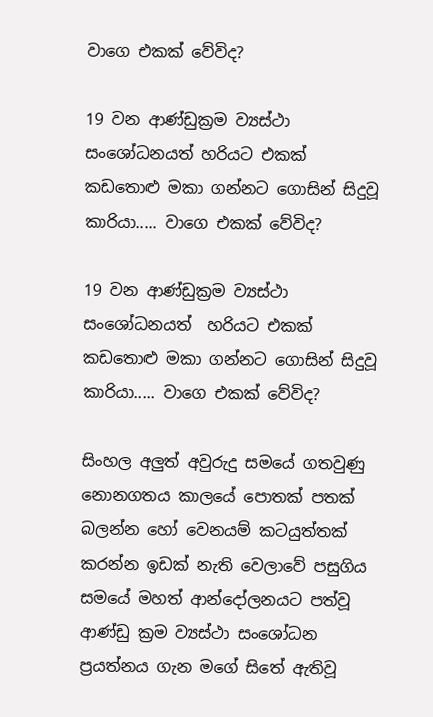වාගෙ එකක් වේවිද?

19 වන ආණ්ඩුක්‍රම ව්‍යස්ථා සංශෝධනයත් හරියට එකක් කඩතොළු මකා ගන්නට ගොසින් සිදුවූ කාරියා..... වාගෙ එකක් වේවිද?

19 වන ආණ්ඩුක්‍රම ව්‍යස්ථා සංශෝධනයත්  හරියට එකක් කඩතොළු මකා ගන්නට ගොසින් සිදුවූ කාරියා..... වාගෙ එකක් වේවිද?

සිංහල අලුත් අවුරුදු සමයේ ගතවුණු නොනගතය කාලයේ පොතක් පතක් බලන්න හෝ වෙනයම් කටයුත්තක් කරන්න ඉඩක් නැති වෙලාවේ පසුගිය සමයේ මහත් ආන්දෝලනයට පත්වූ ආණ්ඩු ක්‍රම ව්‍යස්ථා සංශෝධන ප්‍රයත්නය ගැන මගේ සිතේ ඇතිවූ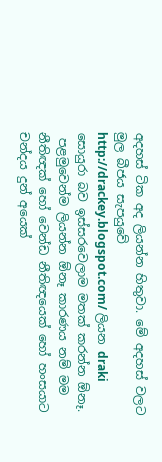අදහස් ටික අද ලියන්න හිතුවා. මේ අදහස් වලට මුල බීජය සැපයුවේ http://drackey.blogspot.com/ ලියන draki සොයුරා බව ඉස්සරවෙලාම මතක් කරන්න ඕනෑ.
 පළමුවෙන්ම ලියන්න ඕනෑ කාරණය නම් මම නීතිඥක් හෝ වෙන්ඩ නීතිඥයෙක් හෝ හංසයාට චන්දය දුන් අයෙක්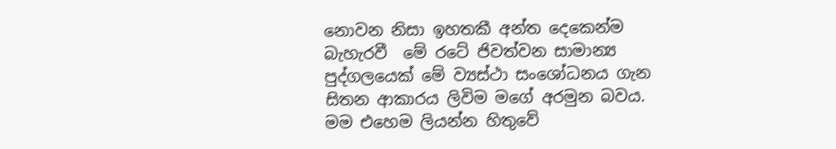නොවන නිසා ඉහතකී අන්ත දෙකෙන්ම  බැහැරවී  මේ රටේ ජිවත්වන සාමාන්‍ය පුද්ගලයෙක් මේ ව්‍යස්ථා සංශෝධනය ගැන සිතන ආකාරය ලිවිම මගේ අරමුන බවය. මම එහෙම ලියන්න හිතුවේ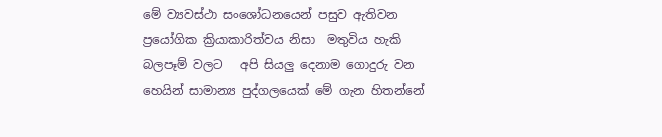මේ ව්‍යවස්ථා සංශෝධනයෙන් පසුව ඇතිවන ප්‍රයෝගික ක්‍රියාකාරිත්වය නිසා  මතුවිය හැකි  බලපෑම් වලට   අපි සියලු දෙනාම ගොදුරු වන හෙයින් සාමාන්‍ය පුද්ගලයෙක් මේ ගැන හිතන්නේ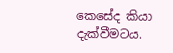කෙසේද කියා දැක්වීමටය.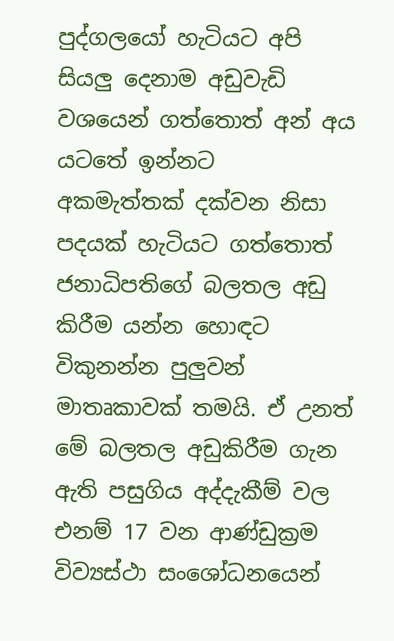පුද්ගලයෝ හැටියට අපි සියලු දෙනාම අඩුවැඩි වශයෙන් ගත්තොත් අන් අය යටතේ ඉන්නට  අකමැත්තක් දක්වන නිසා පදයක් හැටියට ගත්තොත් ජනාධිපතිගේ බලතල අඩු කිරීම යන්න හොඳට විකුනන්න පුලුවන් මාතෘකාවක් තමයි. ඒ උනත් මේ බලතල අඩුකිරීම ගැන ඇති පසුගිය අද්දැකීම් වල එනම් 17 වන ආණ්ඩුක්‍රම විව්‍යස්ථා සංශෝධනයෙන්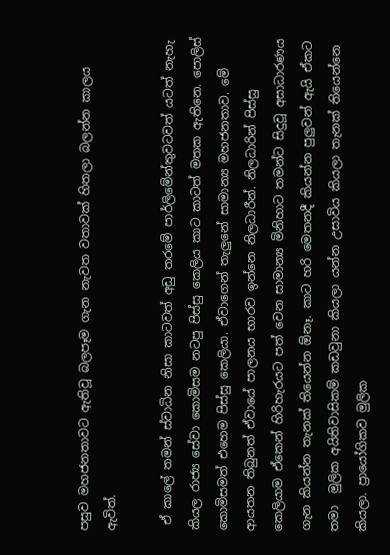පසුව මහජනතාවට ඇතිවූ බලපෑම ගැන නැවත වතාවක් හිතලා බලන්න කාලය ඇවිත්.

 ඒ කාලේ තමන් ස්වාධින නිසා කාටවත් අඩු තරමේ පාර්ලිමේන්තුවටවත් යටත් නැහැ කියල රාජ්‍ය සේවා කොමිසම නටපු පිස්සු කෙලිය කාට කාටත් මතක ඇතිනෙ. පොලිස් කොමිසමත් එහෙම පිස්සු කෙලියා. ඒවාගෙන් තැලුනේ සාමාන්‍ය මහජනතාව. මේ ආයතන තිබුනත් ඒවායේ පාලනය භාරව ඉන්නෙ නිලධාරීන්. නිලධාරින් පිස්සු කෙලියාම ඒකෙන් හිරිහැරයට පත් වෙන සාමාන්‍ය මිනිහාට තමන්ට සිදුවූ අසාධාරණය ගැන කියන්න තැනක් තියෙන්න ඕනෑ. කාට හරි මෙතනදී කියන්න පුලුවන් ඇයි ඒකට තමා  මුලික අයිතිවාසිකම් කඩවුනා කියලා යන්න උසාවිය කියලා තැනක් තියෙන්නෙ කියලා. ප්‍රායෝගිකව මුලික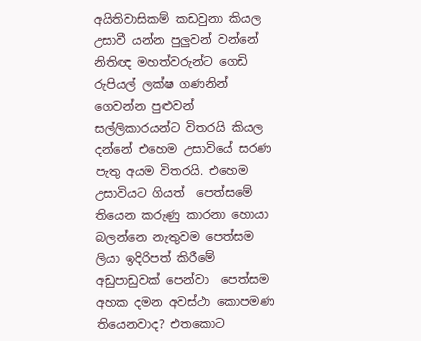අයිතිවාසිකම් කඩවුනා කියල උසාවී යන්න පුලුවන් වන්නේ නිතිඥ මහත්වරුන්ට ගෙඩි රුපියල් ලක්ෂ ගණනින් ගෙවන්න පුළුවන් සල්ලිකාරයන්ට විතරයි කියල දන්නේ එහෙම උසාවියේ සරණ පැතු අයම විතරයි. එහෙම උසාවියට ගියත්  පෙත්සමේ තියෙන කරුණු කාරනා හොයා බලන්නෙ නැතුවම පෙත්සම ලියා ඉදිරිපත් කිරීමේ   අඩුපාඩුවක් පෙන්වා  පෙත්සම අහක දමන අවස්ථා කොපමණ තියෙනවාද? එතකොට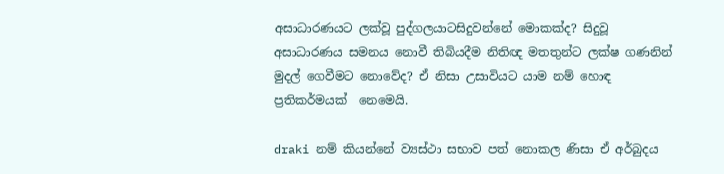අසාධාරණයට ලක්වූ පුද්ගලයාටසිදුවන්නේ මොකක්ද? සිදුවූ අසාධාරණය සමනය නොවී තිබියදීම නිතිඥ මතතුන්ට ලක්ෂ ගණනින් මුදල් ගෙවීමට නොවේද? ඒ නිසා උසාවියට යාම නම් හොඳ ප්‍රතිකර්මයක්  නෙමෙයි.

draki නම් කියන්නේ ව්‍යස්ථා සභාව පත් නොකල ණිසා ඒ අර්බුදය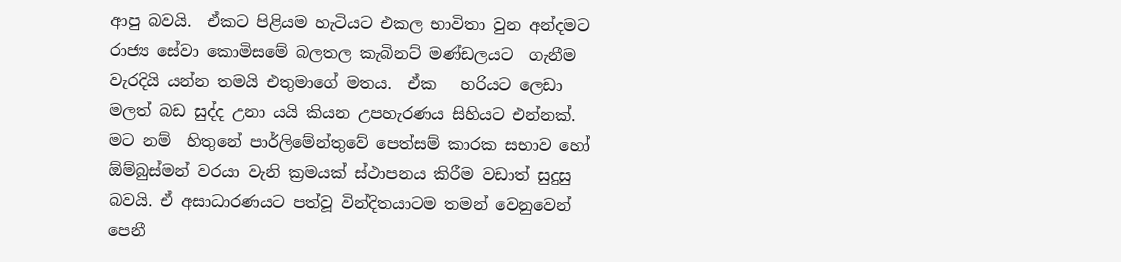ආපු බවයි.  ඒකට පිළියම හැටියට එකල භාවිතා වුන අන්දමට රාජ්‍ය සේවා කොමිසමේ බලතල කැබිනට් මණ්ඩලයට  ගැනීම වැරදියි යන්න තමයි එතුමාගේ මතය.  ඒක   හරියට ලෙඩා මලත් බඩ සුද්ද උනා යයි කියන උපහැරණය සිහියට එන්නක්. මට නම්  හිතුනේ පාර්ලිමේන්තුවේ පෙත්සම් කාරක සභාව හෝ ඕම්බුස්මන් වරයා වැනි ක්‍රමයක් ස්ථාපනය කිරීම වඩාත් සුදුසු බවයි. ඒ අසාධාරණයට පත්වූ වින්දිතයාටම තමන් වෙනුවෙන් පෙනී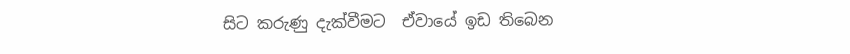සිට කරුණු දැක්වීමට  ඒවායේ ඉඩ තිබෙන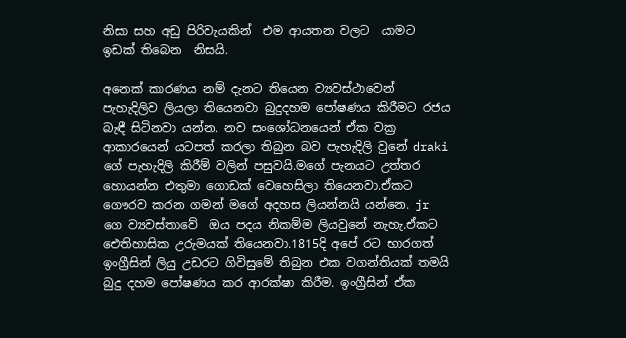නිසා සහ අඩු පිරිවැයකින්  එම ආයතන වලට  යාමට ඉඩක් තිබෙන  නිසයි.

අනෙක් කාරණය නම් දැනට තියෙන ව්‍යවස්ථාවෙන් පැහැදිලිව ලියලා තියෙනවා බුදුදහම පෝෂණය කිරීමට රජය බැඳී සිටිනවා යන්න. නව සංශෝධනයෙන් ඒක වක්‍ර ආකාරයෙන් යටපත් කරලා තිබුන බව පැහැදිලි වුනේ draki ගේ පැහැදිලි කිරීම් වලින් පසුවයි.මගේ පැනයට උත්තර හොයන්න එතුමා ගොඩක් වෙහෙසිලා තියෙනවා.ඒකට ගෞරව කරන ගමන් මගේ අදහස ලියන්නයි යන්නෙ. jr ගෙ ව්‍යවස්තාවේ  ඔය පදය නිකම්ම ලියවුනේ නැහැ.ඒකට ඓතිහාසික උරුමයක් තියෙනවා.1815දි අපේ රට භාරගත් ඉංග්‍රීසින් ලියු උඩරට ගිවිසුමේ තිබුන එක වගන්තියක් තමයි බුදු දහම පෝෂණය කර ආරක්ෂා කිරීම. ඉංග්‍රීසින් ඒක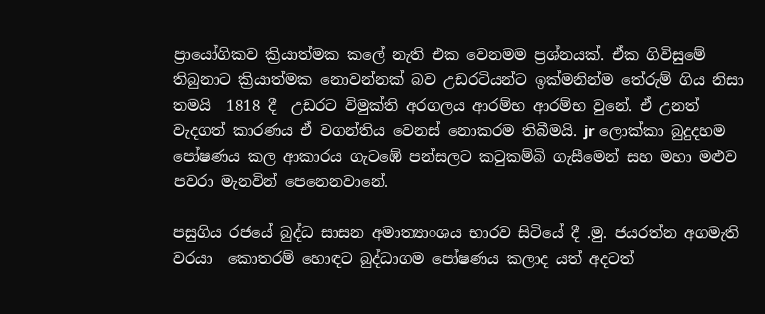ප්‍රායෝගිකව ක්‍රියාත්මක කලේ නැති එක වෙනමම ප්‍රශ්නයක්. ඒක ගිවිසුමේ තිබුනාට ක්‍රියාත්මක නොවන්නක් බව උඩරටියන්ට ඉක්මනින්ම තේරුම් ගිය නිසා තමයි  1818 දී  උඩරට විමුක්ති අරගලය ආරම්භ ආරම්භ වුනේ. ඒ උනත් වැදගත් කාරණය ඒ වගන්තිය වෙනස් නොකරම තිබීමයි. jr ලොක්කා බුදුදහම පෝෂණය කල ආකාරය ගැටඹේ පන්සලට කටුකම්බි ගැසීමෙන් සහ මහා මළුව පවරා මැනවින් පෙනෙනවානේ.

පසුගිය රජයේ බුද්ධ සාසන අමාත්‍යාංශය භාරව සිටියේ දී .මු. ජයරත්න අගමැති වරයා  කොතරම් හොඳට බුද්ධාගම පෝෂණය කලාද යත් අදටත්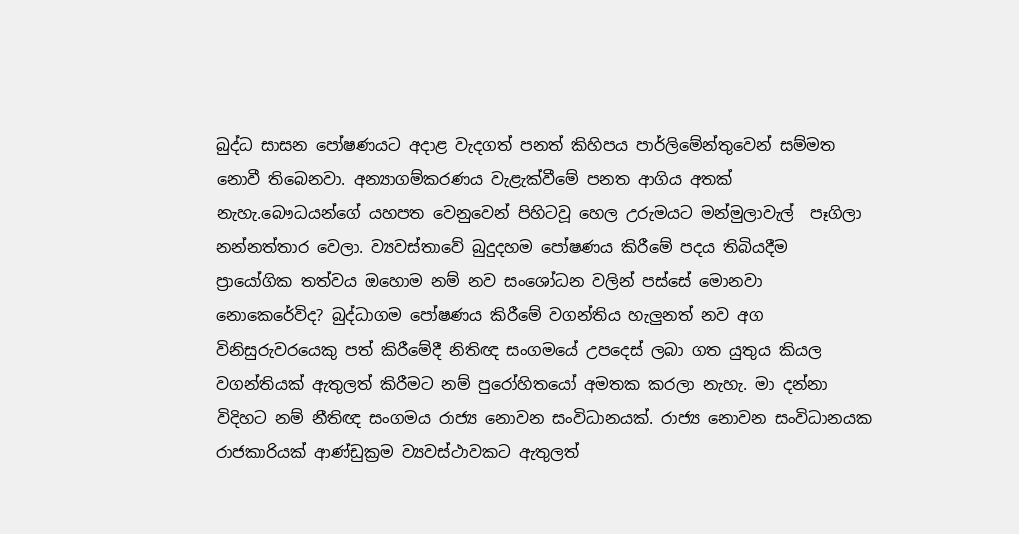බුද්ධ සාසන පෝෂණයට අදාළ වැදගත් පනත් කිහිපය පාර්ලිමේන්තුවෙන් සම්මත නොවී තිබෙනවා. අන්‍යාගම්කරණය වැළැක්වීමේ පනත ආගිය අතක් නැහැ.බෞධයන්ගේ යහපත වෙනුවෙන් පිහිටවූ හෙල උරුමයට මන්මුලාවැල්  පෑගිලා නන්නත්තාර වෙලා. ව්‍යවස්තාවේ බුදුදහම පෝෂණය කිරීමේ පදය තිබියදීම
ප්‍රායෝගික තත්වය ඔහොම නම් නව සංශෝධන වලින් පස්සේ මොනවා නොකෙරේවිද? බුද්ධාගම පෝෂණය කිරීමේ වගන්තිය හැලුනත් නව අග විනිසුරුවරයෙකු පත් කිරීමේදී නිතිඥ සංගමයේ උපදෙස් ලබා ගත යුතුය කියල වගන්තියක් ඇතුලත් කිරීමට නම් පුරෝහිතයෝ අමතක කරලා නැහැ. මා දන්නා විදිහට නම් නීතිඥ සංගමය රාජ්‍ය නොවන සංවිධානයක්. රාජ්‍ය නොවන සංවිධානයක රාජකාරියක් ආණ්ඩුක්‍රම ව්‍යවස්ථාවකට ඇතුලත්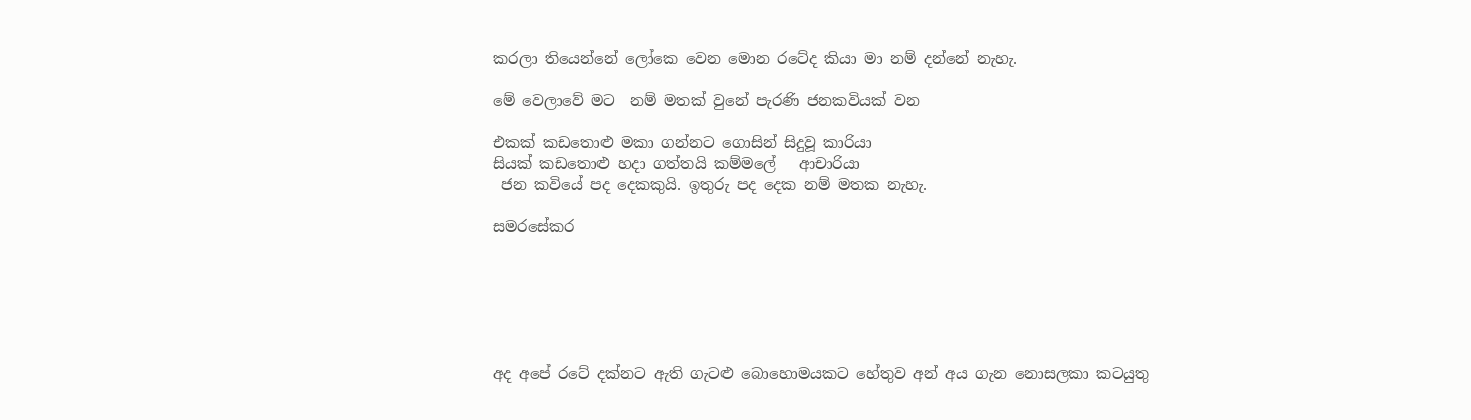කරලා තියෙන්නේ ලෝකෙ වෙන මොන රටේද කියා මා නම් දන්නේ නැහැ.

මේ වෙලාවේ මට  නම් මතක් වුනේ පැරණි ජනකවියක් වන

එකක් කඩතොළු මකා ගන්නට ගොසින් සිදුවූ කාරියා
සියක් කඩතොළු හදා ගත්තයි කම්මලේ   ආචාරියා
 ජන කවියේ පද දෙකකුයි. ඉතුරු පද දෙක නම් මතක නැහැ.

සමරසේකර






අද අපේ රටේ දක්නට ඇති ගැටළු බොහොමයකට හේතුව අන් අය ගැන නොසලකා කටයුතු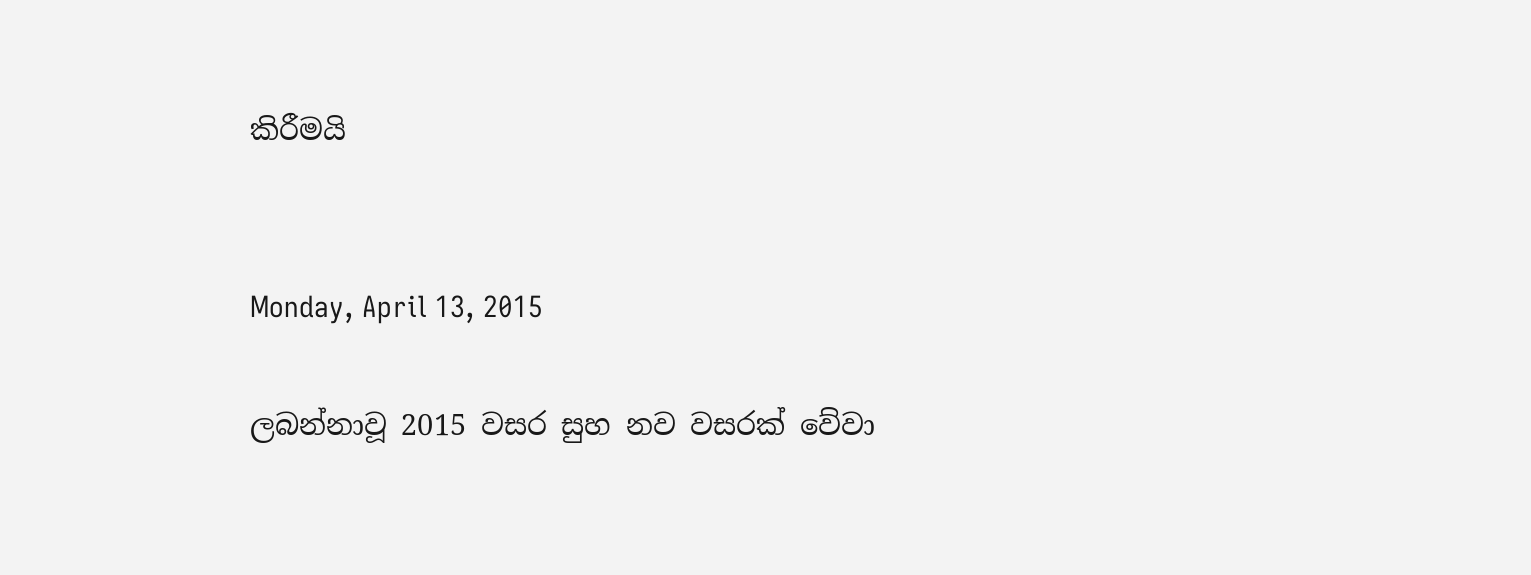කිරීමයි


Monday, April 13, 2015

ලබන්නාවූ 2015 වසර සුහ නව වසරක් වේවා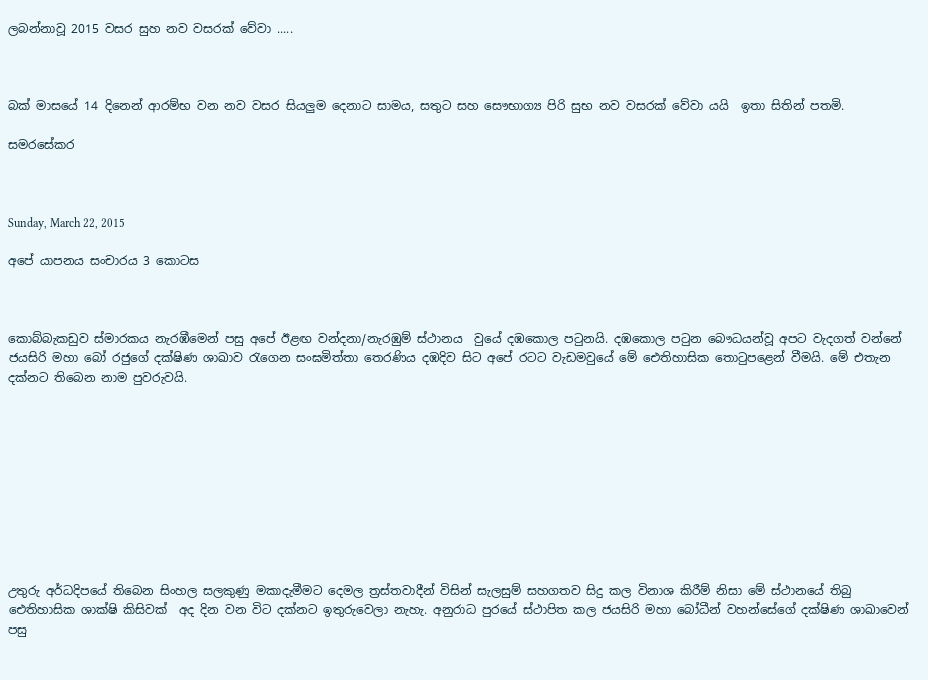ලබන්නාවූ 2015 වසර සුහ නව වසරක් වේවා .....



බක් මාසයේ 14 දිනෙන් ආරම්භ වන නව වසර සියලුම දෙනාට සාමය, සතුට සහ සෞභාග්‍ය පිරි සුභ නව වසරක් වේවා යයි  ඉතා සිතින් පතමි.

සමරසේකර



Sunday, March 22, 2015

අපේ යාපනය සංචාරය 3 කොටස



කොබ්බැකඩුව ස්මාරකය නැරඹීමෙන් පසු අපේ ඊළඟ වන්දනා/නැරඹුම් ස්ථානය  වුයේ දඹකොල පටුනයි. දඹකොල පටුන බෞධයන්වූ අපට වැදගත් වන්නේ ජයසිරි මහා බෝ රජුගේ දක්ෂිණ ශාඛාව රැගෙන සංඝමිත්තා තෙරණිය දඹදිව සිට අපේ රටට වැඩමවුයේ මේ ඓතිහාසික තොටුපළෙන් වීමයි. මේ එතැන දක්නට තිබෙන නාම පුවරුවයි.










උතුරු අර්ධදිපයේ තිබෙන සිංහල සලකුණු මකාදැමීමට දෙමල ත්‍රස්තවාදීන් විසින් සැලසුම් සහගතව සිදු කල විනාශ කිරීම් නිසා මේ ස්ථානයේ තිබු ඓතිහාසික ශාක්ෂි කිසිවක්  අද දින වන විට දක්නට ඉතුරුවෙලා නැහැ. අනුරාධ පුරයේ ස්ථාපිත කල ජයසිරි මහා බෝධීන් වහන්සේගේ දක්ෂිණ ශාඛාවෙන් පසු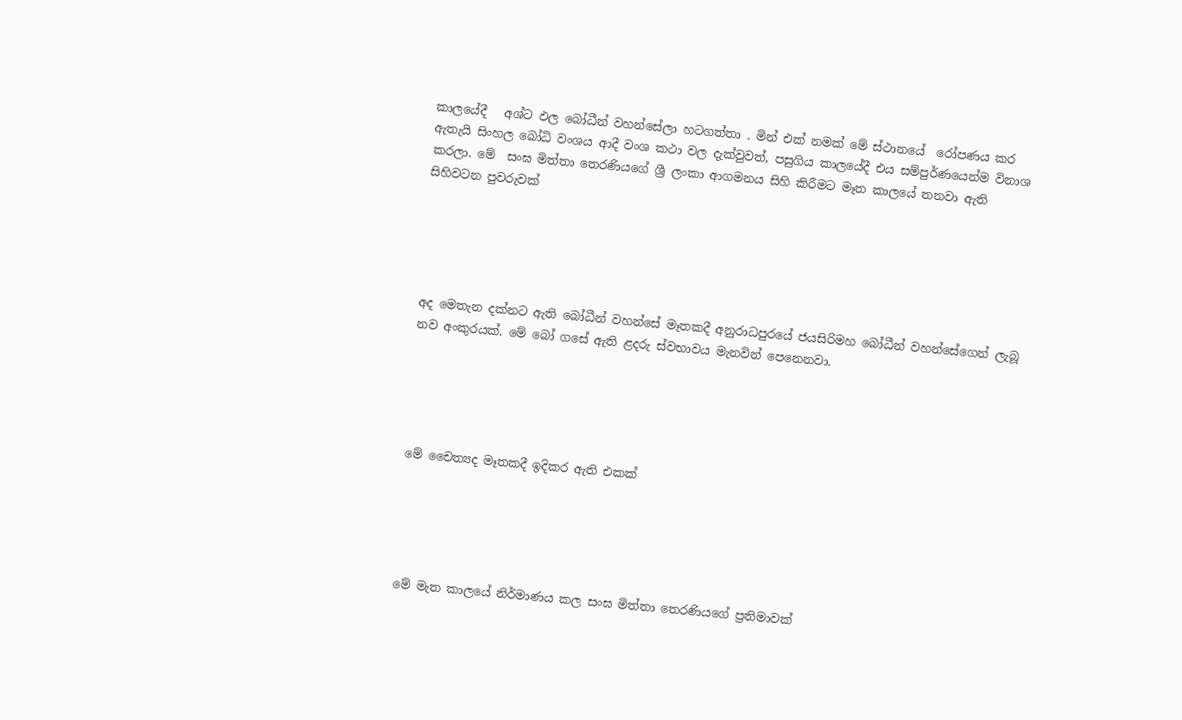කාලයේදී   අශ්ට ඵල බෝධීන් වහන්සේලා හටගත්තා . මින් එක් නමක් මේ ස්ථානයේ  රෝපණය කර ඇතැයි සිංහල බෝධි වංශය ආදී වංශ කථා වල දැක්වුවත්, පසුගිය කාලයේදී එය සම්පුර්ණයෙන්ම විනාශ කරලා. මේ  සංඝ මිත්තා තෙරණියගේ ශ්‍රී ලංකා ආගමනය සිහි කිරීමට මෑත කාලයේ තනවා ඇති සිහිවටන පුවරුවක්





අද මෙතැන දක්නට ඇති බෝධීන් වහන්සේ මෑතකදී අනුරාධපුරයේ ජයසිරිමහ බෝධීන් වහන්සේගෙන් ලැබූ නව අංකුරයක්. මේ බෝ ගසේ ඇති ළදරු ස්වභාවය මැනවින් පෙනෙනවා.





මේ චෛත්‍යද මෑතකදී ඉදිකර ඇති එකක්





මේ මැත කාලයේ නිර්මාණය කල සංඝ මිත්තා තෙරණියගේ ප්‍රතිමාවක්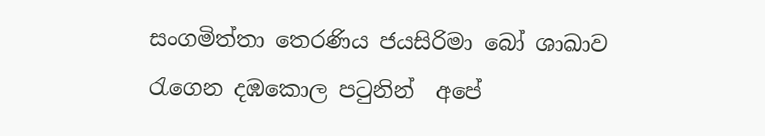සංගමිත්තා තෙරණිය ජයසිරිමා බෝ ශාඛාව රැගෙන දඹකොල පටුනින්  අපේ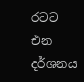රටට  එන දර්ශනය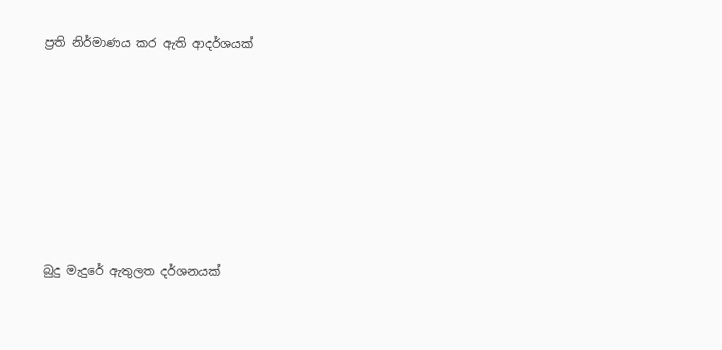ප්‍රති නිර්මාණය කර ඇති ආදර්ශයක්








බුදු මැදුරේ ඇතුලත දර්ශනයක්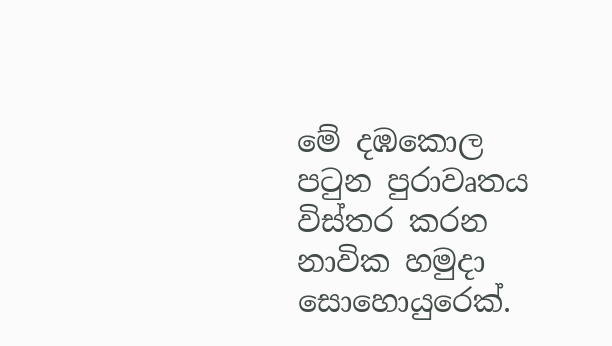මේ දඹකොල පටුන පුරාවෘතය විස්තර කරන නාවික හමුදා සොහොයුරෙක්.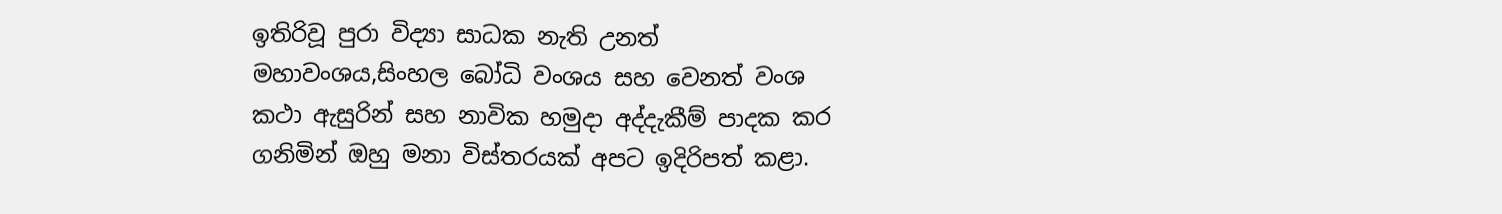ඉතිරිවූ පුරා විද්‍යා සාධක නැති උනත් මහාවංශය,සිංහල බෝධි වංශය සහ වෙනත් වංශ කථා ඇසුරින් සහ නාවික හමුදා අද්දැකීම් පාදක කර ගනිමින් ඔහු මනා විස්තරයක් අපට ඉදිරිපත් කළා.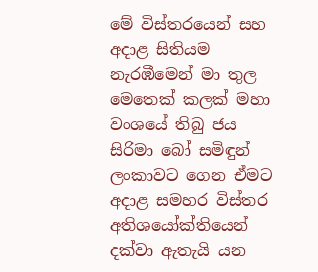මේ විස්තරයෙන් සහ අදාළ සිතියම නැරඹීමෙන් මා තුල මෙතෙක් කලක් මහා වංශයේ තිබු ජය සිරිමා බෝ සමිඳුන් ලංකාවට ගෙන ඒමට අදාළ සමහර විස්තර අතිශයෝක්තියෙන් දක්වා ඇතැයි යන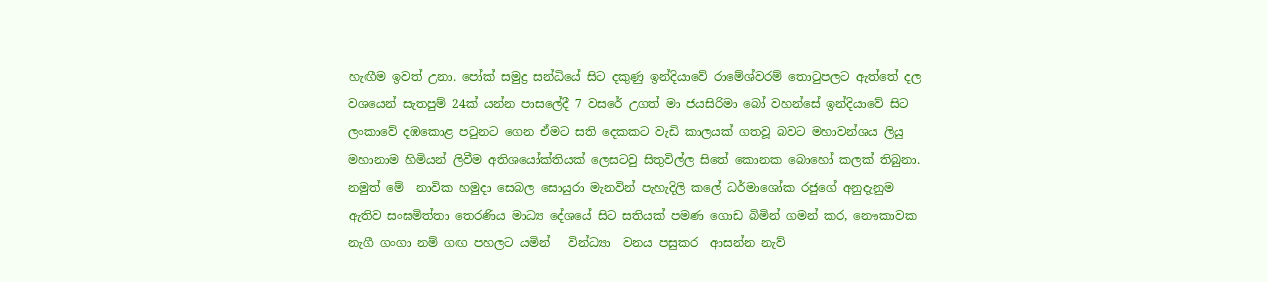හැඟීම ඉවත් උනා. පෝක් සමුද්‍ර සන්ධියේ සිට දකුණු ඉන්දියාවේ රාමේශ්වරම් තොටුපලට ඇත්තේ දල වශයෙන් සැතපුම් 24ක් යන්න පාසලේදී 7 වසරේ උගත් මා ජයසිරිමා බෝ වහන්සේ ඉන්දියාවේ සිට ලංකාවේ දඹකොළ පටුනට ගෙන ඒමට සති දෙකකට වැඩි කාලයක් ගතවූ බවට මහාවන්ශය ලියු මහානාම හිමියන් ලිවීම අතිශයෝක්තියක් ලෙසටවු සිතුවිල්ල සිතේ කොනක බොහෝ කලක් තිබුනා. නමුත් මේ  නාවික හමුදා සෙබල සොයුරා මැනවින් පැහැදිලි කලේ ධර්මාශෝක රජුගේ අනුදැනුම ඇතිව සංඝමිත්තා තෙරණිය මාධ්‍ය දේශයේ සිට සතියක් පමණ ගොඩ බිමින් ගමන් කර, නෞකාවක නැගී ගංගා නම් ගඟ පහලට යමින්   වින්ධ්‍යා  වනය පසුකර  ආසන්න නැව්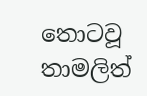තොටවූ තාමලිත්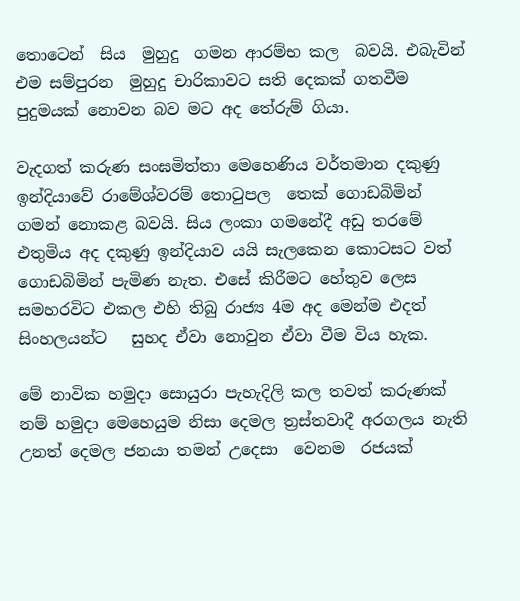තොටෙන්  සිය  මුහුදු  ගමන ආරම්භ කල  බවයි. එබැවින් එම සම්පුරන  මුහුදු චාරිකාවට සති දෙකක් ගතවීම පුදුමයක් නොවන බව මට අද තේරුම් ගියා.

වැදගත් කරුණ සංඝමිත්තා මෙහෙණිය වර්තමාන දකුණු ඉන්දියාවේ රාමේශ්වරම් තොටුපල  තෙක් ගොඩබිමින් ගමන් නොකළ බවයි. සිය ලංකා ගමනේදී අඩු තරමේ එතුමිය අද දකුණු ඉන්දියාව යයි සැලකෙන කොටසට වත් ගොඩබිමින් පැමිණ නැත. එසේ කිරීමට හේතුව ලෙස  සමහරවිට එකල එහි තිබු රාජ්‍ය 4ම අද මෙන්ම එදත් සිංහලයන්ට   සුහද ඒවා නොවුන ඒවා වීම විය හැක.

මේ නාවික හමුදා සොයුරා පැහැදිලි කල තවත් කරුණක් නම් හමුදා මෙහෙයුම නිසා දෙමල ත්‍රස්තවාදී අරගලය නැති උනත් දෙමල ජනයා තමන් උදෙසා  වෙනම  රජයක්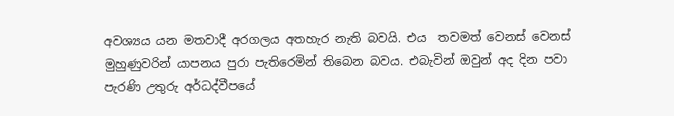අවශ්‍යය යන මතවාදී අරගලය අතහැර නැති බවයි. එය  තවමත් වෙනස් වෙනස් මුහුණුවරින් යාපනය පුරා පැතිරෙමින් තිබෙන බවය. එබැවින් ඔවුන් අද දින පවා  පැරණි උතුරු අර්ධද්වීපයේ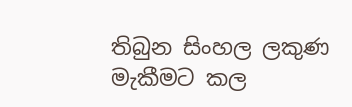තිබුන සිංහල ලකුණ මැකීමට කල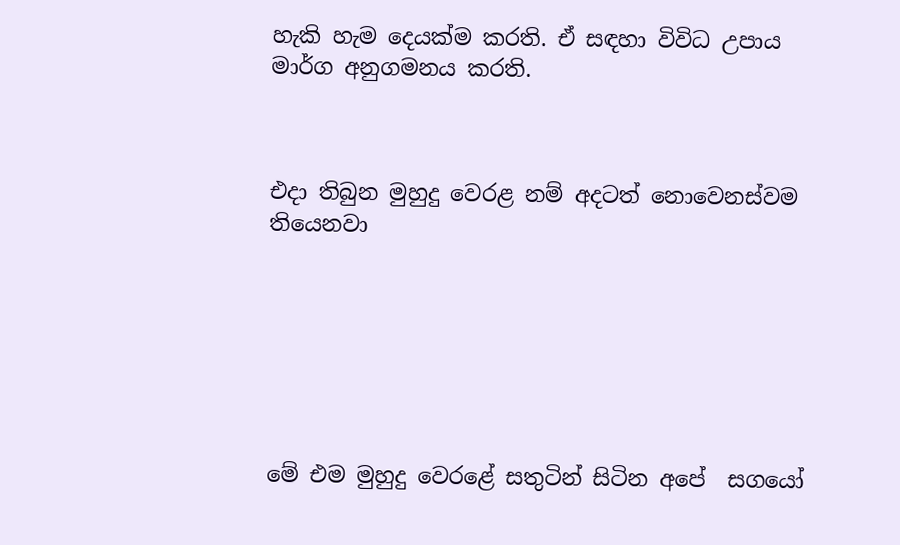හැකි හැම දෙයක්ම කරති. ඒ සඳහා විවිධ උපාය මාර්ග අනුගමනය කරති.



එදා තිබුන මුහුදු වෙරළ නම් අදටත් නොවෙනස්වම  තියෙනවා







මේ එම මුහුදු වෙරළේ සතුටින් සිටින අපේ  සගයෝ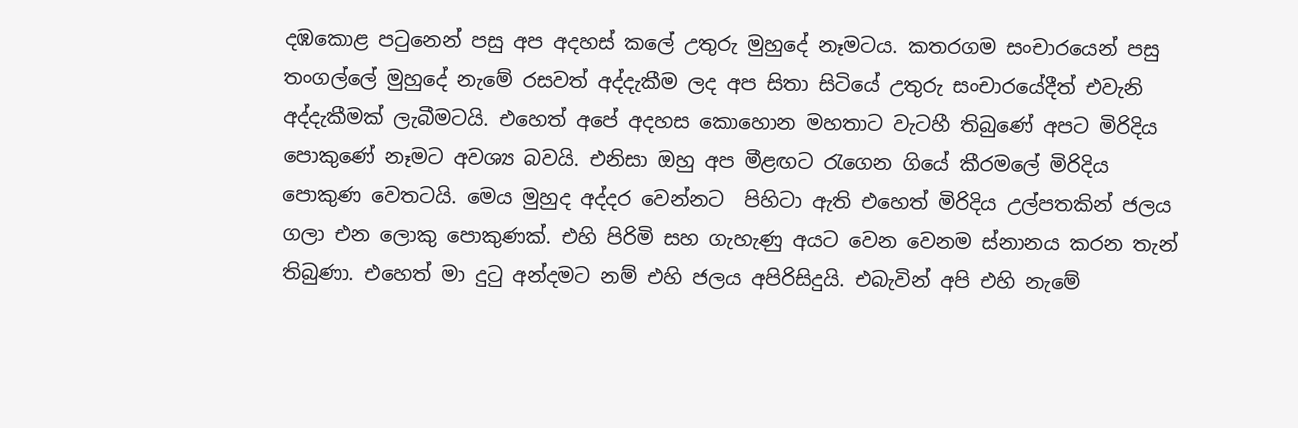දඹකොළ පටුනෙන් පසු අප අදහස් කලේ උතුරු මුහුදේ නෑමටය. කතරගම සංචාරයෙන් පසු තංගල්ලේ මුහුදේ නැමේ රසවත් අද්දැකීම ලද අප සිතා සිටියේ උතුරු සංචාරයේදීත් එවැනි අද්දැකීමක් ලැබීමටයි. එහෙත් අපේ අදහස කොහොන මහතාට වැටහී තිබුණේ අපට මිරිදිය පොකුණේ නෑමට අවශ්‍ය බවයි. එනිසා ඔහු අප මීළඟට රැගෙන ගියේ කීරමලේ මිරිදිය පොකුණ වෙතටයි. මෙය මුහුද අද්දර වෙන්නට  පිහිටා ඇති එහෙත් මිරිදිය උල්පතකින් ජලය ගලා එන ලොකු පොකුණක්. එහි පිරිමි සහ ගැහැණු අයට වෙන වෙනම ස්නානය කරන තැන් තිබුණා. එහෙත් මා දුටු අන්දමට නම් එහි ජලය අපිරිසිදුයි. එබැවින් අපි එහි නැමේ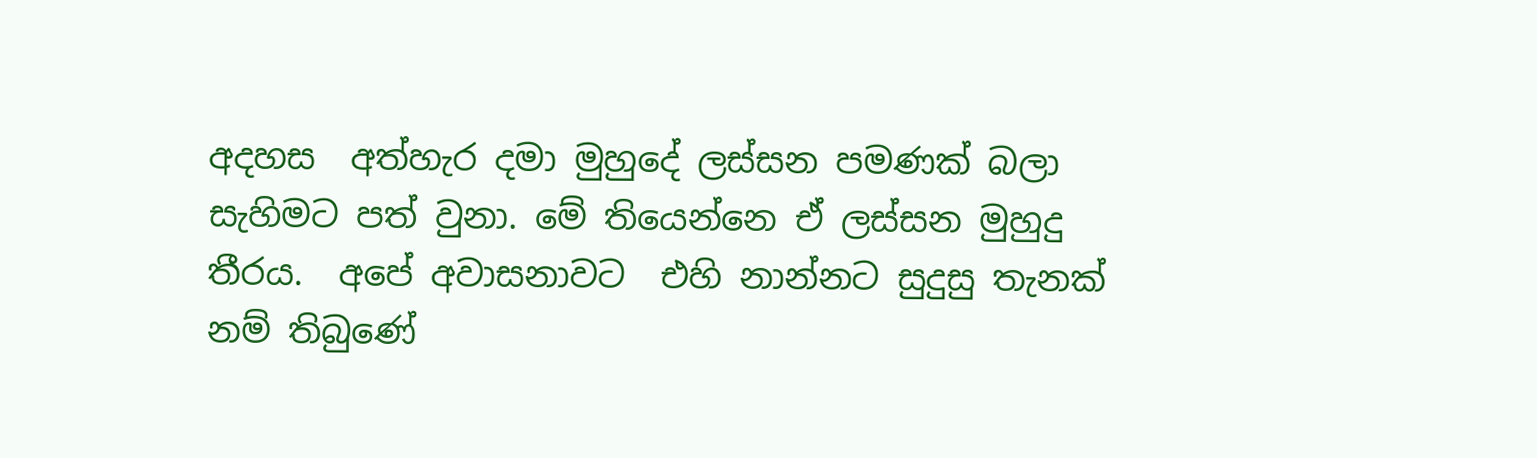අදහස  අත්හැර දමා මුහුදේ ලස්සන පමණක් බලා සැහිමට පත් වුනා. මේ තියෙන්නෙ ඒ ලස්සන මුහුදු තීරය.  අපේ අවාසනාවට  එහි නාන්නට සුදුසු තැනක් නම් තිබුණේ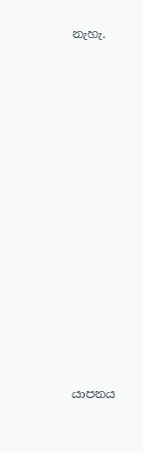නැහැ.



















යාපනය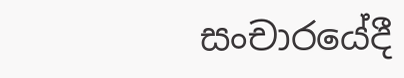සංචාරයේදී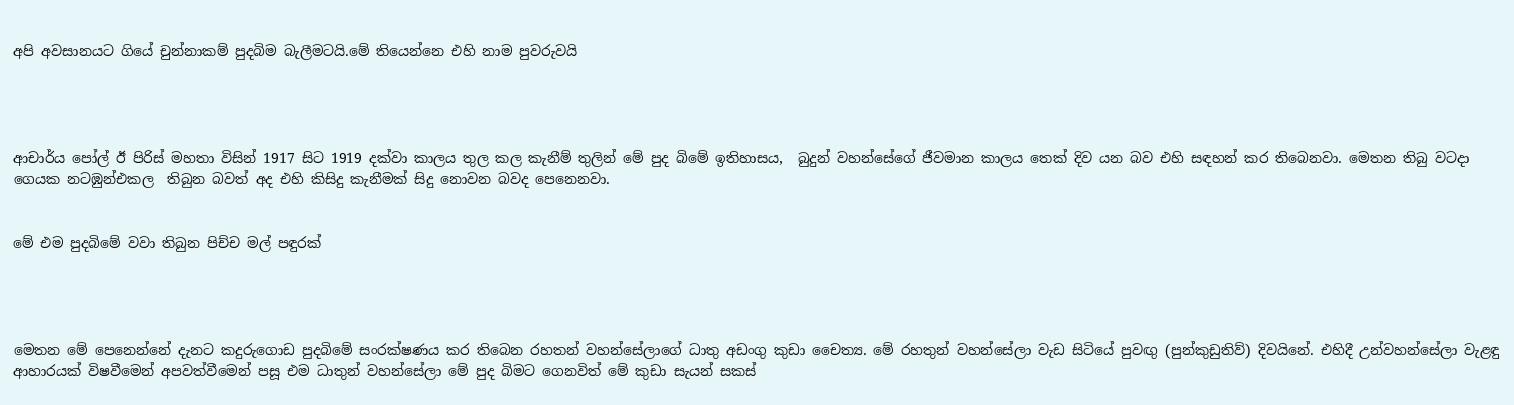අපි අවසානයට ගියේ චුන්නාකම් පුදබිම බැලීමටයි.මේ තියෙන්නෙ එහි නාම පුවරුවයි




ආචාර්ය පෝල් ඊ පිරිස් මහතා විසින් 1917 සිට 1919 දක්වා කාලය තුල කල කැනීම් තුලින් මේ පුද බිමේ ඉතිහාසය,  බුදුන් වහන්සේගේ ජීවමාන කාලය තෙක් දිව යන බව එහි සඳහන් කර තිබෙනවා. මෙතන තිබු වටදා ගෙයක නටඹුන්එකල  තිබුන බවත් අද එහි කිසිදු කැනීමක් සිදු නොවන බවද පෙනෙනවා.


මේ එම පුදබිමේ වවා තිබුන පිච්ච මල් පඳුරක්




මෙතන මේ පෙනෙන්නේ දැනට කදුරුගොඩ පුදබිමේ සංරක්ෂණය කර තිබෙන රහතන් වහන්සේලාගේ ධාතු අඩංගු කුඩා චෛත්‍ය. මේ රහතුන් වහන්සේලා වැඩ සිටියේ පුවඟු (පුන්කුඩුතිව්) දිවයිනේ. එහිදී උන්වහන්සේලා වැළඳු ආහාරයක් විෂවීමෙන් අපවත්වීමෙන් පසූ එම ධාතුන් වහන්සේලා මේ පුද බිමට ගෙනවිත් මේ කුඩා සැයන් සකස්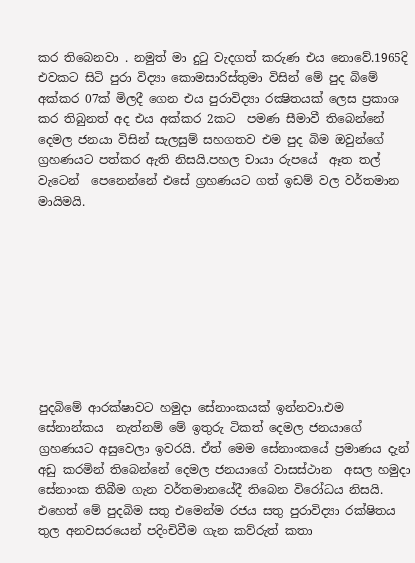කර තිබෙනවා . නමුත් මා දුටු වැදගත් කරුණ එය නොවේ.1965දි එවකට සිටි පුරා විද්‍යා කොමසාරිස්තුමා විසින් මේ පුද බිමේ අක්කර 07ක් මිලදී ගෙන එය පුරාවිද්‍යා රක්‍ෂිතයක් ලෙස ප්‍රකාශ කර තිබුනත් අද එය අක්කර 2කට  පමණ සීමාවී තිබෙන්නේ දෙමල ජනයා විසින් සැලසුම් සහගතව එම පුද බිම ඔවුන්ගේ ග්‍රහණයට පත්කර ඇති නිසයි.පහල චායා රුපයේ  ඈත තල්  වැටෙන්  පෙනෙන්නේ එසේ ග්‍රහණයට ගත් ඉඩම් වල වර්තමාන මායිමයි.









පුදබිමේ ආරක්ෂාවට හමුදා සේනාංකයක් ඉන්නවා.එම සේනාන්කය  නැත්නම් මේ ඉතුරු ටිකත් දෙමල ජනයාගේ ග්‍රහණයට අසුවෙලා ඉවරයි. ඒත් මෙම සේනාංකයේ ප්‍රමාණය දැන් අඩු කරමින් තිබෙන්නේ දෙමල ජනයාගේ වාසස්ථාන  අසල හමුදා සේනාංක තිබීම ගැන වර්තමානයේදී තිබෙන විරෝධය නිසයි. එහෙත් මේ පුදබිම සතු එමෙන්ම රජය සතු පුරාවිද්‍යා රක්ෂිතය තුල අනවසරයෙන් පදිංචිවීම ගැන කව්රුත් කතා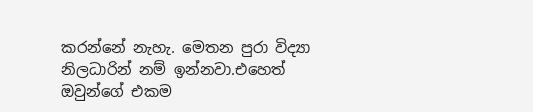කරන්නේ නැහැ. මෙතන පුරා විද්‍යා නිලධාරින් නම් ඉන්නවා.එහෙත් ඔවුන්ගේ එකම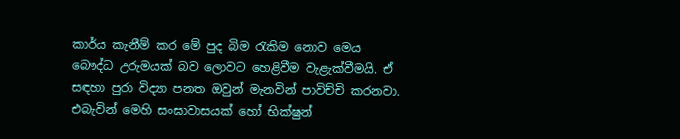කාර්ය කැනීම් කර මේ පුද බිම රැකිම නොව මෙය  බෞද්ධ උරුමයක් බව ලොවට හෙළිවීම වැළැක්වීමයි. ඒ සඳහා පුරා විද්‍යා පනත ඔවුන් මැනවින් පාවිච්චි කරනවා. එබැවින් මෙහි සංඝාවාසයක් හෝ භික්ෂුන්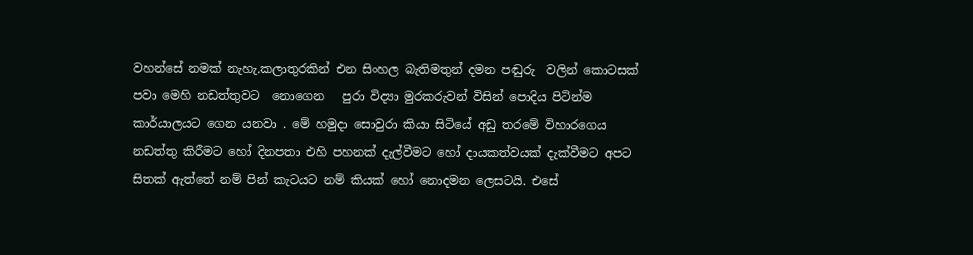වහන්සේ නමක් නැහැ.කලාතුරකින් එන සිංහල බැතිමතුන් දමන පඬුරු  වලින් කොටසක් පවා මෙහි නඩත්තුවට  නොගෙන   පුරා විද්‍යා මුරකරුවන් විසින් පොදිය පිටින්ම කාර්යාලයට ගෙන යනවා . මේ හමුදා සොවුරා කියා සිටියේ අඩු තරමේ විහාරගෙය නඩත්තු කිරීමට හෝ දිනපතා එහි පහනක් දැල්වීමට හෝ දායකත්වයක් දැක්වීමට අපට සිතක් ඇත්තේ නම් පින් කැටයට නම් කියක් හෝ නොදමන ලෙසටයි. එසේ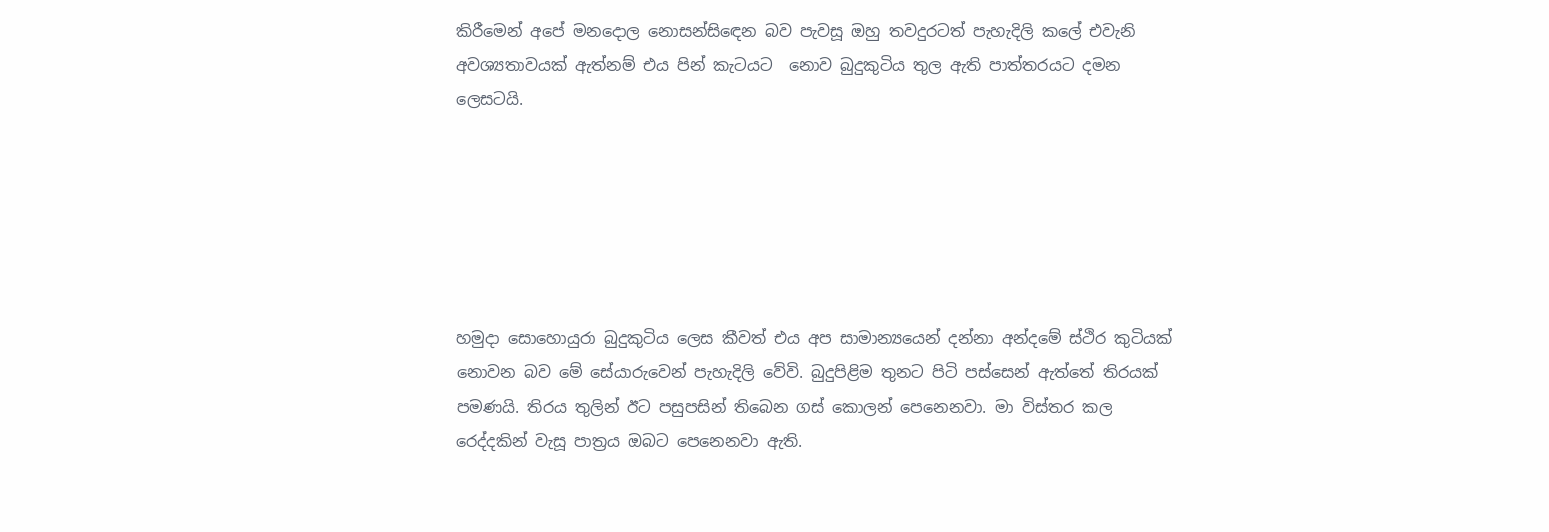කිරීමෙන් අපේ මනදොල නොසන්සිඳෙන බව පැවසූ ඔහු තවදුරටත් පැහැදිලි කලේ එවැනි අවශ්‍යතාවයක් ඇත්නම් එය පින් කැටයට  නොව බුදුකුටිය තුල ඇති පාත්තරයට දමන ලෙසටයි.






හමුදා සොහොයුරා බුදුකුටිය ලෙස කීවත් එය අප සාමාන්‍යයෙන් දන්නා අන්දමේ ස්ථිර කුටියක් නොවන බව මේ සේයාරුවෙන් පැහැදිලි වේවි. බුදුපිළිම තුනට පිටි පස්සෙන් ඇත්තේ තිරයක් පමණයි. තිරය තුලින් ඊට පසුපසින් තිබෙන ගස් කොලන් පෙනෙනවා. මා විස්තර කල  රෙද්දකින් වැසූ පාත්‍රය ඔබට පෙනෙනවා ඇති.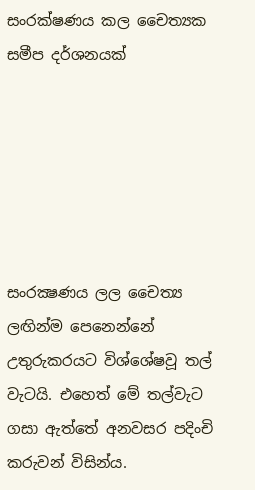සංරක්ෂණය කල චෛත්‍යක සමීප දර්ශනයක්






සංරක්‍ෂණය ලල චෛත්‍ය ලඟින්ම පෙනෙන්නේ උතුරුකරයට විශ්ශේෂවූ තල් වැටයි. එහෙත් මේ තල්වැට ගසා ඇත්තේ අනවසර පදිංචි කරුවන් විසින්ය.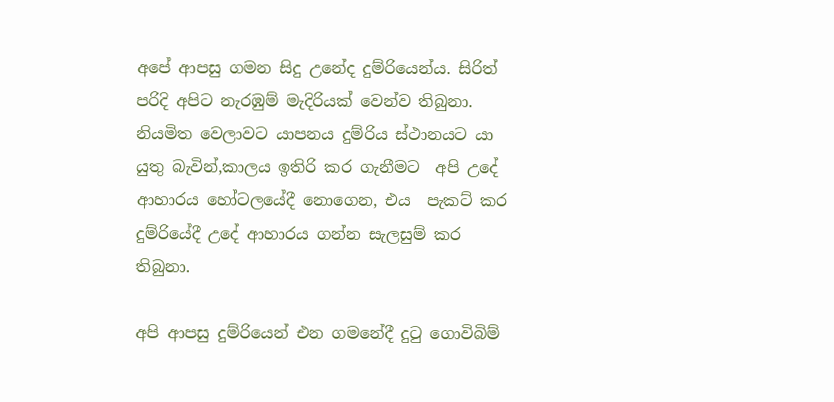අපේ ආපසු ගමන සිදු උනේද දුම්රියෙන්ය. සිරිත් පරිදි අපිට නැරඹුම් මැදිරියක් වෙන්ව තිබුනා. නියමිත වෙලාවට යාපනය දුම්රිය ස්ථානයට යා යුතු බැවින්,කාලය ඉතිරි කර ගැනීමට  අපි උදේ ආහාරය හෝටලයේදී නොගෙන, එය  පැකට් කර දුම්රියේදී උදේ ආහාරය ගන්න සැලසුම් කර තිබුනා.

අපි ආපසු දුම්රියෙන් එන ගමනේදී දුටු ගොවිබිම්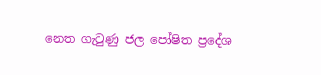නෙත ගැටුණු ජල පෝෂිත ප්‍රදේශ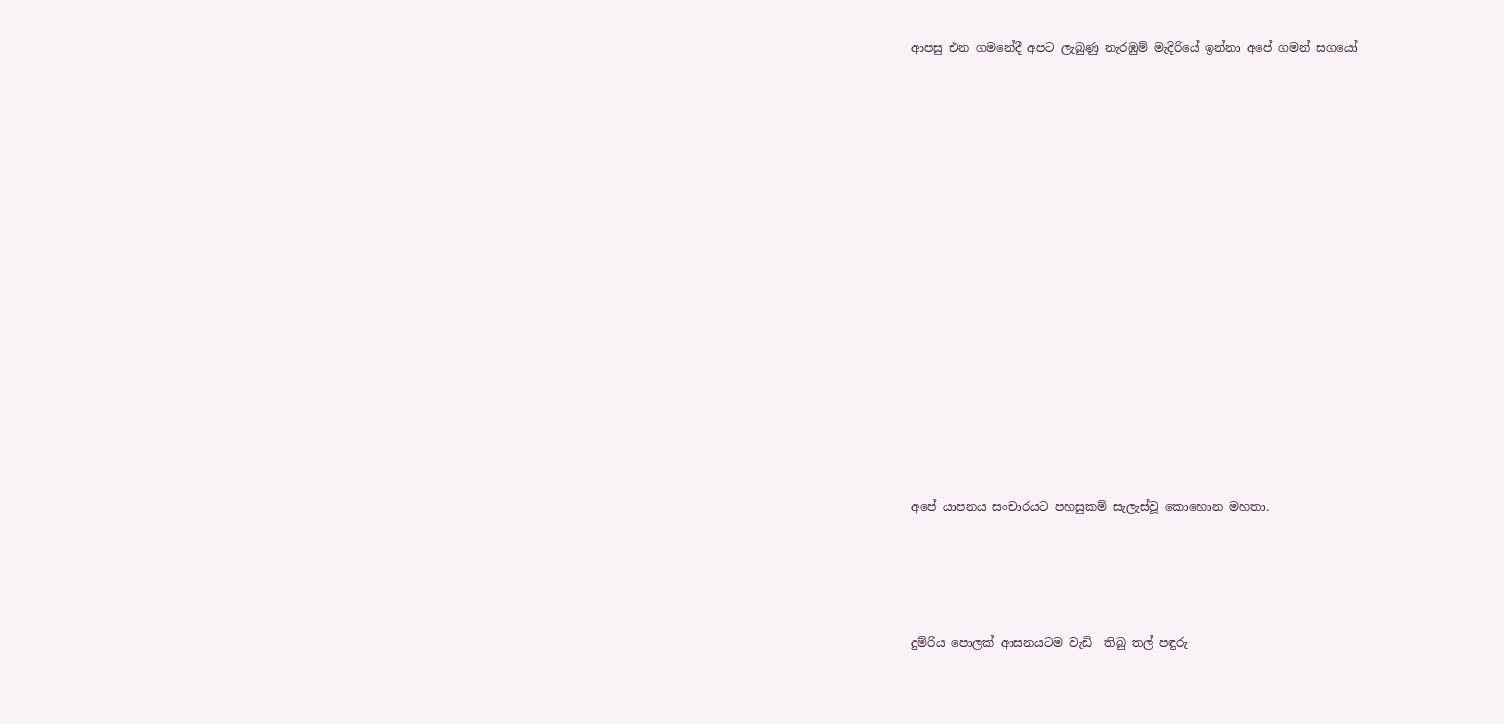ආපසු එන ගමනේදී අපට ලැබුණු නැරඹුම් මැදිරියේ ඉන්නා අපේ ගමන් සගයෝ


























අපේ යාපනය සංචාරයට පහසුකම් සැලැස්වූ කොහොන මහතා.







දුම්රිය පොලක් ආසනයටම වැඩි  තිබු තල් පඳුරු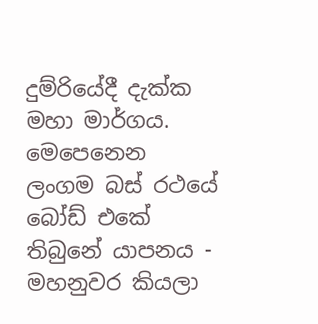දුම්රියේදී දැක්ක මහා මාර්ගය. මෙපෙනෙන ලංගම බස් රථයේ බෝඩ් එකේ තිබුනේ යාපනය - මහනුවර කියලා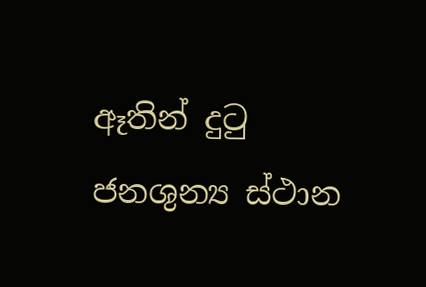ඈතින් දුටු ජනශුන්‍ය ස්ථාන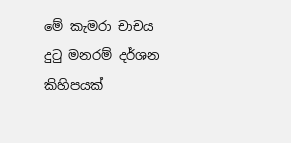මේ කැමරා චාචය දුටු මනරම් දර්ශන කිහිපයක්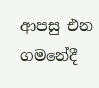ආපසු එන ගමනේදී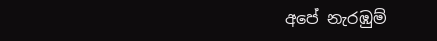අපේ නැරඹුම්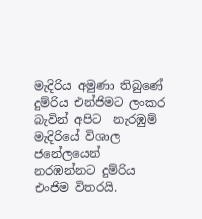මැදිරිය අමුණා තිබුණේ දුම්රිය එන්ජිමට ලංකර බැවින් අපිට  නැරඹුම් මැදිරියේ විශාල ජනේලයෙන් නරඹන්නට දුම්රිය එංජිම විතරයි.